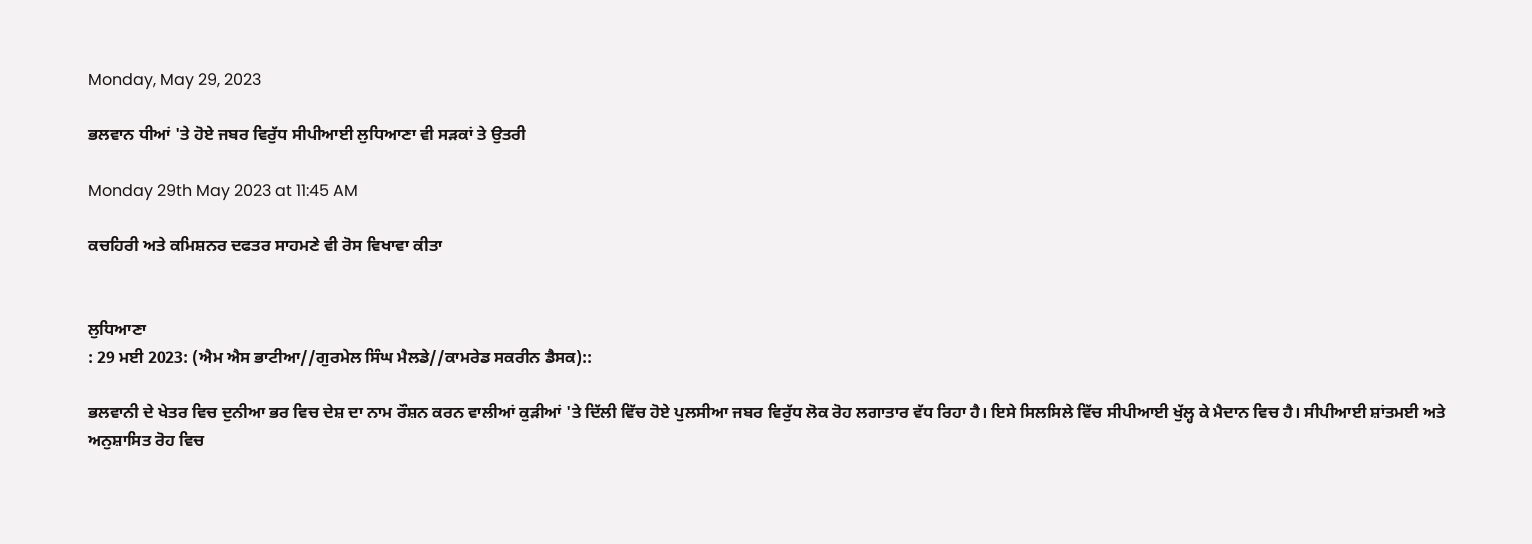Monday, May 29, 2023

ਭਲਵਾਨ ਧੀਆਂ 'ਤੇ ਹੋਏ ਜਬਰ ਵਿਰੁੱਧ ਸੀਪੀਆਈ ਲੁਧਿਆਣਾ ਵੀ ਸੜਕਾਂ ਤੇ ਉਤਰੀ

Monday 29th May 2023 at 11:45 AM

ਕਚਹਿਰੀ ਅਤੇ ਕਮਿਸ਼ਨਰ ਦਫਤਰ ਸਾਹਮਣੇ ਵੀ ਰੋਸ ਵਿਖਾਵਾ ਕੀਤਾ


ਲੁਧਿਆਣਾ
: 29 ਮਈ 2023: (ਐਮ ਐਸ ਭਾਟੀਆ//ਗੁਰਮੇਲ ਸਿੰਘ ਮੈਲਡੇ//ਕਾਮਰੇਡ ਸਕਰੀਨ ਡੈਸਕ)::

ਭਲਵਾਨੀ ਦੇ ਖੇਤਰ ਵਿਚ ਦੁਨੀਆ ਭਰ ਵਿਚ ਦੇਸ਼ ਦਾ ਨਾਮ ਰੌਸ਼ਨ ਕਰਨ ਵਾਲੀਆਂ ਕੁੜੀਆਂ 'ਤੇ ਦਿੱਲੀ ਵਿੱਚ ਹੋਏ ਪੁਲਸੀਆ ਜਬਰ ਵਿਰੁੱਧ ਲੋਕ ਰੋਹ ਲਗਾਤਾਰ ਵੱਧ ਰਿਹਾ ਹੈ। ਇਸੇ ਸਿਲਸਿਲੇ ਵਿੱਚ ਸੀਪੀਆਈ ਖੁੱਲ੍ਹ ਕੇ ਮੈਦਾਨ ਵਿਚ ਹੈ। ਸੀਪੀਆਈ ਸ਼ਾਂਤਮਈ ਅਤੇ ਅਨੁਸ਼ਾਸਿਤ ਰੋਹ ਵਿਚ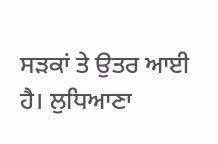ਸੜਕਾਂ ਤੇ ਉਤਰ ਆਈ ਹੈ। ਲੁਧਿਆਣਾ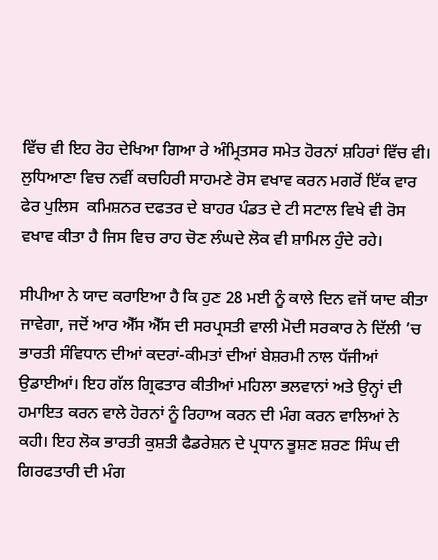ਵਿੱਚ ਵੀ ਇਹ ਰੋਹ ਦੇਖਿਆ ਗਿਆ ਰੇ ਅੰਮ੍ਰਿਤਸਰ ਸਮੇਤ ਹੋਰਨਾਂ ਸ਼ਹਿਰਾਂ ਵਿੱਚ ਵੀ। ਲੁਧਿਆਣਾ ਵਿਚ ਨਵੀਂ ਕਚਹਿਰੀ ਸਾਹਮਣੇ ਰੋਸ ਵਖਾਵ ਕਰਨ ਮਗਰੋਂ ਇੱਕ ਵਾਰ ਫੇਰ ਪੁਲਿਸ  ਕਮਿਸ਼ਨਰ ਦਫਤਰ ਦੇ ਬਾਹਰ ਪੰਡਤ ਦੇ ਟੀ ਸਟਾਲ ਵਿਖੇ ਵੀ ਰੋਸ ਵਖਾਵ ਕੀਤਾ ਹੈ ਜਿਸ ਵਿਚ ਰਾਹ ਚੋਣ ਲੰਘਦੇ ਲੋਕ ਵੀ ਸ਼ਾਮਿਲ ਹੁੰਦੇ ਰਹੇ।

ਸੀਪੀਆ ਨੇ ਯਾਦ ਕਰਾਇਆ ਹੈ ਕਿ ਹੁਣ 28 ਮਈ ਨੂੰ ਕਾਲੇ ਦਿਨ ਵਜੋਂ ਯਾਦ ਕੀਤਾ ਜਾਵੇਗਾ, ਜਦੋਂ ਆਰ ਐੱਸ ਐੱਸ ਦੀ ਸਰਪ੍ਰਸਤੀ ਵਾਲੀ ਮੋਦੀ ਸਰਕਾਰ ਨੇ ਦਿੱਲੀ ’ਚ ਭਾਰਤੀ ਸੰਵਿਧਾਨ ਦੀਆਂ ਕਦਰਾਂ-ਕੀਮਤਾਂ ਦੀਆਂ ਬੇਸ਼ਰਮੀ ਨਾਲ ਧੱਜੀਆਂ ਉਡਾਈਆਂ। ਇਹ ਗੱਲ ਗ੍ਰਿਫਤਾਰ ਕੀਤੀਆਂ ਮਹਿਲਾ ਭਲਵਾਨਾਂ ਅਤੇ ਉਨ੍ਹਾਂ ਦੀ ਹਮਾਇਤ ਕਰਨ ਵਾਲੇ ਹੋਰਨਾਂ ਨੂੰ ਰਿਹਾਅ ਕਰਨ ਦੀ ਮੰਗ ਕਰਨ ਵਾਲਿਆਂ ਨੇ ਕਹੀ। ਇਹ ਲੋਕ ਭਾਰਤੀ ਕੁਸ਼ਤੀ ਫੈਡਰੇਸ਼ਨ ਦੇ ਪ੍ਰਧਾਨ ਭੂਸ਼ਣ ਸ਼ਰਣ ਸਿੰਘ ਦੀ ਗਿਰਫਤਾਰੀ ਦੀ ਮੰਗ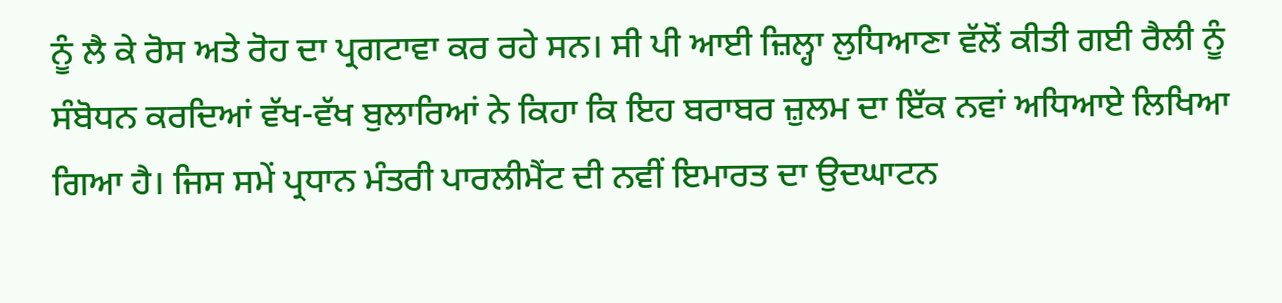ਨੂੰ ਲੈ ਕੇ ਰੋਸ ਅਤੇ ਰੋਹ ਦਾ ਪ੍ਰਗਟਾਵਾ ਕਰ ਰਹੇ ਸਨ। ਸੀ ਪੀ ਆਈ ਜ਼ਿਲ੍ਹਾ ਲੁਧਿਆਣਾ ਵੱਲੋਂ ਕੀਤੀ ਗਈ ਰੈਲੀ ਨੂੰ ਸੰਬੋਧਨ ਕਰਦਿਆਂ ਵੱਖ-ਵੱਖ ਬੁਲਾਰਿਆਂ ਨੇ ਕਿਹਾ ਕਿ ਇਹ ਬਰਾਬਰ ਜ਼ੁਲਮ ਦਾ ਇੱਕ ਨਵਾਂ ਅਧਿਆਏ ਲਿਖਿਆ ਗਿਆ ਹੈ। ਜਿਸ ਸਮੇਂ ਪ੍ਰਧਾਨ ਮੰਤਰੀ ਪਾਰਲੀਮੈਂਟ ਦੀ ਨਵੀਂ ਇਮਾਰਤ ਦਾ ਉਦਘਾਟਨ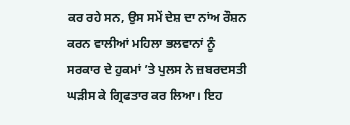ਕਰ ਰਹੇ ਸਨ, ਉਸ ਸਮੇਂ ਦੇਸ਼ ਦਾ ਨਾਂਅ ਰੌਸ਼ਨ ਕਰਨ ਵਾਲੀਆਂ ਮਹਿਲਾ ਭਲਵਾਨਾਂ ਨੂੰ ਸਰਕਾਰ ਦੇ ਹੁਕਮਾਂ ’ਤੇ ਪੁਲਸ ਨੇ ਜ਼ਬਰਦਸਤੀ ਘੜੀਸ ਕੇ ਗ੍ਰਿਫਤਾਰ ਕਰ ਲਿਆ। ਇਹ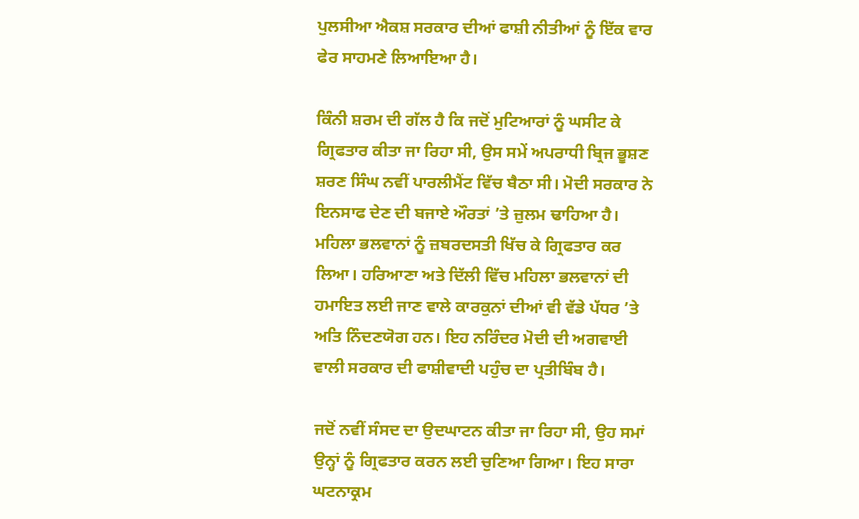ਪੁਲਸੀਆ ਐਕਸ਼ ਸਰਕਾਰ ਦੀਆਂ ਫਾਸ਼ੀ ਨੀਤੀਆਂ ਨੂੰ ਇੱਕ ਵਾਰ ਫੇਰ ਸਾਹਮਣੇ ਲਿਆਇਆ ਹੈ।

ਕਿੰਨੀ ਸ਼ਰਮ ਦੀ ਗੱਲ ਹੈ ਕਿ ਜਦੋਂ ਮੁਟਿਆਰਾਂ ਨੂੰ ਘਸੀਟ ਕੇ ਗ੍ਰਿਫਤਾਰ ਕੀਤਾ ਜਾ ਰਿਹਾ ਸੀ, ਉਸ ਸਮੇਂ ਅਪਰਾਧੀ ਬ੍ਰਿਜ ਭੂਸ਼ਣ ਸ਼ਰਣ ਸਿੰਘ ਨਵੀਂ ਪਾਰਲੀਮੈਂਟ ਵਿੱਚ ਬੈਠਾ ਸੀ। ਮੋਦੀ ਸਰਕਾਰ ਨੇ ਇਨਸਾਫ ਦੇਣ ਦੀ ਬਜਾਏ ਔਰਤਾਂ ’ਤੇ ਜ਼ੁਲਮ ਢਾਹਿਆ ਹੈ। ਮਹਿਲਾ ਭਲਵਾਨਾਂ ਨੂੰ ਜ਼ਬਰਦਸਤੀ ਖਿੱਚ ਕੇ ਗ੍ਰਿਫਤਾਰ ਕਰ ਲਿਆ। ਹਰਿਆਣਾ ਅਤੇ ਦਿੱਲੀ ਵਿੱਚ ਮਹਿਲਾ ਭਲਵਾਨਾਂ ਦੀ ਹਮਾਇਤ ਲਈ ਜਾਣ ਵਾਲੇ ਕਾਰਕੁਨਾਂ ਦੀਆਂ ਵੀ ਵੱਡੇ ਪੱਧਰ ’ਤੇ ਅਤਿ ਨਿੰਦਣਯੋਗ ਹਨ। ਇਹ ਨਰਿੰਦਰ ਮੋਦੀ ਦੀ ਅਗਵਾਈ ਵਾਲੀ ਸਰਕਾਰ ਦੀ ਫਾਸ਼ੀਵਾਦੀ ਪਹੁੰਚ ਦਾ ਪ੍ਰਤੀਬਿੰਬ ਹੈ।

ਜਦੋਂ ਨਵੀਂ ਸੰਸਦ ਦਾ ਉਦਘਾਟਨ ਕੀਤਾ ਜਾ ਰਿਹਾ ਸੀ, ਉਹ ਸਮਾਂ ਉਨ੍ਹਾਂ ਨੂੰ ਗ੍ਰਿਫਤਾਰ ਕਰਨ ਲਈ ਚੁਣਿਆ ਗਿਆ। ਇਹ ਸਾਰਾ ਘਟਨਾਕ੍ਰਮ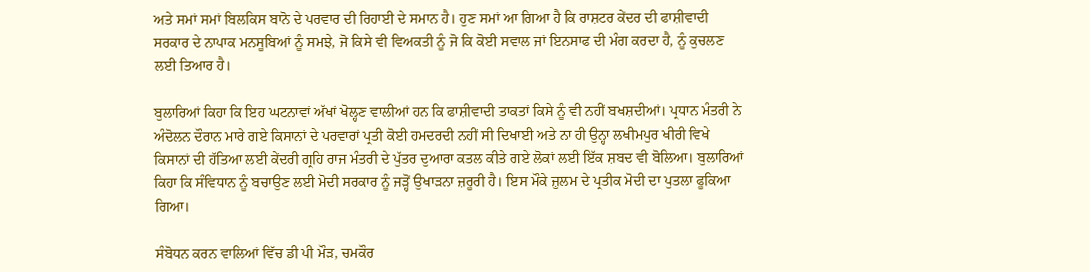ਅਤੇ ਸਮਾਂ ਸਮਾਂ ਬਿਲਕਿਸ ਬਾਨੋ ਦੇ ਪਰਵਾਰ ਦੀ ਰਿਹਾਈ ਦੇ ਸਮਾਨ ਹੈ। ਹੁਣ ਸਮਾਂ ਆ ਗਿਆ ਹੈ ਕਿ ਰਾਸ਼ਟਰ ਕੇਂਦਰ ਦੀ ਫਾਸ਼ੀਵਾਦੀ ਸਰਕਾਰ ਦੇ ਨਾਪਾਕ ਮਨਸੂਬਿਆਂ ਨੂੰ ਸਮਝੇ, ਜੋ ਕਿਸੇ ਵੀ ਵਿਅਕਤੀ ਨੂੰ ਜੋ ਕਿ ਕੋਈ ਸਵਾਲ ਜਾਂ ਇਨਸਾਫ ਦੀ ਮੰਗ ਕਰਦਾ ਹੈ, ਨੂੰ ਕੁਚਲਣ ਲਈ ਤਿਆਰ ਹੈ।

ਬੁਲਾਰਿਆਂ ਕਿਹਾ ਕਿ ਇਹ ਘਟਨਾਵਾਂ ਅੱਖਾਂ ਖੋਲ੍ਹਣ ਵਾਲੀਆਂ ਹਨ ਕਿ ਫਾਸ਼ੀਵਾਦੀ ਤਾਕਤਾਂ ਕਿਸੇ ਨੂੰ ਵੀ ਨਹੀਂ ਬਖਸ਼ਦੀਆਂ। ਪ੍ਰਧਾਨ ਮੰਤਰੀ ਨੇ ਅੰਦੋਲਨ ਦੌਰਾਨ ਮਾਰੇ ਗਏ ਕਿਸਾਨਾਂ ਦੇ ਪਰਵਾਰਾਂ ਪ੍ਰਤੀ ਕੋਈ ਹਮਦਰਦੀ ਨਹੀਂ ਸੀ ਦਿਖਾਈ ਅਤੇ ਨਾ ਹੀ ਉਨ੍ਹਾ ਲਖੀਮਪੁਰ ਖੀਰੀ ਵਿਖੇ ਕਿਸਾਨਾਂ ਦੀ ਹੱਤਿਆ ਲਈ ਕੇਂਦਰੀ ਗ੍ਰਹਿ ਰਾਜ ਮੰਤਰੀ ਦੇ ਪੁੱਤਰ ਦੁਆਰਾ ਕਤਲ ਕੀਤੇ ਗਏ ਲੋਕਾਂ ਲਈ ਇੱਕ ਸ਼ਬਦ ਵੀ ਬੋਲਿਆ। ਬੁਲਾਰਿਆਂ ਕਿਹਾ ਕਿ ਸੰਵਿਧਾਨ ਨੂੰ ਬਚਾਉਣ ਲਈ ਮੋਦੀ ਸਰਕਾਰ ਨੂੰ ਜੜ੍ਹੋਂ ਉਖਾੜਨਾ ਜ਼ਰੂਰੀ ਹੈ। ਇਸ ਮੌਕੇ ਜ਼ੁਲਮ ਦੇ ਪ੍ਰਤੀਕ ਮੋਦੀ ਦਾ ਪੁਤਲਾ ਫੂਕਿਆ ਗਿਆ।

ਸੰਬੋਧਨ ਕਰਨ ਵਾਲਿਆਂ ਵਿੱਚ ਡੀ ਪੀ ਮੌੜ, ਚਮਕੌਰ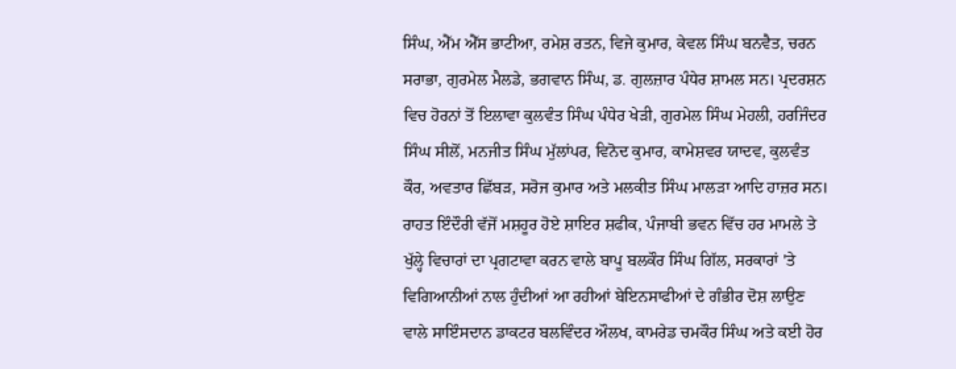ਸਿੰਘ, ਐੱਮ ਐੱਸ ਭਾਟੀਆ, ਰਮੇਸ਼ ਰਤਨ, ਵਿਜੇ ਕੁਮਾਰ, ਕੇਵਲ ਸਿੰਘ ਬਨਵੈਤ, ਚਰਨ ਸਰਾਭਾ, ਗੁਰਮੇਲ ਮੈਲਡੇ, ਭਗਵਾਨ ਸਿੰਘ, ਡ. ਗੁਲਜ਼ਾਰ ਪੰਧੇਰ ਸ਼ਾਮਲ ਸਨ। ਪ੍ਰਦਰਸ਼ਨ ਵਿਚ ਹੋਰਨਾਂ ਤੋਂ ਇਲਾਵਾ ਕੁਲਵੰਤ ਸਿੰਘ ਪੰਧੇਰ ਖੇੜੀ, ਗੁਰਮੇਲ ਸਿੰਘ ਮੇਹਲੀ, ਹਰਜਿੰਦਰ ਸਿੰਘ ਸੀਲੋਂ, ਮਨਜੀਤ ਸਿੰਘ ਮੁੱਲਾਂਪਰ, ਵਿਨੋਦ ਕੁਮਾਰ, ਕਾਮੇਸ਼ਵਰ ਯਾਦਵ, ਕੁਲਵੰਤ ਕੌਰ, ਅਵਤਾਰ ਛਿੱਬੜ, ਸਰੋਜ ਕੁਮਾਰ ਅਤੇ ਮਲਕੀਤ ਸਿੰਘ ਮਾਲੜਾ ਆਦਿ ਹਾਜ਼ਰ ਸਨ। ਰਾਹਤ ਇੰਦੌਰੀ ਵੱਜੋਂ ਮਸ਼ਹੂਰ ਹੋਏ ਸ਼ਾਇਰ ਸ਼ਫੀਕ, ਪੰਜਾਬੀ ਭਵਨ ਵਿੱਚ ਹਰ ਮਾਮਲੇ ਤੇ ਖੁੱਲ੍ਹੇ ਵਿਚਾਰਾਂ ਦਾ ਪ੍ਰਗਟਾਵਾ ਕਰਨ ਵਾਲੇ ਬਾਪੂ ਬਲਕੌਰ ਸਿੰਘ ਗਿੱਲ, ਸਰਕਾਰਾਂ 'ਤੇ ਵਿਗਿਆਨੀਆਂ ਨਾਲ ਹੁੰਦੀਆਂ ਆ ਰਹੀਆਂ ਬੇਇਨਸਾਫੀਆਂ ਦੇ ਗੰਭੀਰ ਦੋਸ਼ ਲਾਉਣ ਵਾਲੇ ਸਾਇੰਸਦਾਨ ਡਾਕਟਰ ਬਲਵਿੰਦਰ ਔਲਖ, ਕਾਮਰੇਡ ਚਮਕੌਰ ਸਿੰਘ ਅਤੇ ਕਈ ਹੋਰ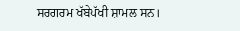ਸਰਗਰਮ ਖੱਬੇਪੱਖੀ ਸ਼ਾਮਲ ਸਨ।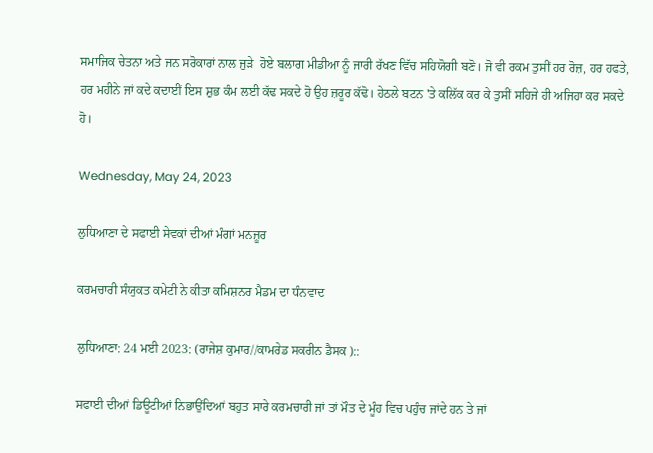ਸਮਾਜਿਕ ਚੇਤਨਾ ਅਤੇ ਜਨ ਸਰੋਕਾਰਾਂ ਨਾਲ ਜੁੜੇ  ਹੋਏ ਬਲਾਗ ਮੀਡੀਆ ਨੂੰ ਜਾਰੀ ਰੱਖਣ ਵਿੱਚ ਸਹਿਯੋਗੀ ਬਣੋ। ਜੋ ਵੀ ਰਕਮ ਤੁਸੀਂ ਹਰ ਰੋਜ਼, ਹਰ ਹਫਤੇ, ਹਰ ਮਹੀਨੇ ਜਾਂ ਕਦੇ ਕਦਾਈਂ ਇਸ ਸ਼ੁਭ ਕੰਮ ਲਈ ਕੱਢ ਸਕਦੇ ਹੋ ਉਹ ਜ਼ਰੂਰ ਕੱਢੋ। ਹੇਠਲੇ ਬਟਨ 'ਤੇ ਕਲਿੱਕ ਕਰ ਕੇ ਤੁਸੀਂ ਸਹਿਜੇ ਹੀ ਅਜਿਹਾ ਕਰ ਸਕਦੇ ਹੋ।

Wednesday, May 24, 2023

ਲੁਧਿਆਣਾ ਦੇ ਸਫਾਈ ਸੇਵਕਾਂ ਦੀਆਂ ਮੰਗਾਂ ਮਨਜ਼ੂਰ

ਕਰਮਚਾਰੀ ਸੰਯੁਕਤ ਕਮੇਟੀ ਨੇ ਕੀਤਾ ਕਮਿਸ਼ਨਰ ਮੈਡਮ ਦਾ ਧੰਨਵਾਦ

ਲੁਧਿਆਣਾ: 24 ਮਈ 2023: (ਰਾਜੇਸ਼ ਕੁਮਾਰ//ਕਾਮਰੇਡ ਸਕਰੀਨ ਡੈਸਕ )::

ਸਫਾਈ ਦੀਆਂ ਡਿਊਟੀਆਂ ਨਿਭਾਉਂਦਿਆਂ ਬਹੁਤ ਸਾਰੇ ਕਰਮਚਾਰੀ ਜਾਂ ਤਾਂ ਮੌਤ ਦੇ ਮੂੰਹ ਵਿਚ ਪਹੁੰਚ ਜਾਂਦੇ ਹਨ ਤੇ ਜਾਂ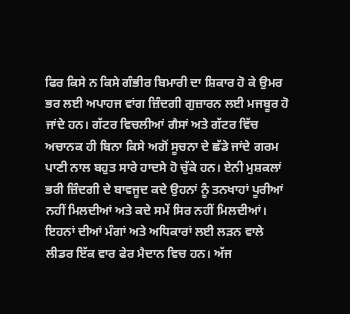ਫਿਰ ਕਿਸੇ ਨ ਕਿਸੇ ਗੰਭੀਰ ਬਿਮਾਰੀ ਦਾ ਸ਼ਿਕਾਰ ਹੋ ਕੇ ਉਮਰ ਭਰ ਲਈ ਅਪਾਹਜ ਵਾਂਗ ਜ਼ਿੰਦਗੀ ਗੁਜ਼ਾਰਨ ਲਈ ਮਜਬੂਰ ਹੋ ਜਾਂਦੇ ਹਨ। ਗੱਟਰ ਵਿਚਲੀਆਂ ਗੈਸਾਂ ਅਤੇ ਗੱਟਰ ਵਿੱਚ ਅਚਾਨਕ ਹੀ ਬਿਨਾ ਕਿਸੇ ਅਗੋਂ ਸੂਚਨਾ ਦੇ ਛੱਡੇ ਜਾਂਦੇ ਗਰਮ ਪਾਣੀ ਨਾਲ ਬਹੁਤ ਸਾਰੇ ਹਾਦਸੇ ਹੋ ਚੁੱਕੇ ਹਨ। ਏਨੀ ਮੁਸ਼ਕਲਾਂ ਭਰੀ ਜ਼ਿੰਦਗੀ ਦੇ ਬਾਵਜੂਦ ਕਦੇ ਉਹਨਾਂ ਨੂੰ ਤਨਖਾਹਾਂ ਪੂਰੀਆਂ ਨਹੀਂ ਮਿਲਦੀਆਂ ਅਤੇ ਕਦੇ ਸਮੇਂ ਸਿਰ ਨਹੀਂ ਮਿਲਦੀਆਂ। ਇਹਨਾਂ ਦੀਆਂ ਮੰਗਾਂ ਅਤੇ ਅਧਿਕਾਰਾਂ ਲਈ ਲੜਨ ਵਾਲੇ ਲੀਡਰ ਇੱਕ ਵਾਰ ਫੇਰ ਮੈਦਾਨ ਵਿਚ ਹਨ। ਅੱਜ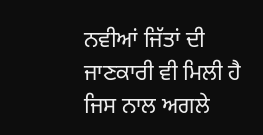ਨਵੀਆਂ ਜਿੱਤਾਂ ਦੀ ਜਾਣਕਾਰੀ ਵੀ ਮਿਲੀ ਹੈ ਜਿਸ ਨਾਲ ਅਗਲੇ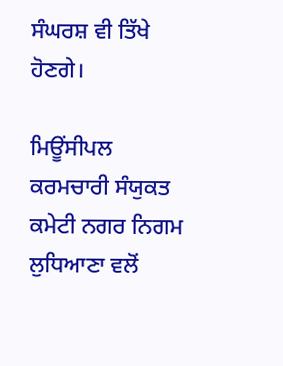ਸੰਘਰਸ਼ ਵੀ ਤਿੱਖੇ ਹੋਣਗੇ।

ਮਿਊਂਸੀਪਲ ਕਰਮਚਾਰੀ ਸੰਯੁਕਤ ਕਮੇਟੀ ਨਗਰ ਨਿਗਮ ਲੁਧਿਆਣਾ ਵਲੋਂ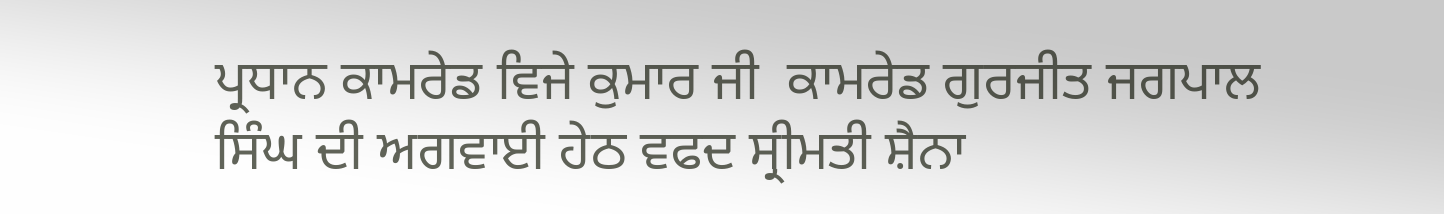ਪ੍ਰਧਾਨ ਕਾਮਰੇਡ ਵਿਜੇ ਕੁਮਾਰ ਜੀ  ਕਾਮਰੇਡ ਗੁਰਜੀਤ ਜਗਪਾਲ ਸਿੰਘ ਦੀ ਅਗਵਾਈ ਹੇਠ ਵਫਦ ਸ੍ਰੀਮਤੀ ਸ਼ੈਨਾ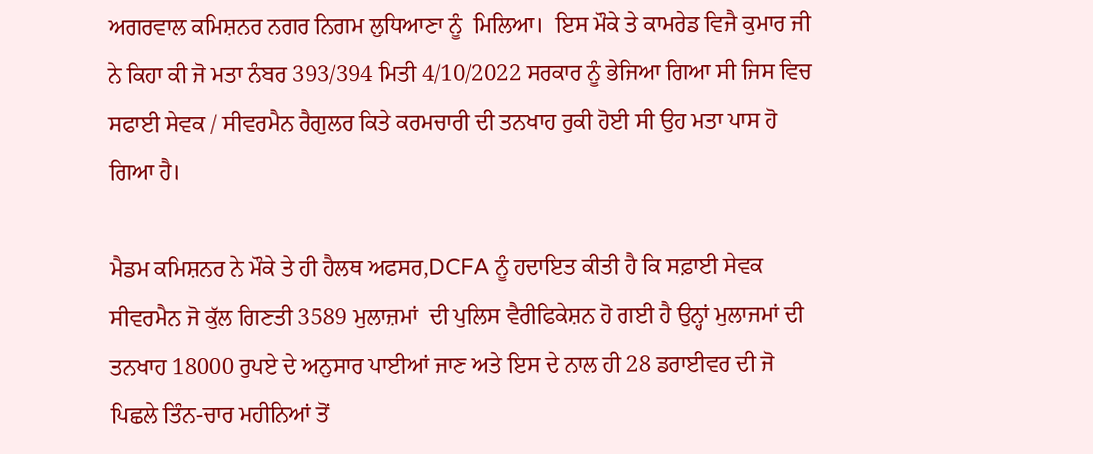ਅਗਰਵਾਲ ਕਮਿਸ਼ਨਰ ਨਗਰ ਨਿਗਮ ਲੁਧਿਆਣਾ ਨੂੰ  ਮਿਲਿਆ।  ਇਸ ਮੌਕੇ ਤੇ ਕਾਮਰੇਡ ਵਿਜੈ ਕੁਮਾਰ ਜੀ ਨੇ ਕਿਹਾ ਕੀ ਜੋ ਮਤਾ ਨੰਬਰ 393/394 ਮਿਤੀ 4/10/2022 ਸਰਕਾਰ ਨੂੰ ਭੇਜਿਆ ਗਿਆ ਸੀ ਜਿਸ ਵਿਚ ਸਫਾਈ ਸੇਵਕ / ਸੀਵਰਮੈਨ ਰੈਗੁਲਰ ਕਿਤੇ ਕਰਮਚਾਰੀ ਦੀ ਤਨਖਾਹ ਰੁਕੀ ਹੋਈ ਸੀ ਉਹ ਮਤਾ ਪਾਸ ਹੋ ਗਿਆ ਹੈ।

ਮੈਡਮ ਕਮਿਸ਼ਨਰ ਨੇ ਮੌਕੇ ਤੇ ਹੀ ਹੈਲਥ ਅਫਸਰ,DCFA ਨੂੰ ਹਦਾਇਤ ਕੀਤੀ ਹੈ ਕਿ ਸਫ਼ਾਈ ਸੇਵਕ ਸੀਵਰਮੈਨ ਜੋ ਕੁੱਲ ਗਿਣਤੀ 3589 ਮੁਲਾਜ਼ਮਾਂ  ਦੀ ਪੁਲਿਸ ਵੈਰੀਫਿਕੇਸ਼ਨ ਹੋ ਗਈ ਹੈ ਉਨ੍ਹਾਂ ਮੁਲਾਜਮਾਂ ਦੀ ਤਨਖਾਹ 18000 ਰੁਪਏ ਦੇ ਅਨੁਸਾਰ ਪਾਈਆਂ ਜਾਣ ਅਤੇ ਇਸ ਦੇ ਨਾਲ ਹੀ 28 ਡਰਾਈਵਰ ਦੀ ਜੋ ਪਿਛਲੇ ਤਿੰਨ-ਚਾਰ ਮਹੀਨਿਆਂ ਤੋਂ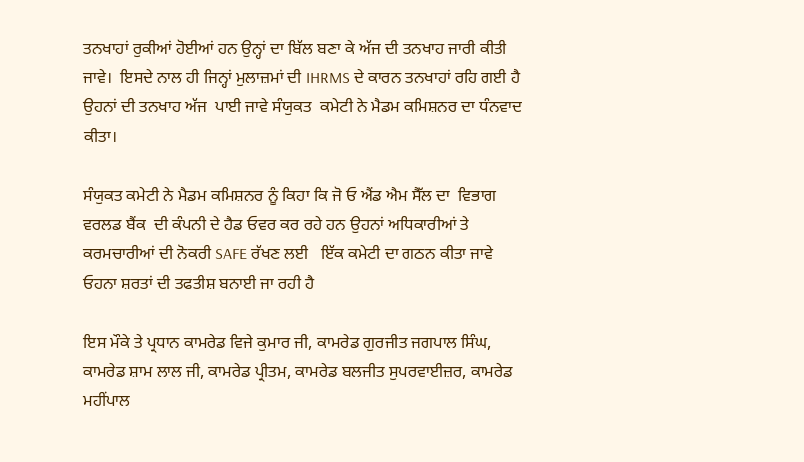ਤਨਖਾਹਾਂ ਰੁਕੀਆਂ ਹੋਈਆਂ ਹਨ ਉਨ੍ਹਾਂ ਦਾ ਬਿੱਲ ਬਣਾ ਕੇ ਅੱਜ ਦੀ ਤਨਖਾਹ ਜਾਰੀ ਕੀਤੀ ਜਾਵੇ।  ਇਸਦੇ ਨਾਲ ਹੀ ਜਿਨ੍ਹਾਂ ਮੁਲਾਜ਼ਮਾਂ ਦੀ IHRMS ਦੇ ਕਾਰਨ ਤਨਖਾਹਾਂ ਰਹਿ ਗਈ ਹੈ ਉਹਨਾਂ ਦੀ ਤਨਖਾਹ ਅੱਜ  ਪਾਈ ਜਾਵੇ ਸੰਯੁਕਤ  ਕਮੇਟੀ ਨੇ ਮੈਡਮ ਕਮਿਸ਼ਨਰ ਦਾ ਧੰਨਵਾਦ ਕੀਤਾ।

ਸੰਯੁਕਤ ਕਮੇਟੀ ਨੇ ਮੈਡਮ ਕਮਿਸ਼ਨਰ ਨੂੰ ਕਿਹਾ ਕਿ ਜੋ ਓ ਐਂਡ ਐਮ ਸੈੱਲ ਦਾ  ਵਿਭਾਗ ਵਰਲਡ ਬੈਂਕ  ਦੀ ਕੰਪਨੀ ਦੇ ਹੈਡ ਓਵਰ ਕਰ ਰਹੇ ਹਨ ਉਹਨਾਂ ਅਧਿਕਾਰੀਆਂ ਤੇ ਕਰਮਚਾਰੀਆਂ ਦੀ ਨੋਕਰੀ SAFE ਰੱਖਣ ਲਈ   ਇੱਕ ਕਮੇਟੀ ਦਾ ਗਠਨ ਕੀਤਾ ਜਾਵੇ ਓਹਨਾ ਸ਼ਰਤਾਂ ਦੀ ਤਫਤੀਸ਼ ਬਨਾਈ ਜਾ ਰਹੀ ਹੈ

ਇਸ ਮੌਕੇ ਤੇ ਪ੍ਰਧਾਨ ਕਾਮਰੇਡ ਵਿਜੇ ਕੁਮਾਰ ਜੀ, ਕਾਮਰੇਡ ਗੁਰਜੀਤ ਜਗਪਾਲ ਸਿੰਘ, ਕਾਮਰੇਡ ਸ਼ਾਮ ਲਾਲ ਜੀ, ਕਾਮਰੇਡ ਪ੍ਰੀਤਮ, ਕਾਮਰੇਡ ਬਲਜੀਤ ਸੁਪਰਵਾਈਜ਼ਰ, ਕਾਮਰੇਡ ਮਹੀਂਪਾਲ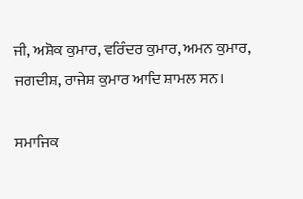ਜੀ, ਅਸ਼ੋਕ ਕੁਮਾਰ, ਵਰਿੰਦਰ ਕੁਮਾਰ, ਅਮਨ ਕੁਮਾਰ, ਜਗਦੀਸ਼, ਰਾਜੇਸ਼ ਕੁਮਾਰ ਆਦਿ ਸ਼ਾਮਲ ਸਨ।

ਸਮਾਜਿਕ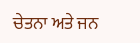ਚੇਤਨਾ ਅਤੇ ਜਨ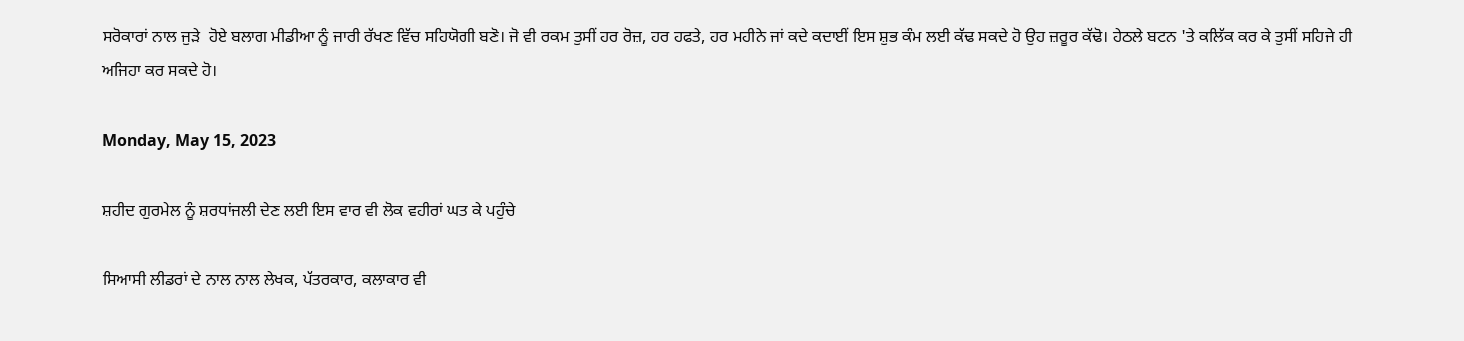ਸਰੋਕਾਰਾਂ ਨਾਲ ਜੁੜੇ  ਹੋਏ ਬਲਾਗ ਮੀਡੀਆ ਨੂੰ ਜਾਰੀ ਰੱਖਣ ਵਿੱਚ ਸਹਿਯੋਗੀ ਬਣੋ। ਜੋ ਵੀ ਰਕਮ ਤੁਸੀਂ ਹਰ ਰੋਜ਼, ਹਰ ਹਫਤੇ, ਹਰ ਮਹੀਨੇ ਜਾਂ ਕਦੇ ਕਦਾਈਂ ਇਸ ਸ਼ੁਭ ਕੰਮ ਲਈ ਕੱਢ ਸਕਦੇ ਹੋ ਉਹ ਜ਼ਰੂਰ ਕੱਢੋ। ਹੇਠਲੇ ਬਟਨ 'ਤੇ ਕਲਿੱਕ ਕਰ ਕੇ ਤੁਸੀਂ ਸਹਿਜੇ ਹੀ ਅਜਿਹਾ ਕਰ ਸਕਦੇ ਹੋ।

Monday, May 15, 2023

ਸ਼ਹੀਦ ਗੁਰਮੇਲ ਨੂੰ ਸ਼ਰਧਾਂਜਲੀ ਦੇਣ ਲਈ ਇਸ ਵਾਰ ਵੀ ਲੋਕ ਵਹੀਰਾਂ ਘਤ ਕੇ ਪਹੁੰਚੇ

ਸਿਆਸੀ ਲੀਡਰਾਂ ਦੇ ਨਾਲ ਨਾਲ ਲੇਖਕ, ਪੱਤਰਕਾਰ, ਕਲਾਕਾਰ ਵੀ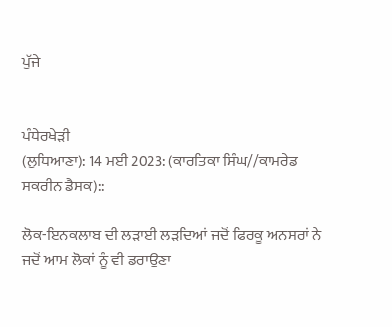ਪੁੱਜੇ


ਪੰਧੇਰਖੇੜੀ
(ਲੁਧਿਆਣਾ): 14 ਮਈ 2023: (ਕਾਰਤਿਕਾ ਸਿੰਘ//ਕਾਮਰੇਡ ਸਕਰੀਨ ਡੈਸਕ)::

ਲੋਕ-ਇਨਕਲਾਬ ਦੀ ਲੜਾਈ ਲੜਦਿਆਂ ਜਦੋਂ ਫਿਰਕੂ ਅਨਸਰਾਂ ਨੇ ਜਦੋਂ ਆਮ ਲੋਕਾਂ ਨੂੰ ਵੀ ਡਰਾਉਣਾ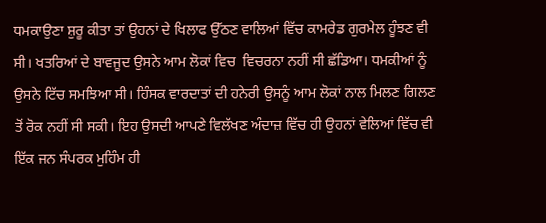ਧਮਕਾਉਣਾ ਸ਼ੁਰੂ ਕੀਤਾ ਤਾਂ ਉਹਨਾਂ ਦੇ ਖਿਲਾਫ ਉੱਠਣ ਵਾਲਿਆਂ ਵਿੱਚ ਕਾਮਰੇਡ ਗੁਰਮੇਲ ਹੂੰਝਣ ਵੀ ਸੀ। ਖਤਰਿਆਂ ਦੇ ਬਾਵਜੂਦ ਉਸਨੇ ਆਮ ਲੋਕਾਂ ਵਿਚ  ਵਿਚਰਨਾ ਨਹੀਂ ਸੀ ਛੱਡਿਆ। ਧਮਕੀਆਂ ਨੂੰ ਉਸਨੇ ਟਿੱਚ ਸਮਝਿਆ ਸੀ। ਹਿੰਸਕ ਵਾਰਦਾਤਾਂ ਦੀ ਹਨੇਰੀ ਉਸਨੂੰ ਆਮ ਲੋਕਾਂ ਨਾਲ ਮਿਲਣ ਗਿਲਣ ਤੋਂ ਰੋਕ ਨਹੀਂ ਸੀ ਸਕੀ। ਇਹ ਉਸਦੀ ਆਪਣੇ ਵਿਲੱਖਣ ਅੰਦਾਜ਼ ਵਿੱਚ ਹੀ ਉਹਨਾਂ ਵੇਲਿਆਂ ਵਿੱਚ ਵੀ ਇੱਕ ਜਨ ਸੰਪਰਕ ਮੁਹਿੰਮ ਹੀ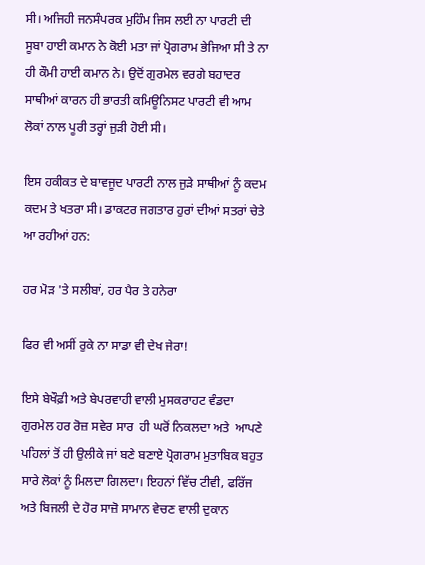ਸੀ। ਅਜਿਹੀ ਜਨਸੰਪਰਕ ਮੁਹਿੰਮ ਜਿਸ ਲਈ ਨਾ ਪਾਰਟੀ ਦੀ ਸੂਬਾ ਹਾਈ ਕਮਾਨ ਨੇ ਕੋਈ ਮਤਾ ਜਾਂ ਪ੍ਰੋਗਰਾਮ ਭੇਜਿਆ ਸੀ ਤੇ ਨਾ ਹੀ ਕੌਮੀ ਹਾਈ ਕਮਾਨ ਨੇ। ਉਦੋਂ ਗੁਰਮੇਲ ਵਰਗੇ ਬਹਾਦਰ ਸਾਥੀਆਂ ਕਾਰਨ ਹੀ ਭਾਰਤੀ ਕਮਿਊਨਿਸਟ ਪਾਰਟੀ ਵੀ ਆਮ ਲੋਕਾਂ ਨਾਲ ਪੂਰੀ ਤਰ੍ਹਾਂ ਜੁੜੀ ਹੋਈ ਸੀ।

ਇਸ ਹਕੀਕਤ ਦੇ ਬਾਵਜੂਦ ਪਾਰਟੀ ਨਾਲ ਜੁੜੇ ਸਾਥੀਆਂ ਨੂੰ ਕਦਮ ਕਦਮ ਤੇ ਖਤਰਾ ਸੀ। ਡਾਕਟਰ ਜਗਤਾਰ ਹੁਰਾਂ ਦੀਆਂ ਸਤਰਾਂ ਚੇਤੇ ਆ ਰਹੀਆਂ ਹਨ:

ਹਰ ਮੋੜ 'ਤੇ ਸਲੀਬਾਂ, ਹਰ ਪੈਰ ਤੇ ਹਨੇਰਾ

ਫਿਰ ਵੀ ਅਸੀਂ ਰੁਕੇ ਨਾ ਸਾਡਾ ਵੀ ਦੇਖ ਜੇਰਾ!

ਇਸੇ ਬੇਖੌਫ਼ੀ ਅਤੇ ਬੇਪਰਵਾਹੀ ਵਾਲੀ ਮੁਸਕਰਾਹਟ ਵੰਡਦਾ ਗੁਰਮੇਲ ਹਰ ਰੋਜ਼ ਸਵੇਰ ਸਾਰ  ਹੀ ਘਰੋਂ ਨਿਕਲਦਾ ਅਤੇ  ਆਪਣੇ ਪਹਿਲਾਂ ਤੋਂ ਹੀ ਉਲੀਕੇ ਜਾਂ ਬਣੇ ਬਣਾਏ ਪ੍ਰੋਗਰਾਮ ਮੁਤਾਬਿਕ ਬਹੁਤ ਸਾਰੇ ਲੋਕਾਂ ਨੂੰ ਮਿਲਦਾ ਗਿਲਦਾ। ਇਹਨਾਂ ਵਿੱਚ ਟੀਵੀ, ਫਰਿੱਜ ਅਤੇ ਬਿਜਲੀ ਦੇ ਹੋਰ ਸਾਜ਼ੋ ਸਾਮਾਨ ਵੇਚਣ ਵਾਲੀ ਦੁਕਾਨ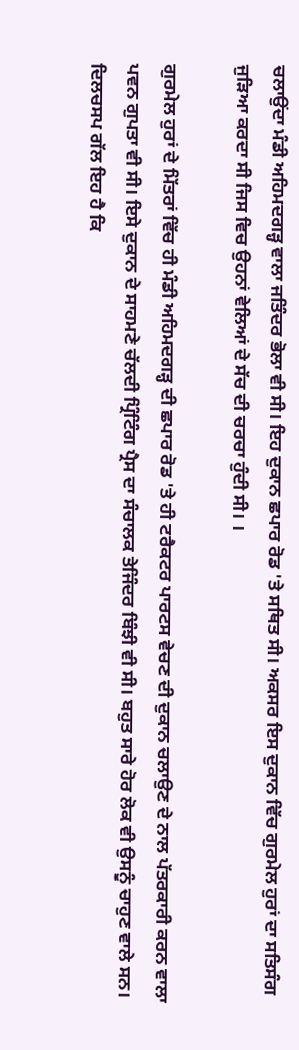ਚਲਾਉਂਦਾ ਮੰਡੀ ਅਹਿਮਦਗੜ੍ਹ ਵਾਲਾ ਜਤਿੰਦਰ ਭੋਲਾ ਵੀ ਸੀ। ਇਹ ਦੁਕਾਨ ਛਪਾਰ ਰੋਡ 'ਤੇ ਸਥਿਤ ਸੀ। ਅਕਸਰ ਇਸ ਦੁਕਾਨ ਵਿੱਚ ਗੁਰਮੇਲ ਹੁਰਾਂ ਦਾ ਸਤਿਸੰਗ ਜੁੜਿਆ ਕਰਦਾ ਸੀ ਜਿਸ ਵਿਚ ਉਹਨਾਂ ਵੇਲਿਆਂ ਦੇ ਸੱਚ ਦੀ ਚਰਚਾ ਹੁੰਦੀ ਸੀ। ।

ਗੁਰਮੇਲ ਹੁਰਾਂ ਦੇ ਮਿੱਤਰਾਂ ਵਿੱਚ ਹੀ ਮੰਡੀ ਅਹਿਮਦਗੜ੍ਹ ਦੀ ਛਪਾਰ ਰੋਡ 'ਤੇ ਹੀ ਟਰੈਕਟਰ ਪਾਰਟਸ ਵੇਚਣ ਦੀ ਦੁਕਾਨ ਚਲਾਉਣ ਦੇ ਨਾਲ ਪੱਤਰਕਾਰੀ ਕਰਨ ਵਾਲਾ ਪਵਨ ਗੁਪਤਾ ਵੀ ਸੀ। ਇਸੇ ਦੁਕਾਨ ਦੇ ਸਾਹਮਣੇ ਚੱਲਦੀ ਪ੍ਰਿੰਟਿੰਗ ਪ੍ਰੈਸ ਦਾ ਸੰਚਾਲਕ ਤੇਜਿੰਦਰ ਬਿੰਝੀ ਵੀ ਸੀ। ਬਹੁਤ ਸਾਰੇ ਹੋਰ ਲੋਕ ਵੀ ਉਸਨੂੰ ਚਾਹੁਣ ਵਾਲੇ ਸਨ। ਦਿਲਚਸਪ ਗੱਲ ਇਹ ਹੈ ਕਿ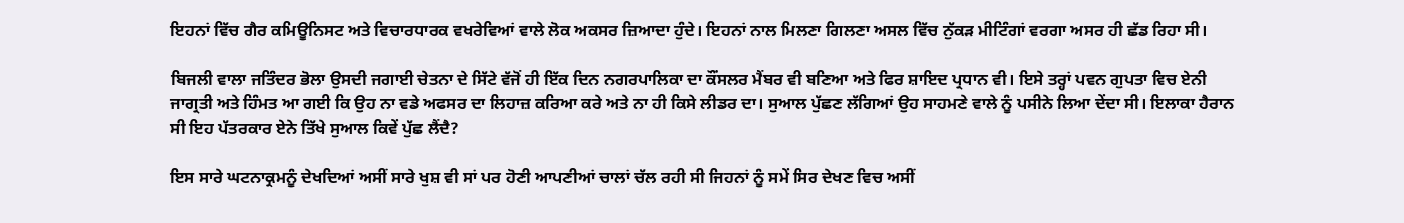ਇਹਨਾਂ ਵਿੱਚ ਗੈਰ ਕਮਿਊਨਿਸਟ ਅਤੇ ਵਿਚਾਰਧਾਰਕ ਵਖਰੇਵਿਆਂ ਵਾਲੇ ਲੋਕ ਅਕਸਰ ਜ਼ਿਆਦਾ ਹੁੰਦੇ। ਇਹਨਾਂ ਨਾਲ ਮਿਲਣਾ ਗਿਲਣਾ ਅਸਲ ਵਿੱਚ ਨੁੱਕੜ ਮੀਟਿੰਗਾਂ ਵਰਗਾ ਅਸਰ ਹੀ ਛੱਡ ਰਿਹਾ ਸੀ।

ਬਿਜਲੀ ਵਾਲਾ ਜਤਿੰਦਰ ਭੋਲਾ ਉਸਦੀ ਜਗਾਈ ਚੇਤਨਾ ਦੇ ਸਿੱਟੇ ਵੱਜੋਂ ਹੀ ਇੱਕ ਦਿਨ ਨਗਰਪਾਲਿਕਾ ਦਾ ਕੌਂਸਲਰ ਮੈਂਬਰ ਵੀ ਬਣਿਆ ਅਤੇ ਫਿਰ ਸ਼ਾਇਦ ਪ੍ਰਧਾਨ ਵੀ। ਇਸੇ ਤਰ੍ਹਾਂ ਪਵਨ ਗੁਪਤਾ ਵਿਚ ਏਨੀ ਜਾਗ੍ਰਤੀ ਅਤੇ ਹਿੰਮਤ ਆ ਗਈ ਕਿ ਉਹ ਨਾ ਵਡੇ ਅਫਸਰ ਦਾ ਲਿਹਾਜ਼ ਕਰਿਆ ਕਰੇ ਅਤੇ ਨਾ ਹੀ ਕਿਸੇ ਲੀਡਰ ਦਾ। ਸੁਆਲ ਪੁੱਛਣ ਲੱਗਿਆਂ ਉਹ ਸਾਹਮਣੇ ਵਾਲੇ ਨੂੰ ਪਸੀਨੇ ਲਿਆ ਦੇਂਦਾ ਸੀ। ਇਲਾਕਾ ਹੈਰਾਨ ਸੀ ਇਹ ਪੱਤਰਕਾਰ ਏਨੇ ਤਿੱਖੇ ਸੁਆਲ ਕਿਵੇਂ ਪੁੱਛ ਲੈਂਦੈ?

ਇਸ ਸਾਰੇ ਘਟਨਾਕ੍ਰਮਨੂੰ ਦੇਖਦਿਆਂ ਅਸੀਂ ਸਾਰੇ ਖੁਸ਼ ਵੀ ਸਾਂ ਪਰ ਹੋਣੀ ਆਪਣੀਆਂ ਚਾਲਾਂ ਚੱਲ ਰਹੀ ਸੀ ਜਿਹਨਾਂ ਨੂੰ ਸਮੇਂ ਸਿਰ ਦੇਖਣ ਵਿਚ ਅਸੀਂ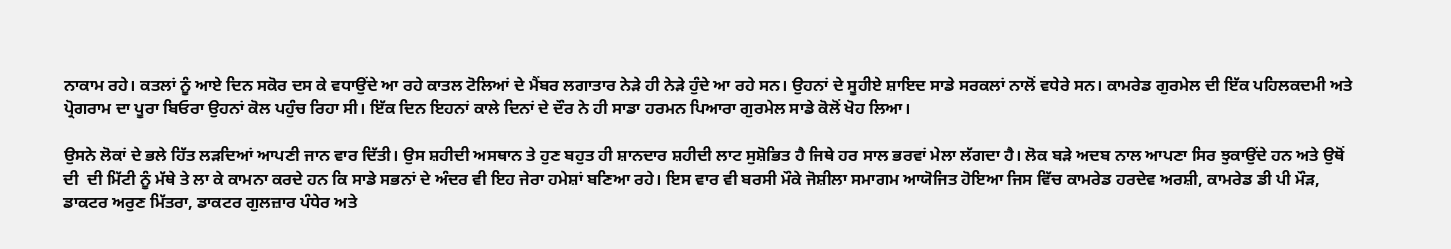ਨਾਕਾਮ ਰਹੇ। ਕਤਲਾਂ ਨੂੰ ਆਏ ਦਿਨ ਸਕੋਰ ਦਸ ਕੇ ਵਧਾਉਂਦੇ ਆ ਰਹੇ ਕਾਤਲ ਟੋਲਿਆਂ ਦੇ ਮੈਂਬਰ ਲਗਾਤਾਰ ਨੇੜੇ ਹੀ ਨੇੜੇ ਹੁੰਦੇ ਆ ਰਹੇ ਸਨ। ਉਹਨਾਂ ਦੇ ਸੂਹੀਏ ਸ਼ਾਇਦ ਸਾਡੇ ਸਰਕਲਾਂ ਨਾਲੋਂ ਵਧੇਰੇ ਸਨ। ਕਾਮਰੇਡ ਗੁਰਮੇਲ ਦੀ ਇੱਕ ਪਹਿਲਕਦਮੀ ਅਤੇ ਪ੍ਰੋਗਰਾਮ ਦਾ ਪੂਰਾ ਬਿਓਰਾ ਉਹਨਾਂ ਕੋਲ ਪਹੁੰਚ ਰਿਹਾ ਸੀ। ਇੱਕ ਦਿਨ ਇਹਨਾਂ ਕਾਲੇ ਦਿਨਾਂ ਦੇ ਦੌਰ ਨੇ ਹੀ ਸਾਡਾ ਹਰਮਨ ਪਿਆਰਾ ਗੁਰਮੇਲ ਸਾਡੇ ਕੋਲੋਂ ਖੋਹ ਲਿਆ।

ਉਸਨੇ ਲੋਕਾਂ ਦੇ ਭਲੇ ਹਿੱਤ ਲੜਦਿਆਂ ਆਪਣੀ ਜਾਨ ਵਾਰ ਦਿੱਤੀ। ਉਸ ਸ਼ਹੀਦੀ ਅਸਥਾਨ ਤੇ ਹੁਣ ਬਹੁਤ ਹੀ ਸ਼ਾਨਦਾਰ ਸ਼ਹੀਦੀ ਲਾਟ ਸੁਸ਼ੋਭਿਤ ਹੈ ਜਿਥੇ ਹਰ ਸਾਲ ਭਰਵਾਂ ਮੇਲਾ ਲੱਗਦਾ ਹੈ। ਲੋਕ ਬੜੇ ਅਦਬ ਨਾਲ ਆਪਣਾ ਸਿਰ ਝੁਕਾਉਂਦੇ ਹਨ ਅਤੇ ਉਥੋਂ ਦੀ  ਦੀ ਮਿੱਟੀ ਨੂੰ ਮੱਥੇ ਤੇ ਲਾ ਕੇ ਕਾਮਨਾ ਕਰਦੇ ਹਨ ਕਿ ਸਾਡੇ ਸਭਨਾਂ ਦੇ ਅੰਦਰ ਵੀ ਇਹ ਜੇਰਾ ਹਮੇਸ਼ਾਂ ਬਣਿਆ ਰਹੇ। ਇਸ ਵਾਰ ਵੀ ਬਰਸੀ ਮੌਕੇ ਜੋਸ਼ੀਲਾ ਸਮਾਗਮ ਆਯੋਜਿਤ ਹੋਇਆ ਜਿਸ ਵਿੱਚ ਕਾਮਰੇਡ ਹਰਦੇਵ ਅਰਸ਼ੀ, ਕਾਮਰੇਡ ਡੀ ਪੀ ਮੌੜ, ਡਾਕਟਰ ਅਰੁਣ ਮਿੱਤਰਾ, ਡਾਕਟਰ ਗੁਲਜ਼ਾਰ ਪੰਧੇਰ ਅਤੇ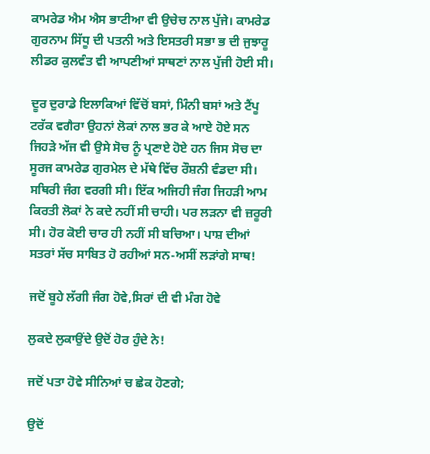ਕਾਮਰੇਡ ਐਮ ਐਸ ਭਾਟੀਆ ਵੀ ਉਚੇਚ ਨਾਲ ਪੁੱਜੇ। ਕਾਮਰੇਡ ਗੁਰਨਾਮ ਸਿੱਧੂ ਦੀ ਪਤਨੀ ਅਤੇ ਇਸਤਰੀ ਸਭਾ ਭ ਦੀ ਜੁਝਾਰੂ ਲੀਡਰ ਕੁਲਵੰਤ ਵੀ ਆਪਣੀਆਂ ਸਾਥਣਾਂ ਨਾਲ ਪੁੱਜੀ ਹੋਈ ਸੀ।

ਦੂਰ ਦੁਰਾਡੇ ਇਲਾਕਿਆਂ ਵਿੱਚੋਂ ਬਸਾਂ, ਮਿੰਨੀ ਬਸਾਂ ਅਤੇ ਟੈਂਪੂ ਟਰੱਕ ਵਗੈਰਾ ਉਹਨਾਂ ਲੋਕਾਂ ਨਾਲ ਭਰ ਕੇ ਆਏ ਹੋਏ ਸਨ ਜਿਹੜੇ ਅੱਜ ਵੀ ਉਸੇ ਸੋਚ ਨੂੰ ਪ੍ਰਣਾਏ ਹੋਏ ਹਨ ਜਿਸ ਸੋਚ ਦਾ ਸੂਰਜ ਕਾਮਰੇਡ ਗੁਰਮੇਲ ਦੇ ਮੱਥੇ ਵਿੱਚ ਰੌਸ਼ਨੀ ਵੰਡਦਾ ਸੀ। ਸਥਿਰੀ ਜੰਗ ਵਰਗੀ ਸੀ। ਇੱਕ ਅਜਿਹੀ ਜੰਗ ਜਿਹੜੀ ਆਮ ਕਿਰਤੀ ਲੋਕਾਂ ਨੇ ਕਦੇ ਨਹੀਂ ਸੀ ਚਾਹੀ। ਪਰ ਲੜਨਾ ਵੀ ਜ਼ਰੂਰੀ ਸੀ। ਹੋਰ ਕੋਈ ਚਾਰ ਹੀ ਨਹੀਂ ਸੀ ਬਚਿਆ। ਪਾਸ਼ ਦੀਆਂ ਸਤਰਾਂ ਸੱਚ ਸਾਬਿਤ ਹੋ ਰਹੀਆਂ ਸਨ-ਅਸੀਂ ਲੜਾਂਗੇ ਸਾਥ!

ਜਦੋਂ ਬੂਹੇ ਲੱਗੀ ਜੰਗ ਹੋਵੇ,ਸਿਰਾਂ ਦੀ ਵੀ ਮੰਗ ਹੋਵੇ

ਲੁਕਦੇ ਲੁਕਾਉਂਦੇ ਉਦੋਂ ਹੋਰ ਹੁੰਦੇ ਨੇ!

ਜਦੋਂ ਪਤਾ ਹੋਵੇ ਸੀਨਿਆਂ ਚ ਛੇਕ ਹੋਣਗੇ;

ਉਦੋਂ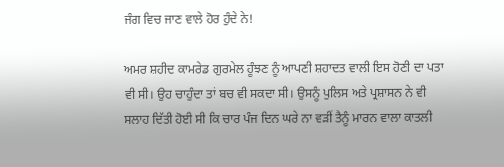ਜੰਗ ਵਿਚ ਜਾਣ ਵਾਲੇ ਹੋਰ ਹੁੰਦੇ ਨੇ!

ਅਮਰ ਸ਼ਹੀਦ ਕਾਮਰੇਡ ਗੁਰਮੇਲ ਹੂੰਝਣ ਨੂੰ ਆਪਣੀ ਸ਼ਹਾਦਤ ਵਾਲੀ ਇਸ ਹੋਣੀ ਦਾ ਪਤਾ ਵੀ ਸੀ। ਉਹ ਚਾਹੁੰਦਾ ਤਾਂ ਬਚ ਵੀ ਸਕਦਾ ਸੀ। ਉਸਨੂੰ ਪੁਲਿਸ ਅਤੇ ਪ੍ਰਸ਼ਾਸਨ ਨੇ ਵੀ ਸਲਾਹ ਦਿੱਤੀ ਹੋਈ ਸੀ ਕਿ ਚਾਰ ਪੰਜ ਦਿਨ ਘਰੇ ਨਾ ਵੜੀਂ ਤੈਨੂੰ ਮਾਰਨ ਵਾਲਾ ਕਾਤਲੀ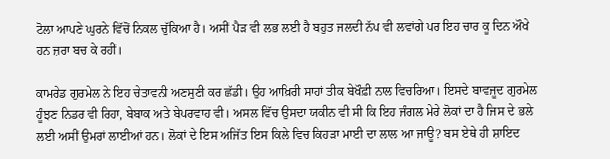ਟੋਲਾ ਆਪਣੇ ਘੁਰਨੇ ਵਿੱਚੋਂ ਨਿਕਲ ਚੁੱਕਿਆ ਹੈ। ਅਸੀਂ ਪੈੜ ਵੀ ਲਭ ਲਈ ਹੈ ਬਹੁਤ ਜਲਦੀ ਨੱਪ ਵੀ ਲਵਾਂਗੇ ਪਰ ਇਹ ਚਾਰ ਕੂ ਦਿਨ ਔਖੇ ਹਨ ਜ਼ਰਾ ਬਚ ਕੇ ਰਹੀਂ।

ਕਾਮਰੇਡ ਗੁਰਮੇਲ ਨੇ ਇਹ ਚੇਤਾਵਨੀ ਅਣਸੁਣੀ ਕਰ ਛੱਡੀ। ਉਹ ਆਖ਼ਿਰੀ ਸਾਹਾਂ ਤੀਕ ਬੇਖੌਫ਼ੀ ਨਾਲ ਵਿਚਰਿਆ। ਇਸਦੇ ਬਾਵਜੂਦ ਗੁਰਮੇਲ ਹੂੰਝਣ ਨਿਡਰ ਵੀ ਰਿਹਾ, ਬੇਬਾਕ ਅਤੇ ਬੇਪਰਵਾਹ ਵੀ। ਅਸਲ ਵਿੱਚ ਉਸਦਾ ਯਕੀਨ ਵੀ ਸੀ ਕਿ ਇਹ ਜੰਗਲ ਮੇਰੇ ਲੋਕਾਂ ਦਾ ਹੈ ਜਿਸ ਦੇ ਭਲੇ ਲਈ ਅਸੀਂ ਉਮਰਾਂ ਲਾਈਆਂ ਹਨ। ਲੋਕਾਂ ਦੇ ਇਸ ਅਜਿੱਤ ਇਸ ਕਿਲੇ ਵਿਚ ਕਿਹੜਾ ਮਾਈ ਦਾ ਲਾਲ ਆ ਜਾਊ? ਬਸ ਏਥੇ ਹੀ ਸ਼ਾਇਦ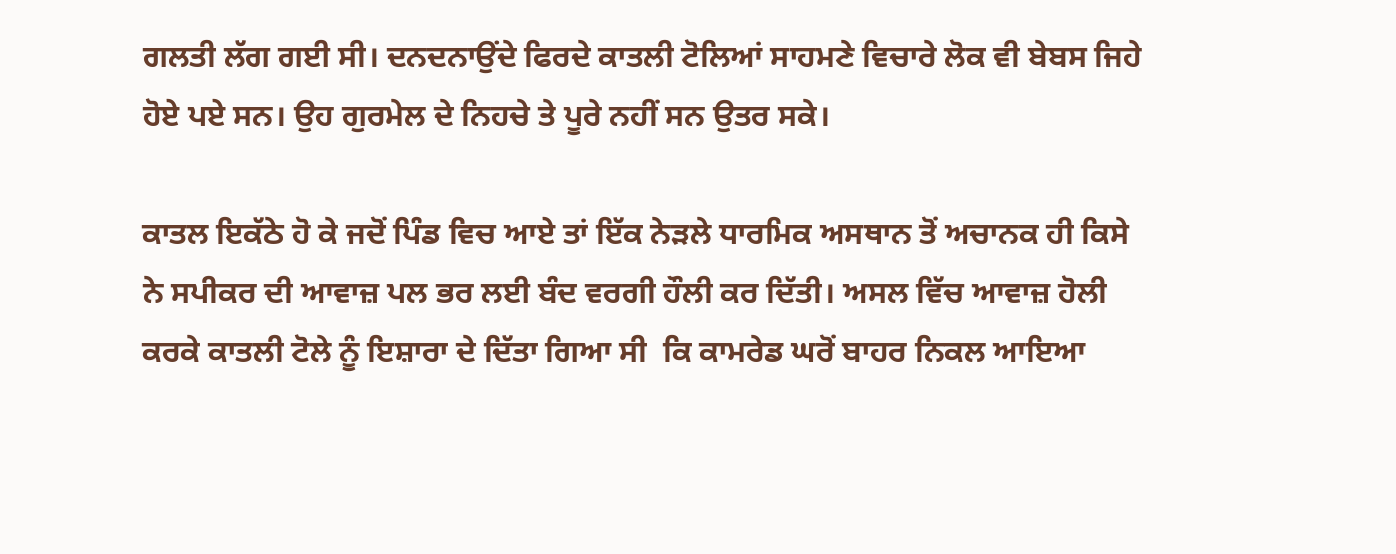ਗਲਤੀ ਲੱਗ ਗਈ ਸੀ। ਦਨਦਨਾਉਂਦੇ ਫਿਰਦੇ ਕਾਤਲੀ ਟੋਲਿਆਂ ਸਾਹਮਣੇ ਵਿਚਾਰੇ ਲੋਕ ਵੀ ਬੇਬਸ ਜਿਹੇ ਹੋਏ ਪਏ ਸਨ। ਉਹ ਗੁਰਮੇਲ ਦੇ ਨਿਹਚੇ ਤੇ ਪੂਰੇ ਨਹੀਂ ਸਨ ਉਤਰ ਸਕੇ।

ਕਾਤਲ ਇਕੱਠੇ ਹੋ ਕੇ ਜਦੋਂ ਪਿੰਡ ਵਿਚ ਆਏ ਤਾਂ ਇੱਕ ਨੇੜਲੇ ਧਾਰਮਿਕ ਅਸਥਾਨ ਤੋਂ ਅਚਾਨਕ ਹੀ ਕਿਸੇ ਨੇ ਸਪੀਕਰ ਦੀ ਆਵਾਜ਼ ਪਲ ਭਰ ਲਈ ਬੰਦ ਵਰਗੀ ਹੌਲੀ ਕਰ ਦਿੱਤੀ। ਅਸਲ ਵਿੱਚ ਆਵਾਜ਼ ਹੋਲੀ ਕਰਕੇ ਕਾਤਲੀ ਟੋਲੇ ਨੂੰ ਇਸ਼ਾਰਾ ਦੇ ਦਿੱਤਾ ਗਿਆ ਸੀ  ਕਿ ਕਾਮਰੇਡ ਘਰੋਂ ਬਾਹਰ ਨਿਕਲ ਆਇਆ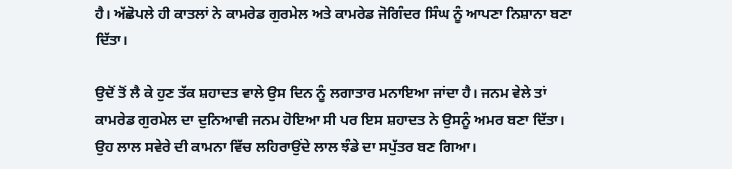ਹੈ। ਅੱਛੋਪਲੇ ਹੀ ਕਾਤਲਾਂ ਨੇ ਕਾਮਰੇਡ ਗੁਰਮੇਲ ਅਤੇ ਕਾਮਰੇਡ ਜੋਗਿੰਦਰ ਸਿੰਘ ਨੂੰ ਆਪਣਾ ਨਿਸ਼ਾਨਾ ਬਣਾ ਦਿੱਤਾ।

ਉਦੋਂ ਤੋਂ ਲੈ ਕੇ ਹੁਣ ਤੱਕ ਸ਼ਹਾਦਤ ਵਾਲੇ ਉਸ ਦਿਨ ਨੂੰ ਲਗਾਤਾਰ ਮਨਾਇਆ ਜਾਂਦਾ ਹੈ। ਜਨਮ ਵੇਲੇ ਤਾਂ ਕਾਮਰੇਡ ਗੁਰਮੇਲ ਦਾ ਦੁਨਿਆਵੀ ਜਨਮ ਹੋਇਆ ਸੀ ਪਰ ਇਸ ਸ਼ਹਾਦਤ ਨੇ ਉਸਨੂੰ ਅਮਰ ਬਣਾ ਦਿੱਤਾ। ਉਹ ਲਾਲ ਸਵੇਰੇ ਦੀ ਕਾਮਨਾ ਵਿੱਚ ਲਹਿਰਾਉਂਦੇ ਲਾਲ ਝੰਡੇ ਦਾ ਸਪੁੱਤਰ ਬਣ ਗਿਆ।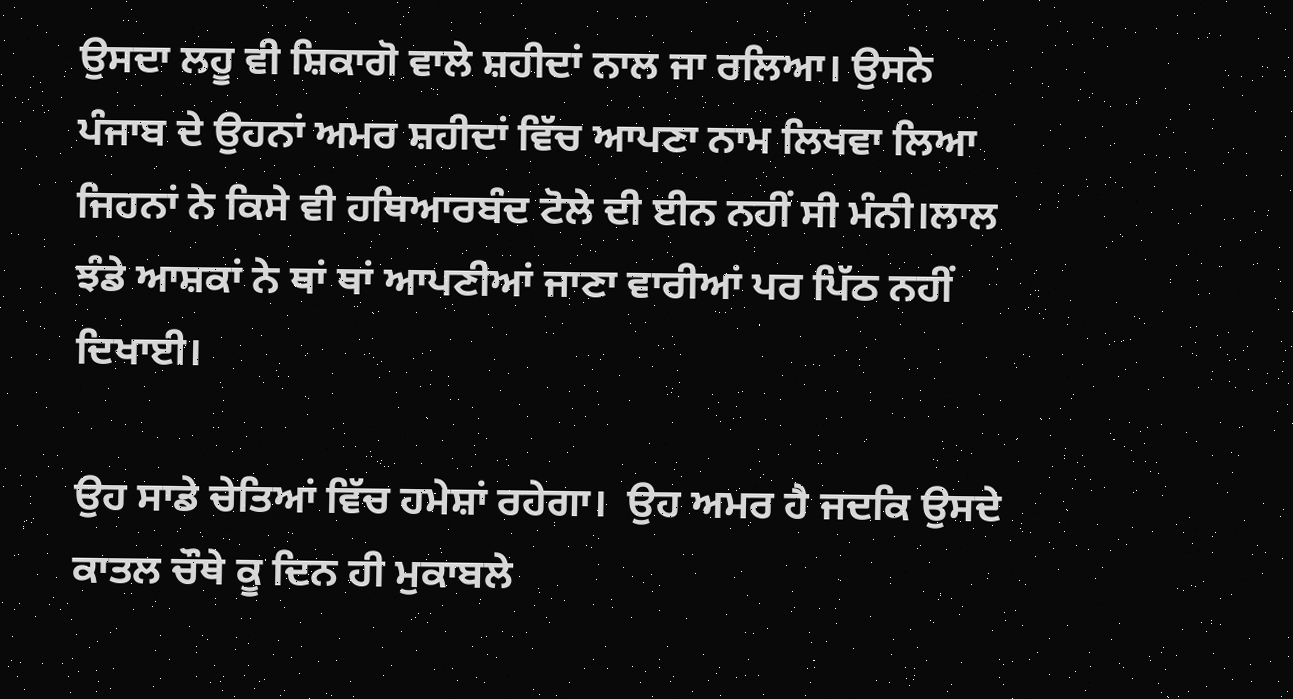ਉਸਦਾ ਲਹੂ ਵੀ ਸ਼ਿਕਾਗੋ ਵਾਲੇ ਸ਼ਹੀਦਾਂ ਨਾਲ ਜਾ ਰਲਿਆ। ਉਸਨੇ ਪੰਜਾਬ ਦੇ ਉਹਨਾਂ ਅਮਰ ਸ਼ਹੀਦਾਂ ਵਿੱਚ ਆਪਣਾ ਨਾਮ ਲਿਖਵਾ ਲਿਆ ਜਿਹਨਾਂ ਨੇ ਕਿਸੇ ਵੀ ਹਥਿਆਰਬੰਦ ਟੋਲੇ ਦੀ ਈਨ ਨਹੀਂ ਸੀ ਮੰਨੀ।ਲਾਲ ਝੰਡੇ ਆਸ਼ਕਾਂ ਨੇ ਥਾਂ ਥਾਂ ਆਪਣੀਆਂ ਜਾਣਾ ਵਾਰੀਆਂ ਪਰ ਪਿੱਠ ਨਹੀਂ ਦਿਖਾਈ।

ਉਹ ਸਾਡੇ ਚੇਤਿਆਂ ਵਿੱਚ ਹਮੇਸ਼ਾਂ ਰਹੇਗਾ।  ਉਹ ਅਮਰ ਹੈ ਜਦਕਿ ਉਸਦੇ ਕਾਤਲ ਚੌਥੇ ਕੂ ਦਿਨ ਹੀ ਮੁਕਾਬਲੇ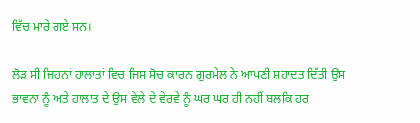ਵਿੱਚ ਮਾਰੇ ਗਏ ਸਨ।

ਲੋੜ ਸੀ ਜਿਹਨਾਂ ਹਾਲਾਤਾਂ ਵਿਚ ਜਿਸ ਸੋਚ ਕਾਰਨ ਗੁਰਮੇਲ ਨੇ ਆਪਣੀ ਸ਼ਹਾਦਤ ਦਿੱਤੀ ਉਸ ਭਾਵਨਾ ਨੂੰ ਅਤੇ ਹਾਲਾਤ ਦੇ ਉਸ ਵੇਲੇ ਦੇ ਵੇਰਵੇ ਨੂੰ ਘਰ ਘਰ ਹੀ ਨਹੀਂ ਬਲਕਿ ਹਰ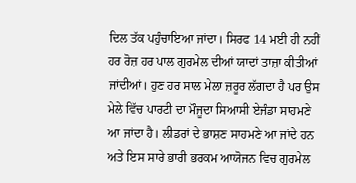ਦਿਲ ਤੱਕ ਪਹੁੰਚਾਇਆ ਜਾਂਦਾ। ਸਿਰਫ 14 ਮਈ ਹੀ ਨਹੀਂ ਹਰ ਰੋਜ਼ ਹਰ ਪਾਲ ਗੁਰਮੇਲ ਦੀਆਂ ਯਾਦਾਂ ਤਾਜ਼ਾ ਕੀਤੀਆਂ ਜਾਂਦੀਆਂ। ਹੁਣ ਹਰ ਸਾਲ ਮੇਲਾ ਜ਼ਰੂਰ ਲੱਗਦਾ ਹੈ ਪਰ ਉਸ ਮੇਲੇ ਵਿੱਚ ਪਾਰਟੀ ਦਾ ਮੌਜੂਦਾ ਸਿਆਸੀ ਏਜੰਡਾ ਸਾਹਮਣੇ ਆ ਜਾਂਦਾ ਹੈ। ਲੀਡਰਾਂ ਦੇ ਭਾਸ਼ਣ ਸਾਹਮਣੇ ਆ ਜਾਂਦੇ ਹਨ ਅਤੇ ਇਸ ਸਾਰੇ ਭਾਰੀ ਭਰਕਮ ਆਯੋਜਨ ਵਿਚ ਗੁਰਮੇਲ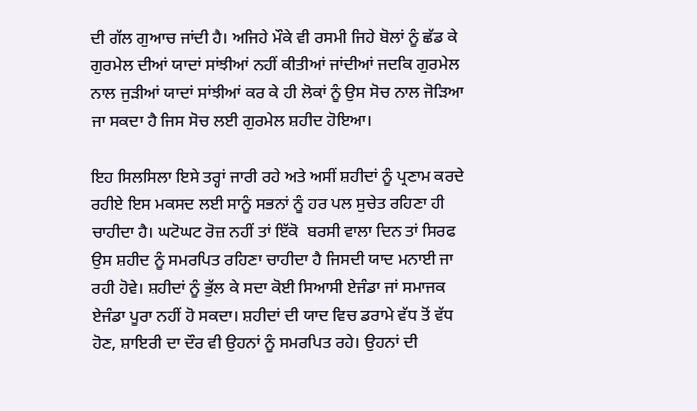ਦੀ ਗੱਲ ਗੁਆਚ ਜਾਂਦੀ ਹੈ। ਅਜਿਹੇ ਮੌਕੇ ਵੀ ਰਸਮੀ ਜਿਹੇ ਬੋਲਾਂ ਨੂੰ ਛੱਡ ਕੇ ਗੁਰਮੇਲ ਦੀਆਂ ਯਾਦਾਂ ਸਾਂਝੀਆਂ ਨਹੀਂ ਕੀਤੀਆਂ ਜਾਂਦੀਆਂ ਜਦਕਿ ਗੁਰਮੇਲ ਨਾਲ ਜੁੜੀਆਂ ਯਾਦਾਂ ਸਾਂਝੀਆਂ ਕਰ ਕੇ ਹੀ ਲੋਕਾਂ ਨੂੰ ਉਸ ਸੋਚ ਨਾਲ ਜੋੜਿਆ ਜਾ ਸਕਦਾ ਹੈ ਜਿਸ ਸੋਚ ਲਈ ਗੁਰਮੇਲ ਸ਼ਹੀਦ ਹੋਇਆ।

ਇਹ ਸਿਲਸਿਲਾ ਇਸੇ ਤਰ੍ਹਾਂ ਜਾਰੀ ਰਹੇ ਅਤੇ ਅਸੀਂ ਸ਼ਹੀਦਾਂ ਨੂੰ ਪ੍ਰਣਾਮ ਕਰਦੇ ਰਹੀਏ ਇਸ ਮਕਸਦ ਲਈ ਸਾਨੂੰ ਸਭਨਾਂ ਨੂੰ ਹਰ ਪਲ ਸੁਚੇਤ ਰਹਿਣਾ ਹੀ ਚਾਹੀਦਾ ਹੈ। ਘਟੋਘਟ ਰੋਜ਼ ਨਹੀਂ ਤਾਂ ਇੱਕੋ  ਬਰਸੀ ਵਾਲਾ ਦਿਨ ਤਾਂ ਸਿਰਫ ਉਸ ਸ਼ਹੀਦ ਨੂੰ ਸਮਰਪਿਤ ਰਹਿਣਾ ਚਾਹੀਦਾ ਹੈ ਜਿਸਦੀ ਯਾਦ ਮਨਾਈ ਜਾ ਰਹੀ ਹੋਵੇ। ਸ਼ਹੀਦਾਂ ਨੂੰ ਭੁੱਲ ਕੇ ਸਦਾ ਕੋਈ ਸਿਆਸੀ ਏਜੰਡਾ ਜਾਂ ਸਮਾਜਕ ਏਜੰਡਾ ਪੂਰਾ ਨਹੀਂ ਹੋ ਸਕਦਾ। ਸ਼ਹੀਦਾਂ ਦੀ ਯਾਦ ਵਿਚ ਡਰਾਮੇ ਵੱਧ ਤੋਂ ਵੱਧ ਹੋਣ, ਸ਼ਾਇਰੀ ਦਾ ਦੌਰ ਵੀ ਉਹਨਾਂ ਨੂੰ ਸਮਰਪਿਤ ਰਹੇ। ਉਹਨਾਂ ਦੀ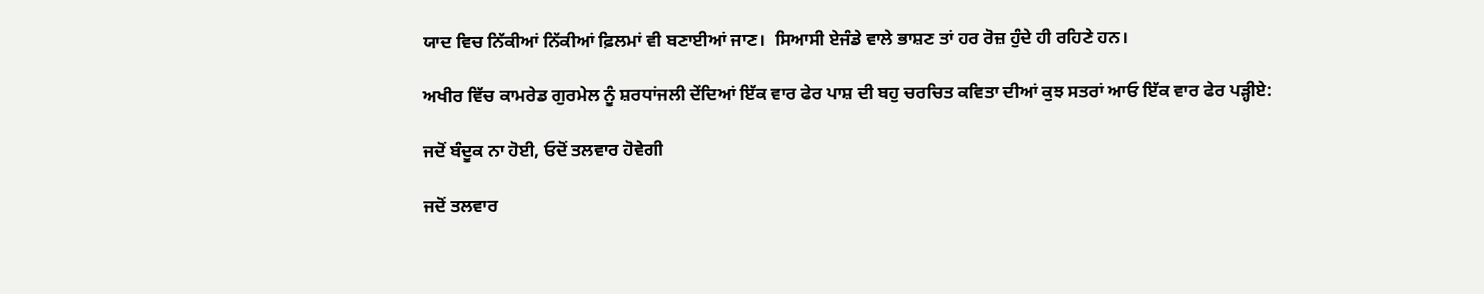ਯਾਦ ਵਿਚ ਨਿੱਕੀਆਂ ਨਿੱਕੀਆਂ ਫ਼ਿਲਮਾਂ ਵੀ ਬਣਾਈਆਂ ਜਾਣ।  ਸਿਆਸੀ ਏਜੰਡੇ ਵਾਲੇ ਭਾਸ਼ਣ ਤਾਂ ਹਰ ਰੋਜ਼ ਹੁੰਦੇ ਹੀ ਰਹਿਣੇ ਹਨ।

ਅਖੀਰ ਵਿੱਚ ਕਾਮਰੇਡ ਗੁਰਮੇਲ ਨੂੰ ਸ਼ਰਧਾਂਜਲੀ ਦੇਂਦਿਆਂ ਇੱਕ ਵਾਰ ਫੇਰ ਪਾਸ਼ ਦੀ ਬਹੁ ਚਰਚਿਤ ਕਵਿਤਾ ਦੀਆਂ ਕੁਝ ਸਤਰਾਂ ਆਓ ਇੱਕ ਵਾਰ ਫੇਰ ਪੜ੍ਹੀਏ:

ਜਦੋਂ ਬੰਦੂਕ ਨਾ ਹੋਈ, ਓਦੋਂ ਤਲਵਾਰ ਹੋਵੇਗੀ

ਜਦੋਂ ਤਲਵਾਰ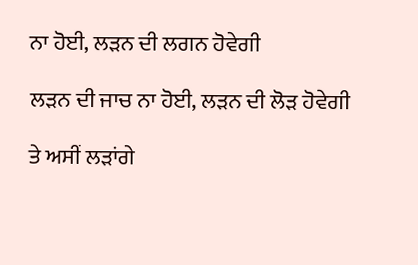ਨਾ ਹੋਈ, ਲੜਨ ਦੀ ਲਗਨ ਹੋਵੇਗੀ

ਲੜਨ ਦੀ ਜਾਚ ਨਾ ਹੋਈ, ਲੜਨ ਦੀ ਲੋੜ ਹੋਵੇਗੀ

ਤੇ ਅਸੀਂ ਲੜਾਂਗੇ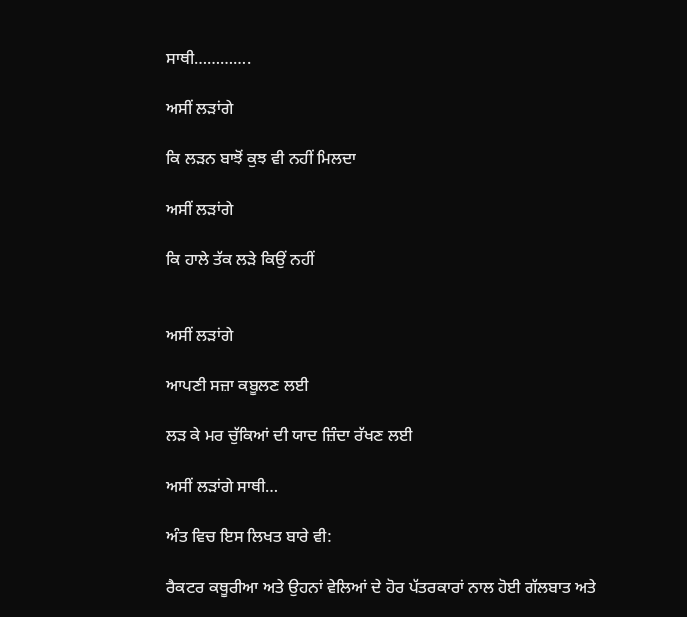ਸਾਥੀ………….

ਅਸੀਂ ਲੜਾਂਗੇ

ਕਿ ਲੜਨ ਬਾਝੋਂ ਕੁਝ ਵੀ ਨਹੀਂ ਮਿਲਦਾ

ਅਸੀਂ ਲੜਾਂਗੇ

ਕਿ ਹਾਲੇ ਤੱਕ ਲੜੇ ਕਿਉਂ ਨਹੀਂ


ਅਸੀਂ ਲੜਾਂਗੇ

ਆਪਣੀ ਸਜ਼ਾ ਕਬੂਲਣ ਲਈ

ਲੜ ਕੇ ਮਰ ਚੁੱਕਿਆਂ ਦੀ ਯਾਦ ਜ਼ਿੰਦਾ ਰੱਖਣ ਲਈ

ਅਸੀਂ ਲੜਾਂਗੇ ਸਾਥੀ…

ਅੰਤ ਵਿਚ ਇਸ ਲਿਖਤ ਬਾਰੇ ਵੀ:

ਰੈਕਟਰ ਕਥੂਰੀਆ ਅਤੇ ਉਹਨਾਂ ਵੇਲਿਆਂ ਦੇ ਹੋਰ ਪੱਤਰਕਾਰਾਂ ਨਾਲ ਹੋਈ ਗੱਲਬਾਤ ਅਤੇ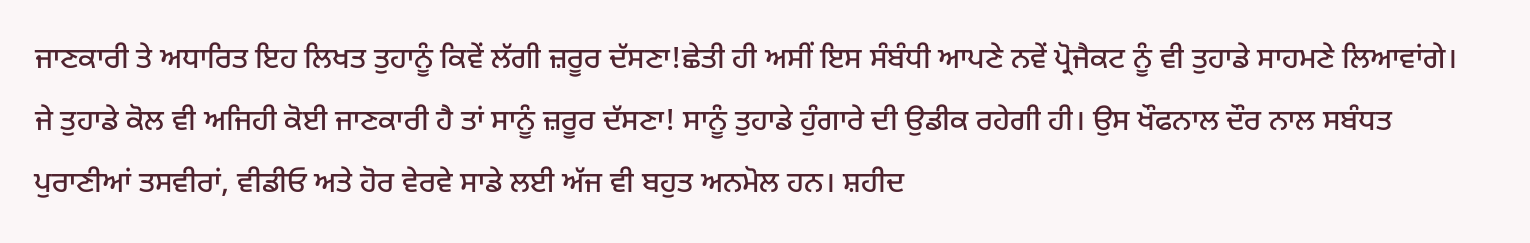ਜਾਣਕਾਰੀ ਤੇ ਅਧਾਰਿਤ ਇਹ ਲਿਖਤ ਤੁਹਾਨੂੰ ਕਿਵੇਂ ਲੱਗੀ ਜ਼ਰੂਰ ਦੱਸਣਾ!ਛੇਤੀ ਹੀ ਅਸੀਂ ਇਸ ਸੰਬੰਧੀ ਆਪਣੇ ਨਵੇਂ ਪ੍ਰੋਜੈਕਟ ਨੂੰ ਵੀ ਤੁਹਾਡੇ ਸਾਹਮਣੇ ਲਿਆਵਾਂਗੇ। ਜੇ ਤੁਹਾਡੇ ਕੋਲ ਵੀ ਅਜਿਹੀ ਕੋਈ ਜਾਣਕਾਰੀ ਹੈ ਤਾਂ ਸਾਨੂੰ ਜ਼ਰੂਰ ਦੱਸਣਾ! ਸਾਨੂੰ ਤੁਹਾਡੇ ਹੁੰਗਾਰੇ ਦੀ ਉਡੀਕ ਰਹੇਗੀ ਹੀ। ਉਸ ਖੌਫਨਾਲ ਦੌਰ ਨਾਲ ਸਬੰਧਤ ਪੁਰਾਣੀਆਂ ਤਸਵੀਰਾਂ, ਵੀਡੀਓ ਅਤੇ ਹੋਰ ਵੇਰਵੇ ਸਾਡੇ ਲਈ ਅੱਜ ਵੀ ਬਹੁਤ ਅਨਮੋਲ ਹਨ। ਸ਼ਹੀਦ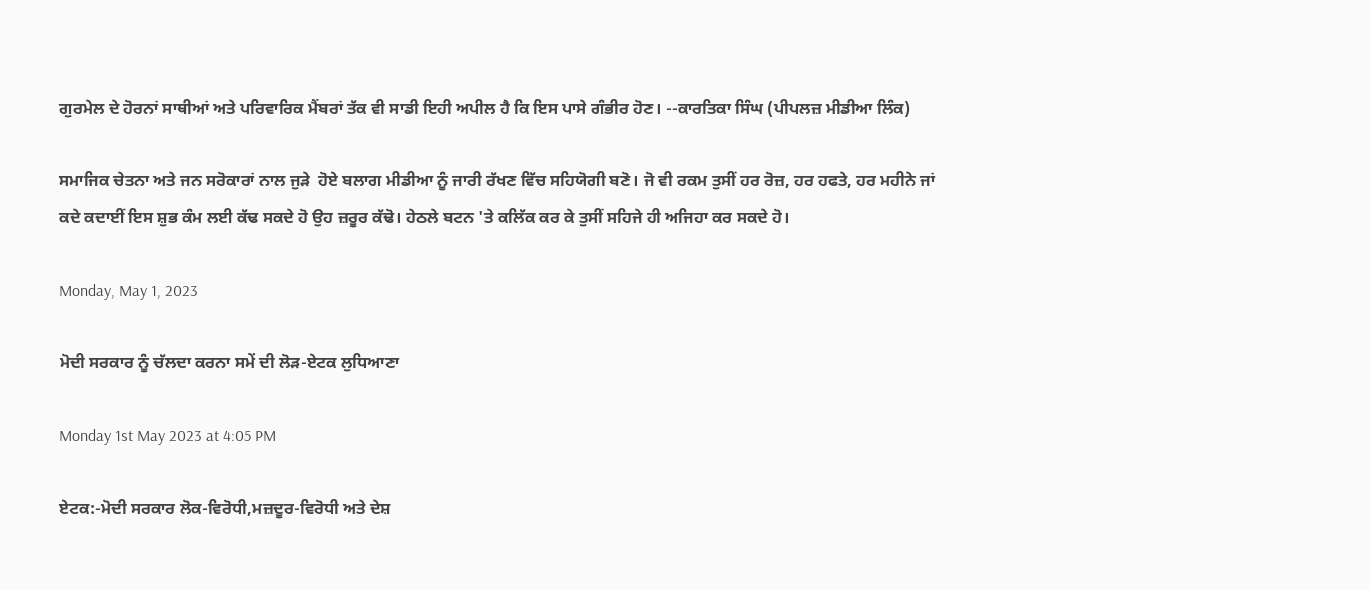ਗੁਰਮੇਲ ਦੇ ਹੋਰਨਾਂ ਸਾਥੀਆਂ ਅਤੇ ਪਰਿਵਾਰਿਕ ਮੈਂਬਰਾਂ ਤੱਕ ਵੀ ਸਾਡੀ ਇਹੀ ਅਪੀਲ ਹੈ ਕਿ ਇਸ ਪਾਸੇ ਗੰਭੀਰ ਹੋਣ। --ਕਾਰਤਿਕਾ ਸਿੰਘ (ਪੀਪਲਜ਼ ਮੀਡੀਆ ਲਿੰਕ)

ਸਮਾਜਿਕ ਚੇਤਨਾ ਅਤੇ ਜਨ ਸਰੋਕਾਰਾਂ ਨਾਲ ਜੁੜੇ  ਹੋਏ ਬਲਾਗ ਮੀਡੀਆ ਨੂੰ ਜਾਰੀ ਰੱਖਣ ਵਿੱਚ ਸਹਿਯੋਗੀ ਬਣੋ। ਜੋ ਵੀ ਰਕਮ ਤੁਸੀਂ ਹਰ ਰੋਜ਼, ਹਰ ਹਫਤੇ, ਹਰ ਮਹੀਨੇ ਜਾਂ ਕਦੇ ਕਦਾਈਂ ਇਸ ਸ਼ੁਭ ਕੰਮ ਲਈ ਕੱਢ ਸਕਦੇ ਹੋ ਉਹ ਜ਼ਰੂਰ ਕੱਢੋ। ਹੇਠਲੇ ਬਟਨ 'ਤੇ ਕਲਿੱਕ ਕਰ ਕੇ ਤੁਸੀਂ ਸਹਿਜੇ ਹੀ ਅਜਿਹਾ ਕਰ ਸਕਦੇ ਹੋ।

Monday, May 1, 2023

ਮੋਦੀ ਸਰਕਾਰ ਨੂੰ ਚੱਲਦਾ ਕਰਨਾ ਸਮੇਂ ਦੀ ਲੋੜ-ਏਟਕ ਲੁਧਿਆਣਾ

Monday 1st May 2023 at 4:05 PM

ਏਟਕ:-ਮੋਦੀ ਸਰਕਾਰ ਲੋਕ-ਵਿਰੋਧੀ,ਮਜ਼ਦੂਰ-ਵਿਰੋਧੀ ਅਤੇ ਦੇਸ਼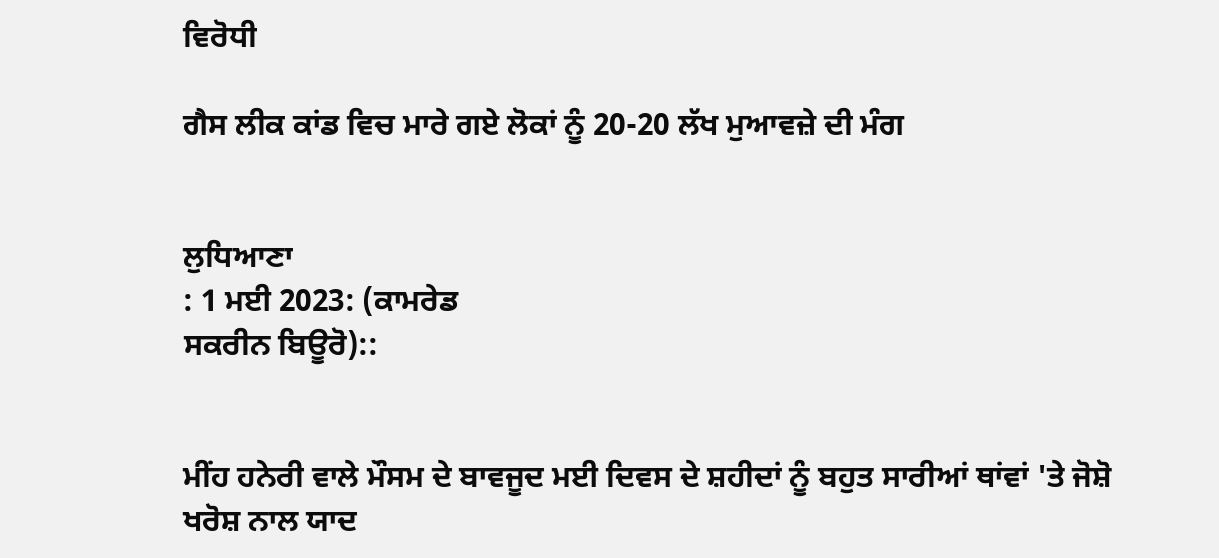ਵਿਰੋਧੀ

ਗੈਸ ਲੀਕ ਕਾਂਡ ਵਿਚ ਮਾਰੇ ਗਏ ਲੋਕਾਂ ਨੂੰ 20-20 ਲੱਖ ਮੁਆਵਜ਼ੇ ਦੀ ਮੰਗ


ਲੁਧਿਆਣਾ
: 1 ਮਈ 2023: (ਕਾਮਰੇਡ
ਸਕਰੀਨ ਬਿਊਰੋ)::


ਮੀਂਹ ਹਨੇਰੀ ਵਾਲੇ ਮੌਸਮ ਦੇ ਬਾਵਜੂਦ ਮਈ ਦਿਵਸ ਦੇ ਸ਼ਹੀਦਾਂ ਨੂੰ ਬਹੁਤ ਸਾਰੀਆਂ ਥਾਂਵਾਂ 'ਤੇ ਜੋਸ਼ੋ ਖਰੋਸ਼ ਨਾਲ ਯਾਦ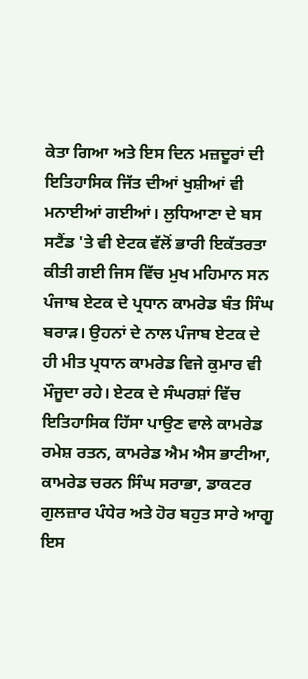ਕੇਤਾ ਗਿਆ ਅਤੇ ਇਸ ਦਿਨ ਮਜ਼ਦੂਰਾਂ ਦੀ ਇਤਿਹਾਸਿਕ ਜਿੱਤ ਦੀਆਂ ਖੁਸ਼ੀਆਂ ਵੀ ਮਨਾਈਆਂ ਗਈਆਂ। ਲੁਧਿਆਣਾ ਦੇ ਬਸ ਸਟੈਂਡ 'ਤੇ ਵੀ ਏਟਕ ਵੱਲੋਂ ਭਾਰੀ ਇਕੱਤਰਤਾ ਕੀਤੀ ਗਈ ਜਿਸ ਵਿੱਚ ਮੁਖ ਮਹਿਮਾਨ ਸਨ ਪੰਜਾਬ ਏਟਕ ਦੇ ਪ੍ਰਧਾਨ ਕਾਮਰੇਡ ਬੰਤ ਸਿੰਘ ਬਰਾੜ। ਉਹਨਾਂ ਦੇ ਨਾਲ ਪੰਜਾਬ ਏਟਕ ਦੇ ਹੀ ਮੀਤ ਪ੍ਰਧਾਨ ਕਾਮਰੇਡ ਵਿਜੇ ਕੁਮਾਰ ਵੀ ਮੌਜੂਦਾ ਰਹੇ। ਏਟਕ ਦੇ ਸੰਘਰਸ਼ਾਂ ਵਿੱਚ ਇਤਿਹਾਸਿਕ ਹਿੱਸਾ ਪਾਉਣ ਵਾਲੇ ਕਾਮਰੇਡ ਰਮੇਸ਼ ਰਤਨ, ਕਾਮਰੇਡ ਐਮ ਐਸ ਭਾਟੀਆ, ਕਾਮਰੇਡ ਚਰਨ ਸਿੰਘ ਸਰਾਭਾ, ਡਾਕਟਰ ਗੁਲਜ਼ਾਰ ਪੰਧੇਰ ਅਤੇ ਹੋਰ ਬਹੁਤ ਸਾਰੇ ਆਗੂ ਇਸ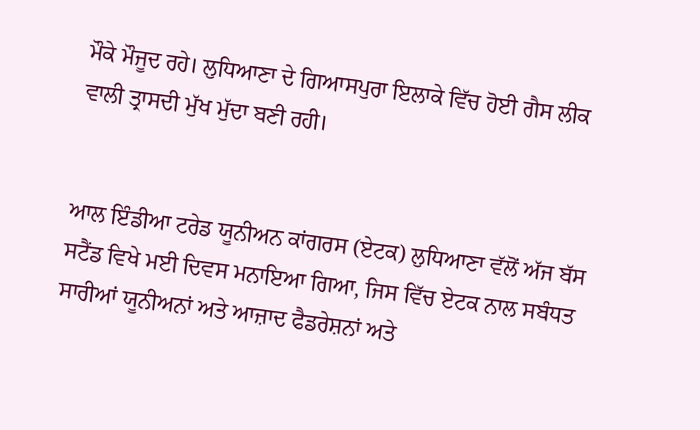ਮੌਕੇ ਮੌਜੂਦ ਰਹੇ। ਲੁਧਿਆਣਾ ਦੇ ਗਿਆਸਪੁਰਾ ਇਲਾਕੇ ਵਿੱਚ ਹੋਈ ਗੈਸ ਲੀਕ ਵਾਲੀ ਤ੍ਰਾਸਦੀ ਮੁੱਖ ਮੁੱਦਾ ਬਣੀ ਰਹੀ।


ਆਲ ਇੰਡੀਆ ਟਰੇਡ ਯੂਨੀਅਨ ਕਾਂਗਰਸ (ਏਟਕ) ਲੁਧਿਆਣਾ ਵੱਲੋਂ ਅੱਜ ਬੱਸ ਸਟੈਂਡ ਵਿਖੇ ਮਈ ਦਿਵਸ ਮਨਾਇਆ ਗਿਆ, ਜਿਸ ਵਿੱਚ ਏਟਕ ਨਾਲ ਸਬੰਧਤ ਸਾਰੀਆਂ ਯੂਨੀਅਨਾਂ ਅਤੇ ਆਜ਼ਾਦ ਫੈਡਰੇਸ਼ਨਾਂ ਅਤੇ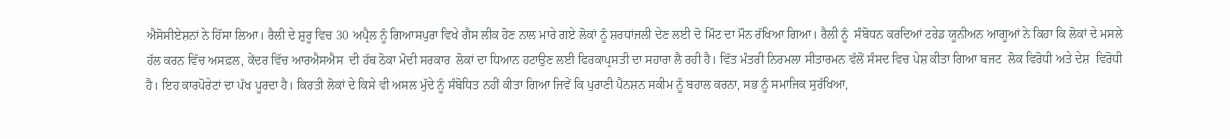ਐਸੋਸੀਏਸ਼ਨਾਂ ਨੇ ਹਿੱਸਾ ਲਿਆ। ਰੈਲੀ ਦੇ ਸ਼ੁਰੂ ਵਿਚ 30 ਅਪ੍ਰੈਲ ਨੂੰ ਗਿਆਸਪੁਰਾ ਵਿਖੇ ਗੈਸ ਲੀਕ ਹੋਣ ਨਾਲ ਮਾਰੇ ਗਏ ਲੋਕਾਂ ਨੂੰ ਸ਼ਰਧਾਂਜਲੀ ਦੇਣ ਲਈ ਦੋ ਮਿੰਟ ਦਾ ਮੌਨ ਰੱਖਿਆ ਗਿਆ। ਰੈਲੀ ਨੂੰ  ਸੰਬੋਧਨ ਕਰਦਿਆਂ ਟਰੇਡ ਯੂਨੀਅਨ ਆਗੂਆਂ ਨੇ ਕਿਹਾ ਕਿ ਲੋਕਾਂ ਦੇ ਮਸਲੇ ਹੱਲ ਕਰਨ ਵਿੱਚ ਅਸਫ਼ਲ, ਕੇਂਦਰ ਵਿੱਚ ਆਰਐਸਐਸ  ਦੀ ਹੱਥ ਠੋਕਾ ਮੋਦੀ ਸਰਕਾਰ  ਲੋਕਾਂ ਦਾ ਧਿਆਨ ਹਟਾਉਣ ਲਈ ਫਿਰਕਾਪ੍ਰਸਤੀ ਦਾ ਸਹਾਰਾ ਲੈ ਰਹੀ ਹੈ। ਵਿੱਤ ਮੰਤਰੀ ਨਿਰਮਲਾ ਸੀਤਾਰਮਨ ਵੱਲੋਂ ਸੰਸਦ ਵਿਚ ਪੇਸ਼ ਕੀਤਾ ਗਿਆ ਬਜਟ  ਲੋਕ ਵਿਰੋਧੀ ਅਤੇ ਦੇਸ਼  ਵਿਰੋਧੀ ਹੈ। ਇਹ ਕਾਰਪੋਰੇਟਾਂ ਦਾ ਪੱਖ ਪੂਰਦਾ ਹੈ। ਕਿਰਤੀ ਲੋਕਾਂ ਦੇ ਕਿਸੇ ਵੀ ਅਸਲ ਮੁੱਦੇ ਨੂੰ ਸੰਬੋਧਿਤ ਨਹੀਂ ਕੀਤਾ ਗਿਆ ਜਿਵੇਂ ਕਿ ਪੁਰਾਣੀ ਪੈਨਸ਼ਨ ਸਕੀਮ ਨੂੰ ਬਹਾਲ ਕਰਨਾ, ਸਭ ਨੂੰ ਸਮਾਜਿਕ ਸੁਰੱਖਿਆ,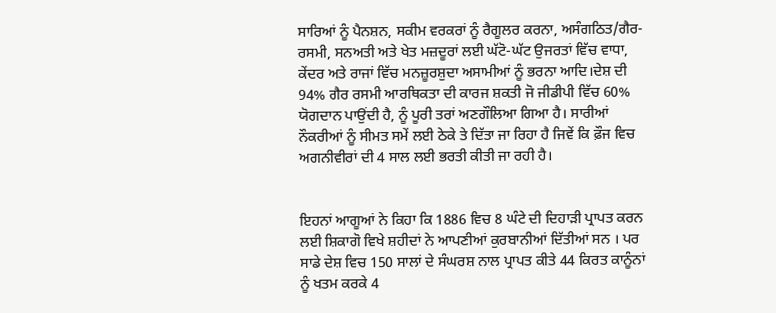ਸਾਰਿਆਂ ਨੂੰ ਪੈਨਸ਼ਨ, ਸਕੀਮ ਵਰਕਰਾਂ ਨੂੰ ਰੈਗੂਲਰ ਕਰਨਾ, ਅਸੰਗਠਿਤ/ਗੈਰ-ਰਸਮੀ, ਸਨਅਤੀ ਅਤੇ ਖੇਤ ਮਜ਼ਦੂਰਾਂ ਲਈ ਘੱਟੋ-ਘੱਟ ਉਜਰਤਾਂ ਵਿੱਚ ਵਾਧਾ, ਕੇਂਦਰ ਅਤੇ ਰਾਜਾਂ ਵਿੱਚ ਮਨਜ਼ੂਰਸ਼ੁਦਾ ਅਸਾਮੀਆਂ ਨੂੰ ਭਰਨਾ ਆਦਿ।ਦੇਸ਼ ਦੀ 94% ਗੈਰ ਰਸਮੀ ਆਰਥਿਕਤਾ ਦੀ ਕਾਰਜ ਸ਼ਕਤੀ ਜੋ ਜੀਡੀਪੀ ਵਿੱਚ 60% ਯੋਗਦਾਨ ਪਾਉਂਦੀ ਹੈ, ਨੂੰ ਪੂਰੀ ਤਰਾਂ ਅਣਗੌਲਿਆ ਗਿਆ ਹੈ। ਸਾਰੀਆਂ ਨੌਕਰੀਆਂ ਨੂੰ ਸੀਮਤ ਸਮੇਂ ਲਈ ਠੇਕੇ ਤੇ ਦਿੱਤਾ ਜਾ ਰਿਹਾ ਹੈ ਜਿਵੇਂ ਕਿ ਫ਼ੌਜ ਵਿਚ ਅਗਨੀਵੀਰਾਂ ਦੀ 4 ਸਾਲ ਲਈ ਭਰਤੀ ਕੀਤੀ ਜਾ ਰਹੀ ਹੈ।


ਇਹਨਾਂ ਆਗੂਆਂ ਨੇ ਕਿਹਾ ਕਿ 1886 ਵਿਚ 8 ਘੰਟੇ ਦੀ ਦਿਹਾੜੀ ਪ੍ਰਾਪਤ ਕਰਨ ਲਈ ਸ਼ਿਕਾਗੋ ਵਿਖੇ ਸ਼ਹੀਦਾਂ ਨੇ ਆਪਣੀਆਂ ਕੁਰਬਾਨੀਆਂ ਦਿੱਤੀਆਂ ਸਨ । ਪਰ ਸਾਡੇ ਦੇਸ਼ ਵਿਚ 150 ਸਾਲਾਂ ਦੇ ਸੰਘਰਸ਼ ਨਾਲ ਪ੍ਰਾਪਤ ਕੀਤੇ 44 ਕਿਰਤ ਕਾਨੂੰਨਾਂ ਨੂੰ ਖਤਮ ਕਰਕੇ 4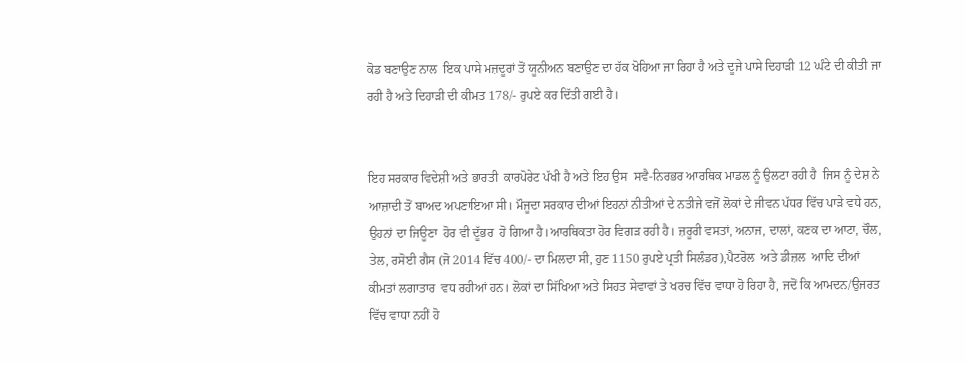ਕੋਡ ਬਣਾਉਣ ਨਾਲ  ਇਕ ਪਾਸੇ ਮਜ਼ਦੂਰਾਂ ਤੋਂ ਯੂਨੀਅਨ ਬਣਾਉਣ ਦਾ ਹੱਕ ਖੋਹਿਆ ਜਾ ਰਿਹਾ ਹੈ ਅਤੇ ਦੂਜੇ ਪਾਸੇ ਦਿਹਾੜੀ 12 ਘੰਟੇ ਦੀ ਕੀਤੀ ਜਾ ਰਹੀ ਹੈ ਅਤੇ ਦਿਹਾੜੀ ਦੀ ਕੀਮਤ 178/- ਰੁਪਏ ਕਰ ਦਿੱਤੀ ਗਈ ਹੈ।


ਇਹ ਸਰਕਾਰ ਵਿਦੇਸ਼ੀ ਅਤੇ ਭਾਰਤੀ  ਕਾਰਪੋਰੇਟ ਪੱਖੀ ਹੈ ਅਤੇ ਇਹ ਉਸ  ਸਵੈ-ਨਿਰਭਰ ਆਰਥਿਕ ਮਾਡਲ ਨੂੰ ਉਲਟਾ ਰਹੀ ਹੈ  ਜਿਸ ਨੂੰ ਦੇਸ਼ ਨੇ ਆਜ਼ਾਦੀ ਤੋਂ ਬਾਅਦ ਅਪਣਾਇਆ ਸੀ। ਮੌਜੂਦਾ ਸਰਕਾਰ ਦੀਆਂ ਇਹਨਾਂ ਨੀਤੀਆਂ ਦੇ ਨਤੀਜੇ ਵਜੋਂ ਲੋਕਾਂ ਦੇ ਜੀਵਨ ਪੱਧਰ ਵਿੱਚ ਪਾੜੇ ਵਧੇ ਹਨ, ਉਹਨਾਂ ਦਾ ਜਿਊਣਾ  ਹੋਰ ਵੀ ਦੂੱਭਰ  ਹੋ ਗਿਆ ਹੈ।ਆਰਥਿਕਤਾ ਹੋਰ ਵਿਗੜ ਰਹੀ ਹੈ। ਜ਼ਰੂਰੀ ਵਸਤਾਂ, ਅਨਾਜ, ਦਾਲਾਂ, ਕਣਕ ਦਾ ਆਟਾ, ਚੌਲ,  ਤੇਲ, ਰਸੋਈ ਗੈਸ (ਜੋ 2014 ਵਿੱਚ 400/- ਦਾ ਮਿਲਦਾ ਸੀ, ਹੁਣ 1150 ਰੁਪਏ ਪ੍ਰਤੀ ਸਿਲੰਡਰ),ਪੈਟਰੋਲ  ਅਤੇ ਡੀਜ਼ਲ  ਆਦਿ ਦੀਆਂ ਕੀਮਤਾਂ ਲਗਾਤਾਰ  ਵਧ ਰਹੀਆਂ ਹਨ। ਲੋਕਾਂ ਦਾ ਸਿੱਖਿਆ ਅਤੇ ਸਿਹਤ ਸੇਵਾਵਾਂ ਤੇ ਖਰਚ ਵਿੱਚ ਵਾਧਾ ਹੋ ਰਿਹਾ ਹੈ, ਜਦੋਂ ਕਿ ਆਮਦਨ/ਉਜਰਤ ਵਿੱਚ ਵਾਧਾ ਨਹੀਂ ਹੋ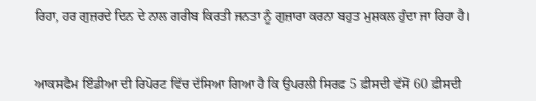ਰਿਹਾ, ਹਰ ਗੁਜ਼ਰਦੇ ਦਿਨ ਦੇ ਨਾਲ ਗਰੀਬ ਕਿਰਤੀ ਜਨਤਾ ਨੂੰ ਗੁਜ਼ਾਰਾ ਕਰਨਾ ਬਹੁਤ ਮੁਸ਼ਕਲ ਹੁੰਦਾ ਜਾ ਰਿਹਾ ਹੈ।


ਆਕਸਫੈਮ ਇੰਡੀਆ ਦੀ ਰਿਪੋਰਟ ਵਿੱਚ ਦੱਸਿਆ ਗਿਆ ਹੈ ਕਿ ਉਪਰਲੀ ਸਿਰਫ਼ 5 ਫ਼ੀਸਦੀ ਵੱਸੋਂ 60 ਫ਼ੀਸਦੀ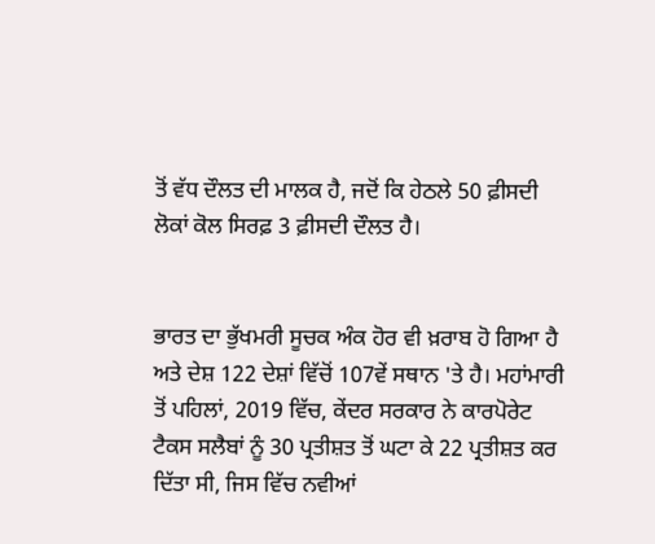ਤੋਂ ਵੱਧ ਦੌਲਤ ਦੀ ਮਾਲਕ ਹੈ, ਜਦੋਂ ਕਿ ਹੇਠਲੇ 50 ਫ਼ੀਸਦੀ ਲੋਕਾਂ ਕੋਲ ਸਿਰਫ਼ 3 ਫ਼ੀਸਦੀ ਦੌਲਤ ਹੈ।


ਭਾਰਤ ਦਾ ਭੁੱਖਮਰੀ ਸੂਚਕ ਅੰਕ ਹੋਰ ਵੀ ਖ਼ਰਾਬ ਹੋ ਗਿਆ ਹੈ ਅਤੇ ਦੇਸ਼ 122 ਦੇਸ਼ਾਂ ਵਿੱਚੋਂ 107ਵੇਂ ਸਥਾਨ 'ਤੇ ਹੈ। ਮਹਾਂਮਾਰੀ ਤੋਂ ਪਹਿਲਾਂ, 2019 ਵਿੱਚ, ਕੇਂਦਰ ਸਰਕਾਰ ਨੇ ਕਾਰਪੋਰੇਟ ਟੈਕਸ ਸਲੈਬਾਂ ਨੂੰ 30 ਪ੍ਰਤੀਸ਼ਤ ਤੋਂ ਘਟਾ ਕੇ 22 ਪ੍ਰਤੀਸ਼ਤ ਕਰ ਦਿੱਤਾ ਸੀ, ਜਿਸ ਵਿੱਚ ਨਵੀਆਂ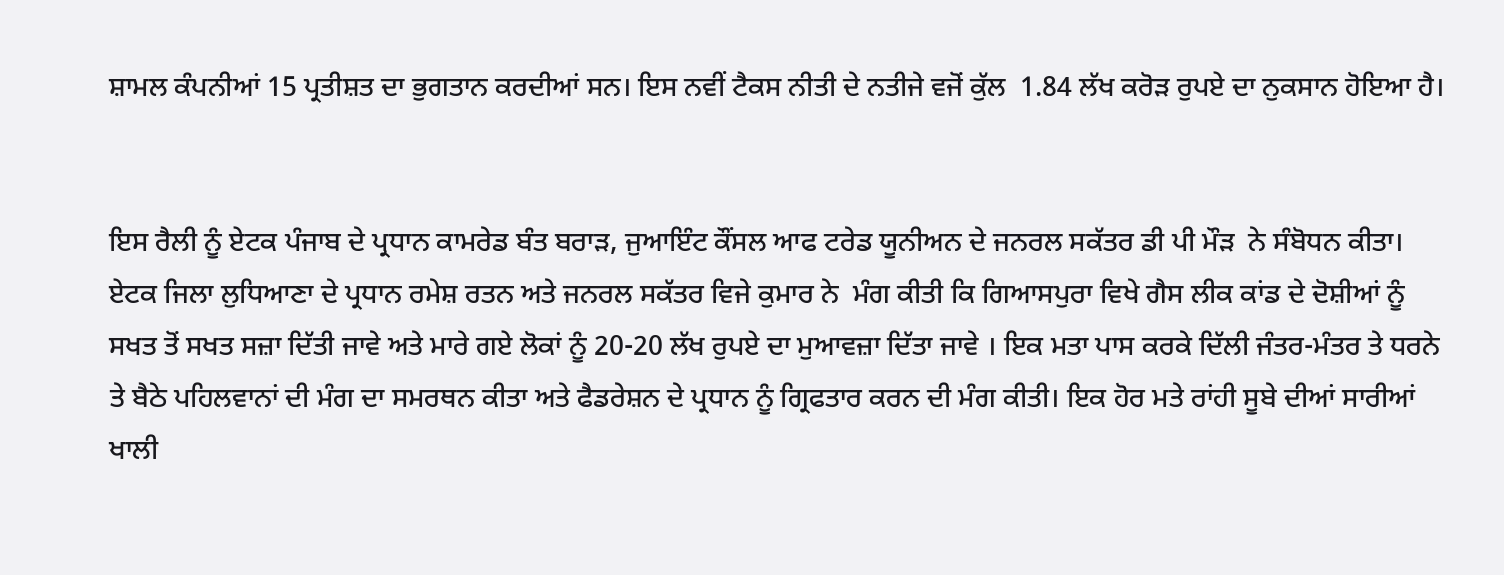ਸ਼ਾਮਲ ਕੰਪਨੀਆਂ 15 ਪ੍ਰਤੀਸ਼ਤ ਦਾ ਭੁਗਤਾਨ ਕਰਦੀਆਂ ਸਨ। ਇਸ ਨਵੀਂ ਟੈਕਸ ਨੀਤੀ ਦੇ ਨਤੀਜੇ ਵਜੋਂ ਕੁੱਲ  1.84 ਲੱਖ ਕਰੋੜ ਰੁਪਏ ਦਾ ਨੁਕਸਾਨ ਹੋਇਆ ਹੈ।


ਇਸ ਰੈਲੀ ਨੂੰ ਏਟਕ ਪੰਜਾਬ ਦੇ ਪ੍ਰਧਾਨ ਕਾਮਰੇਡ ਬੰਤ ਬਰਾੜ, ਜੁਆਇੰਟ ਕੌਂਸਲ ਆਫ ਟਰੇਡ ਯੂਨੀਅਨ ਦੇ ਜਨਰਲ ਸਕੱਤਰ ਡੀ ਪੀ ਮੌੜ  ਨੇ ਸੰਬੋਧਨ ਕੀਤਾ। ਏਟਕ ਜਿਲਾ ਲੁਧਿਆਣਾ ਦੇ ਪ੍ਰਧਾਨ ਰਮੇਸ਼ ਰਤਨ ਅਤੇ ਜਨਰਲ ਸਕੱਤਰ ਵਿਜੇ ਕੁਮਾਰ ਨੇ  ਮੰਗ ਕੀਤੀ ਕਿ ਗਿਆਸਪੁਰਾ ਵਿਖੇ ਗੈਸ ਲੀਕ ਕਾਂਡ ਦੇ ਦੋਸ਼ੀਆਂ ਨੂੰ ਸਖਤ ਤੋਂ ਸਖਤ ਸਜ਼ਾ ਦਿੱਤੀ ਜਾਵੇ ਅਤੇ ਮਾਰੇ ਗਏ ਲੋਕਾਂ ਨੂੰ 20-20 ਲੱਖ ਰੁਪਏ ਦਾ ਮੁਆਵਜ਼ਾ ਦਿੱਤਾ ਜਾਵੇ । ਇਕ ਮਤਾ ਪਾਸ ਕਰਕੇ ਦਿੱਲੀ ਜੰਤਰ-ਮੰਤਰ ਤੇ ਧਰਨੇ ਤੇ ਬੈਠੇ ਪਹਿਲਵਾਨਾਂ ਦੀ ਮੰਗ ਦਾ ਸਮਰਥਨ ਕੀਤਾ ਅਤੇ ਫੈਡਰੇਸ਼ਨ ਦੇ ਪ੍ਰਧਾਨ ਨੂੰ ਗ੍ਰਿਫਤਾਰ ਕਰਨ ਦੀ ਮੰਗ ਕੀਤੀ। ਇਕ ਹੋਰ ਮਤੇ ਰਾਂਹੀ ਸੂਬੇ ਦੀਆਂ ਸਾਰੀਆਂ ਖਾਲੀ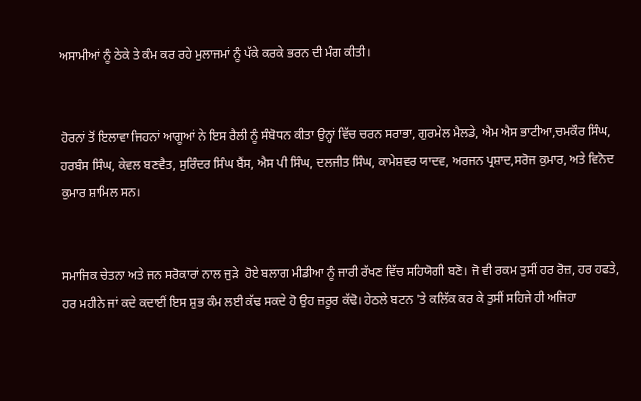ਅਸਾਮੀਆਂ ਨੂੰ ਠੇਕੇ ਤੇ ਕੰਮ ਕਰ ਰਹੇ ਮੁਲਾਜਮਾਂ ਨੂੰ ਪੱਕੇ ਕਰਕੇ ਭਰਨ ਦੀ ਮੰਗ ਕੀਤੀ।


ਹੋਰਨਾਂ ਤੋਂ ਇਲਾਵਾ ਜਿਹਨਾਂ ਆਗੂਆਂ ਨੇ ਇਸ ਰੈਲੀ ਨੂੰ ਸੰਬੋਧਨ ਕੀਤਾ ਉਨ੍ਹਾਂ ਵਿੱਚ ਚਰਨ ਸਰਾਭਾ, ਗੁਰਮੇਲ ਮੈਲਡੇ, ਐਮ ਐਸ ਭਾਟੀਆ,ਚਮਕੌਰ ਸਿੰਘ, ਹਰਬੰਸ ਸਿੰਘ, ਕੇਵਲ ਬਣਵੈਤ, ਸੁਰਿੰਦਰ ਸਿੰਘ ਬੈਂਸ, ਐਸ ਪੀ ਸਿੰਘ, ਦਲਜੀਤ ਸਿੰਘ, ਕਾਮੇਸ਼ਵਰ ਯਾਦਵ, ਅਰਜਨ ਪ੍ਰਸ਼ਾਦ,ਸਰੋਜ ਕੁਮਾਰ, ਅਤੇ ਵਿਨੋਦ ਕੁਮਾਰ ਸ਼ਾਮਿਲ ਸਨ।


ਸਮਾਜਿਕ ਚੇਤਨਾ ਅਤੇ ਜਨ ਸਰੋਕਾਰਾਂ ਨਾਲ ਜੁੜੇ  ਹੋਏ ਬਲਾਗ ਮੀਡੀਆ ਨੂੰ ਜਾਰੀ ਰੱਖਣ ਵਿੱਚ ਸਹਿਯੋਗੀ ਬਣੋ। ਜੋ ਵੀ ਰਕਮ ਤੁਸੀਂ ਹਰ ਰੋਜ਼, ਹਰ ਹਫਤੇ, ਹਰ ਮਹੀਨੇ ਜਾਂ ਕਦੇ ਕਦਾਈਂ ਇਸ ਸ਼ੁਭ ਕੰਮ ਲਈ ਕੱਢ ਸਕਦੇ ਹੋ ਉਹ ਜ਼ਰੂਰ ਕੱਢੋ। ਹੇਠਲੇ ਬਟਨ 'ਤੇ ਕਲਿੱਕ ਕਰ ਕੇ ਤੁਸੀਂ ਸਹਿਜੇ ਹੀ ਅਜਿਹਾ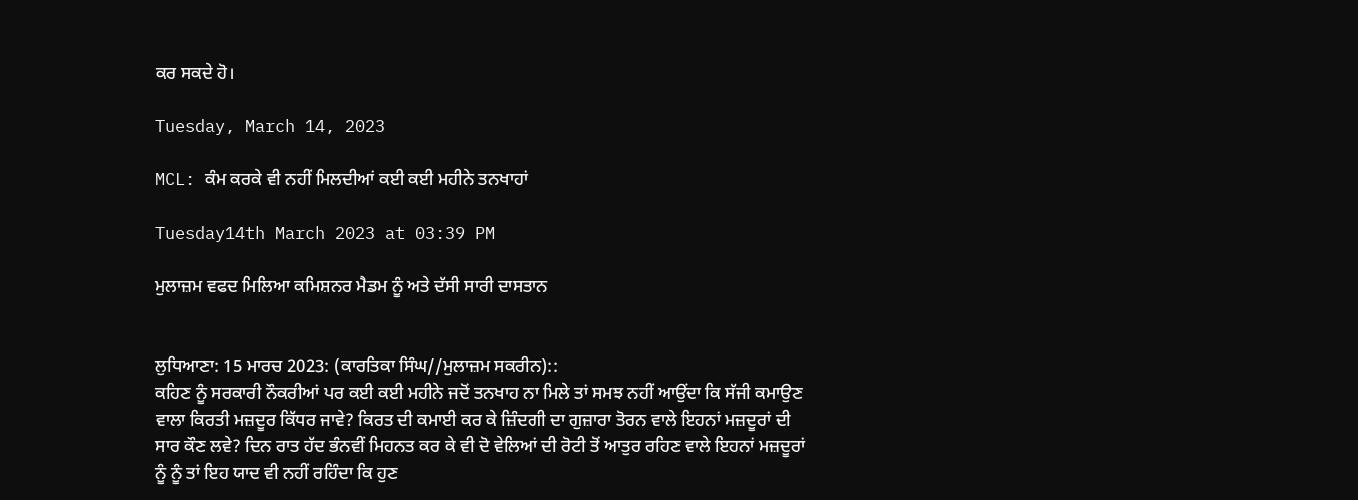ਕਰ ਸਕਦੇ ਹੋ।

Tuesday, March 14, 2023

MCL: ਕੰਮ ਕਰਕੇ ਵੀ ਨਹੀਂ ਮਿਲਦੀਆਂ ਕਈ ਕਈ ਮਹੀਨੇ ਤਨਖਾਹਾਂ

Tuesday14th March 2023 at 03:39 PM

ਮੁਲਾਜ਼ਮ ਵਫਦ ਮਿਲਿਆ ਕਮਿਸ਼ਨਰ ਮੈਡਮ ਨੂੰ ਅਤੇ ਦੱਸੀ ਸਾਰੀ ਦਾਸਤਾਨ


ਲੁਧਿਆਣਾ: 15 ਮਾਰਚ 2023: (ਕਾਰਤਿਕਾ ਸਿੰਘ//ਮੁਲਾਜ਼ਮ ਸਕਰੀਨ)::
ਕਹਿਣ ਨੂੰ ਸਰਕਾਰੀ ਨੌਕਰੀਆਂ ਪਰ ਕਈ ਕਈ ਮਹੀਨੇ ਜਦੋਂ ਤਨਖਾਹ ਨਾ ਮਿਲੇ ਤਾਂ ਸਮਝ ਨਹੀਂ ਆਉਂਦਾ ਕਿ ਸੱਜੀ ਕਮਾਉਣ ਵਾਲਾ ਕਿਰਤੀ ਮਜ਼ਦੂਰ ਕਿੱਧਰ ਜਾਵੇ? ਕਿਰਤ ਦੀ ਕਮਾਈ ਕਰ ਕੇ ਜ਼ਿੰਦਗੀ ਦਾ ਗੁਜ਼ਾਰਾ ਤੋਰਨ ਵਾਲੇ ਇਹਨਾਂ ਮਜ਼ਦੂਰਾਂ ਦੀ ਸਾਰ ਕੌਣ ਲਵੇ? ਦਿਨ ਰਾਤ ਹੱਦ ਭੰਨਵੀਂ ਮਿਹਨਤ ਕਰ ਕੇ ਵੀ ਦੋ ਵੇਲਿਆਂ ਦੀ ਰੋਟੀ ਤੋਂ ਆਤੁਰ ਰਹਿਣ ਵਾਲੇ ਇਹਨਾਂ ਮਜ਼ਦੂਰਾਂ ਨੂੰ ਨੂੰ ਤਾਂ ਇਹ ਯਾਦ ਵੀ ਨਹੀਂ ਰਹਿੰਦਾ ਕਿ ਹੁਣ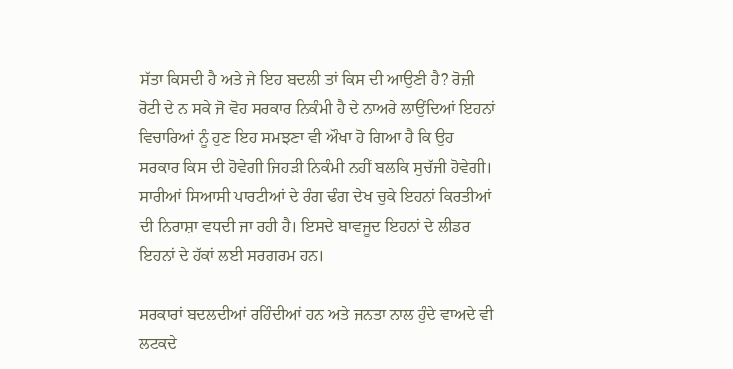ਸੱਤਾ ਕਿਸਦੀ ਹੈ ਅਤੇ ਜੇ ਇਹ ਬਦਲੀ ਤਾਂ ਕਿਸ ਦੀ ਆਉਣੀ ਹੈ? ਰੋਜ਼ੀ ਰੋਟੀ ਦੇ ਨ ਸਕੇ ਜੋ ਵੋਹ ਸਰਕਾਰ ਨਿਕੰਮੀ ਹੈ ਦੇ ਨਾਅਰੇ ਲਾਉਂਦਿਆਂ ਇਹਨਾਂ ਵਿਚਾਰਿਆਂ ਨੂੰ ਹੁਣ ਇਹ ਸਮਝਣਾ ਵੀ ਔਖਾ ਹੋ ਗਿਆ ਹੈ ਕਿ ਉਹ ਸਰਕਾਰ ਕਿਸ ਦੀ ਹੋਵੇਗੀ ਜਿਹੜੀ ਨਿਕੰਮੀ ਨਹੀਂ ਬਲਕਿ ਸੁਚੱਜੀ ਹੋਵੇਗੀ। ਸਾਰੀਆਂ ਸਿਆਸੀ ਪਾਰਟੀਆਂ ਦੇ ਰੰਗ ਢੰਗ ਦੇਖ ਚੁਕੇ ਇਹਨਾਂ ਕਿਰਤੀਆਂ ਦੀ ਨਿਰਾਸ਼ਾ ਵਧਦੀ ਜਾ ਰਹੀ ਹੈ। ਇਸਦੇ ਬਾਵਜੂਦ ਇਹਨਾਂ ਦੇ ਲੀਡਰ ਇਹਨਾਂ ਦੇ ਹੱਕਾਂ ਲਈ ਸਰਗਰਮ ਹਨ।

ਸਰਕਾਰਾਂ ਬਦਲਦੀਆਂ ਰਹਿੰਦੀਆਂ ਹਨ ਅਤੇ ਜਨਤਾ ਨਾਲ ਹੁੰਦੇ ਵਾਅਦੇ ਵੀ ਲਟਕਦੇ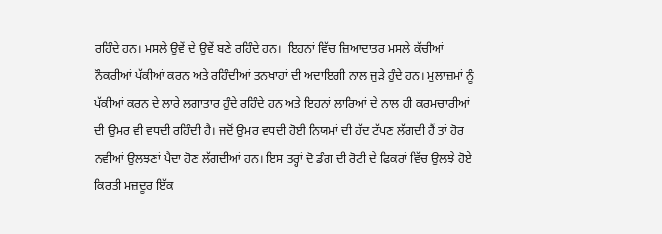ਰਹਿੰਦੇ ਹਨ। ਮਸਲੇ ਉਵੇਂ ਦੇ ਉਵੇਂ ਬਣੇ ਰਹਿੰਦੇ ਹਨ।  ਇਹਨਾਂ ਵਿੱਚ ਜ਼ਿਆਦਾਤਰ ਮਸਲੇ ਕੱਚੀਆਂ ਨੌਕਰੀਆਂ ਪੱਕੀਆਂ ਕਰਨ ਅਤੇ ਰਹਿੰਦੀਆਂ ਤਨਖਾਹਾਂ ਦੀ ਅਦਾਇਗੀ ਨਾਲ ਜੁੜੇ ਹੁੰਦੇ ਹਨ। ਮੁਲਾਜ਼ਮਾਂ ਨੂੰ ਪੱਕੀਆਂ ਕਰਨ ਦੇ ਲਾਰੇ ਲਗਾਤਾਰ ਹੁੰਦੇ ਰਹਿੰਦੇ ਹਨ ਅਤੇ ਇਹਨਾਂ ਲਾਰਿਆਂ ਦੇ ਨਾਲ ਹੀ ਕਰਮਚਾਰੀਆਂ ਦੀ ਉਮਰ ਵੀ ਵਧਦੀ ਰਹਿੰਦੀ ਹੈ। ਜਦੋਂ ਉਮਰ ਵਧਦੀ ਹੋਈ ਨਿਯਮਾਂ ਦੀ ਹੱਦ ਟੱਪਣ ਲੱਗਦੀ ਹੈਂ ਤਾਂ ਹੋਰ ਨਵੀਆਂ ਉਲਝਣਾਂ ਪੈਦਾ ਹੋਣ ਲੱਗਦੀਆਂ ਹਨ। ਇਸ ਤਰ੍ਹਾਂ ਦੋ ਡੰਗ ਦੀ ਰੋਟੀ ਦੇ ਫਿਕਰਾਂ ਵਿੱਚ ਉਲਝੇ ਹੋਏ ਕਿਰਤੀ ਮਜ਼ਦੂਰ ਇੱਕ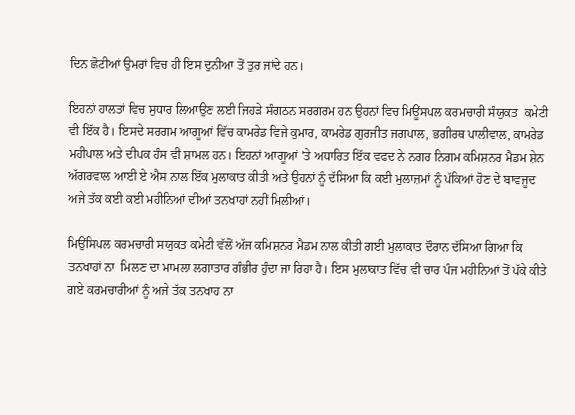ਦਿਨ ਛੋਟੀਆਂ ਉਮਰਾਂ ਵਿਚ ਹੀ ਇਸ ਦੁਨੀਆ ਤੋਂ ਤੁਰ ਜਾਂਦੇ ਹਨ।

ਇਹਨਾਂ ਹਾਲਤਾਂ ਵਿਚ ਸੁਧਾਰ ਲਿਆਉਣ ਲਈ ਜਿਹੜੇ ਸੰਗਠਨ ਸਰਗਰਮ ਹਨ ਉਹਨਾਂ ਵਿਚ ਮਿਊਂਸਪਲ ਕਰਮਚਾਰੀ ਸੰਯੁਕਤ  ਕਮੇਟੀ ਵੀ ਇੱਕ ਹੈ। ਇਸਦੇ ਸਰਗਮ ਆਗੂਆਂ ਵਿੱਚ ਕਾਮਰੇਡ ਵਿਜੇ ਕੁਮਾਰ, ਕਾਮਰੇਡ ਗੁਰਜੀਤ ਜਗਪਾਲ, ਭਗੀਰਥ ਪਾਲੀਵਾਲ, ਕਾਮਰੇਡ ਮਹੀਪਾਲ ਅਤੇ ਦੀਪਕ ਹੰਸ ਵੀ ਸ਼ਾਮਲ ਹਨ। ਇਹਨਾਂ ਆਗੂਆਂ 'ਤੇ ਅਧਾਰਿਤ ਇੱਕ ਵਫਦ ਨੇ ਨਗਰ ਨਿਗਮ ਕਮਿਸ਼ਨਰ ਮੈਡਮ ਸ਼ੇਨ ਅੱਗਰਵਾਲ ਆਈ ਏ ਐਸ ਨਾਲ ਇੱਕ ਮੁਲਾਕਾਤ ਕੀਤੀ ਅਤੇ ਉਹਨਾਂ ਨੂੰ ਦੱਸਿਆ ਕਿ ਕਈ ਮੁਲਾਜ਼ਮਾਂ ਨੂੰ ਪੱਕਿਆਂ ਹੋਣ ਦੇ ਬਾਵਜੂਦ ਅਜੇ ਤੱਕ ਕਈ ਕਈ ਮਹੀਨਿਆਂ ਦੀਆਂ ਤਨਖਾਹਾਂ ਨਹੀਂ ਮਿਲੀਆਂ।

ਮਿਉਂਸਿਪਲ ਕਰਮਚਾਰੀ ਸਯੁਕਤ ਕਮੇਟੀ ਵੱਲੋਂ ਅੱਜ ਕਮਿਸ਼ਨਰ ਮੈਡਮ ਨਾਲ ਕੀਤੀ ਗਈ ਮੁਲਾਕਾਤ ਦੌਰਾਨ ਦੱਸਿਆ ਗਿਆ ਕਿ ਤਨਖਾਹਾਂ ਨਾ  ਮਿਲਣ ਦਾ ਮਾਮਲਾ ਲਗਾਤਾਰ ਗੰਭੀਰ ਹੁੰਦਾ ਜਾ ਰਿਹਾ ਹੈ। ਇਸ ਮੁਲਾਕਾਤ ਵਿੱਚ ਵੀ ਚਾਰ ਪੰਜ ਮਹੀਨਿਆਂ ਤੋਂ ਪੱਕੇ ਕੀਤੇ ਗਏ ਕਰਮਚਾਰੀਆਂ ਨੂੰ ਅਜੇ ਤੱਕ ਤਨਖਾਹ ਨਾ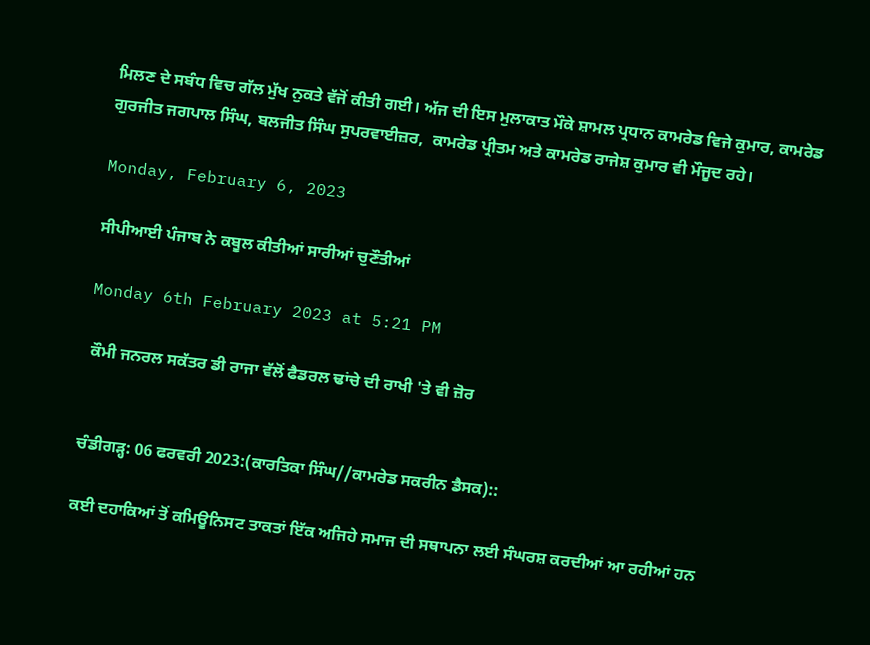ਮਿਲਣ ਦੇ ਸਬੰਧ ਵਿਚ ਗੱਲ ਮੁੱਖ ਨੁਕਤੇ ਵੱਜੋਂ ਕੀਤੀ ਗਈ। ਅੱਜ ਦੀ ਇਸ ਮੁਲਾਕਾਤ ਮੌਕੇ ਸ਼ਾਮਲ ਪ੍ਰਧਾਨ ਕਾਮਰੇਡ ਵਿਜੇ ਕੁਮਾਰ, ਕਾਮਰੇਡ ਗੁਰਜੀਤ ਜਗਪਾਲ ਸਿੰਘ, ਬਲਜੀਤ ਸਿੰਘ ਸੁਪਰਵਾਈਜ਼ਰ,  ਕਾਮਰੇਡ ਪ੍ਰੀਤਮ ਅਤੇ ਕਾਮਰੇਡ ਰਾਜੇਸ਼ ਕੁਮਾਰ ਵੀ ਮੌਜੂਦ ਰਹੇ।

Monday, February 6, 2023

ਸੀਪੀਆਈ ਪੰਜਾਬ ਨੇ ਕਬੂਲ ਕੀਤੀਆਂ ਸਾਰੀਆਂ ਚੁਣੌਤੀਆਂ

Monday 6th February 2023 at 5:21 PM

 ਕੌਮੀ ਜਨਰਲ ਸਕੱਤਰ ਡੀ ਰਾਜਾ ਵੱਲੋਂ ਫੈਡਰਲ ਢਾਂਚੇ ਦੀ ਰਾਖੀ 'ਤੇ ਵੀ ਜ਼ੋਰ


ਚੰਡੀਗੜ੍ਹ: 06 ਫਰਵਰੀ 2023:(ਕਾਰਤਿਕਾ ਸਿੰਘ//ਕਾਮਰੇਡ ਸਕਰੀਨ ਡੈਸਕ)::

ਕਈ ਦਹਾਕਿਆਂ ਤੋਂ ਕਮਿਊਨਿਸਟ ਤਾਕਤਾਂ ਇੱਕ ਅਜਿਹੇ ਸਮਾਜ ਦੀ ਸਥਾਪਨਾ ਲਈ ਸੰਘਰਸ਼ ਕਰਦੀਆਂ ਆ ਰਹੀਆਂ ਹਨ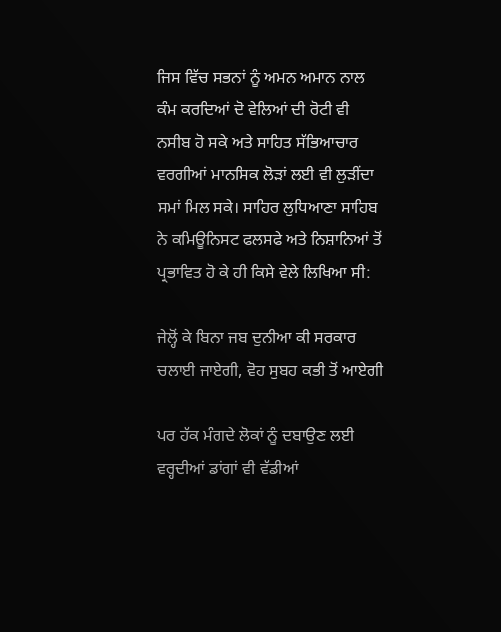ਜਿਸ ਵਿੱਚ ਸਭਨਾਂ ਨੂੰ ਅਮਨ ਅਮਾਨ ਨਾਲ ਕੰਮ ਕਰਦਿਆਂ ਦੋ ਵੇਲਿਆਂ ਦੀ ਰੋਟੀ ਵੀ ਨਸੀਬ ਹੋ ਸਕੇ ਅਤੇ ਸਾਹਿਤ ਸੱਭਿਆਚਾਰ ਵਰਗੀਆਂ ਮਾਨਸਿਕ ਲੋੜਾਂ ਲਈ ਵੀ ਲੁੜੀਂਦਾ ਸਮਾਂ ਮਿਲ ਸਕੇ। ਸਾਹਿਰ ਲੁਧਿਆਣਾ ਸਾਹਿਬ ਨੇ ਕਮਿਊਨਿਸਟ ਫਲਸਫੇ ਅਤੇ ਨਿਸ਼ਾਨਿਆਂ ਤੋਂ ਪ੍ਰਭਾਵਿਤ ਹੋ ਕੇ ਹੀ ਕਿਸੇ ਵੇਲੇ ਲਿਖਿਆ ਸੀ:

ਜੇਲ੍ਹੋਂ ਕੇ ਬਿਨਾ ਜਬ ਦੁਨੀਆ ਕੀ ਸਰਕਾਰ ਚਲਾਈ ਜਾਏਗੀ, ਵੋਹ ਸੁਬਹ ਕਭੀ ਤੋਂ ਆਏਗੀ

ਪਰ ਹੱਕ ਮੰਗਦੇ ਲੋਕਾਂ ਨੂੰ ਦਬਾਉਣ ਲਈ ਵਰ੍ਹਦੀਆਂ ਡਾਂਗਾਂ ਵੀ ਵੱਡੀਆਂ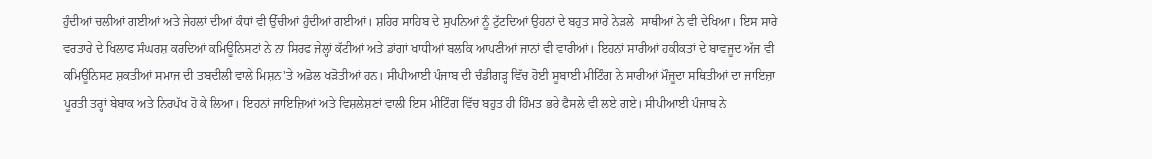ਹੁੰਦੀਆਂ ਚਲੀਆਂ ਗਈਆਂ ਅਤੇ ਜੇਹਲਾਂ ਦੀਆਂ ਕੰਧਾਂ ਵੀ ਉੱਚੀਆਂ ਹੁੰਦੀਆਂ ਗਈਆਂ। ਸ਼ਹਿਰ ਸਾਹਿਬ ਦੇ ਸੁਪਨਿਆਂ ਨੂੰ ਟੁੱਟਦਿਆਂ ਉਹਨਾਂ ਦੇ ਬਹੁਤ ਸਾਰੇ ਨੇੜਲੇ  ਸਾਥੀਆਂ ਨੇ ਵੀ ਦੇਖਿਆ। ਇਸ ਸਾਰੇ ਵਰਤਾਰੇ ਦੇ ਖਿਲਾਫ ਸੰਘਰਸ਼ ਕਰਦਿਆਂ ਕਮਿਊਨਿਸਟਾਂ ਨੇ ਨਾ ਸਿਰਫ ਜੇਲ੍ਹਾਂ ਕੱਟੀਆਂ ਅਤੇ ਡਾਂਗਾਂ ਖਾਧੀਆਂ ਬਲਕਿ ਆਪਣੀਆਂ ਜਾਨਾਂ ਵੀ ਵਾਰੀਆਂ। ਇਹਨਾਂ ਸਾਰੀਆਂ ਹਕੀਕਤਾਂ ਦੇ ਬਾਵਜੂਦ ਅੱਜ ਵੀ ਕਮਿਊਨਿਸਟ ਸ਼ਕਤੀਆਂ ਸਮਾਜ ਦੀ ਤਬਦੀਲੀ ਵਾਲੇ ਮਿਸ਼ਨ'ਤੇ ਅਡੋਲ ਖੜੋਤੀਆਂ ਹਨ। ਸੀਪੀਆਈ ਪੰਜਾਬ ਦੀ ਚੰਡੀਗੜ੍ਹ ਵਿੱਚ ਹੋਈ ਸੂਬਾਈ ਮੀਟਿੰਗ ਨੇ ਸਾਰੀਆਂ ਮੌਜੂਦਾ ਸਥਿਤੀਆਂ ਦਾ ਜਾਇਜ਼ਾ ਪੂਰਤੀ ਤਰ੍ਹਾਂ ਬੇਬਾਕ ਅਤੇ ਨਿਰਪੱਖ ਹੋ ਕੇ ਲਿਆ। ਇਹਨਾਂ ਜਾਇਜ਼ਿਆਂ ਅਤੇ ਵਿਸ਼ਲੇਸ਼ਣਾਂ ਵਾਲੀ ਇਸ ਮੀਟਿੰਗ ਵਿੱਚ ਬਹੁਤ ਹੀ ਹਿੰਮਤ ਭਰੇ ਫੈਸਲੇ ਵੀ ਲਏ ਗਏ। ਸੀਪੀਆਈ ਪੰਜਾਬ ਨੇ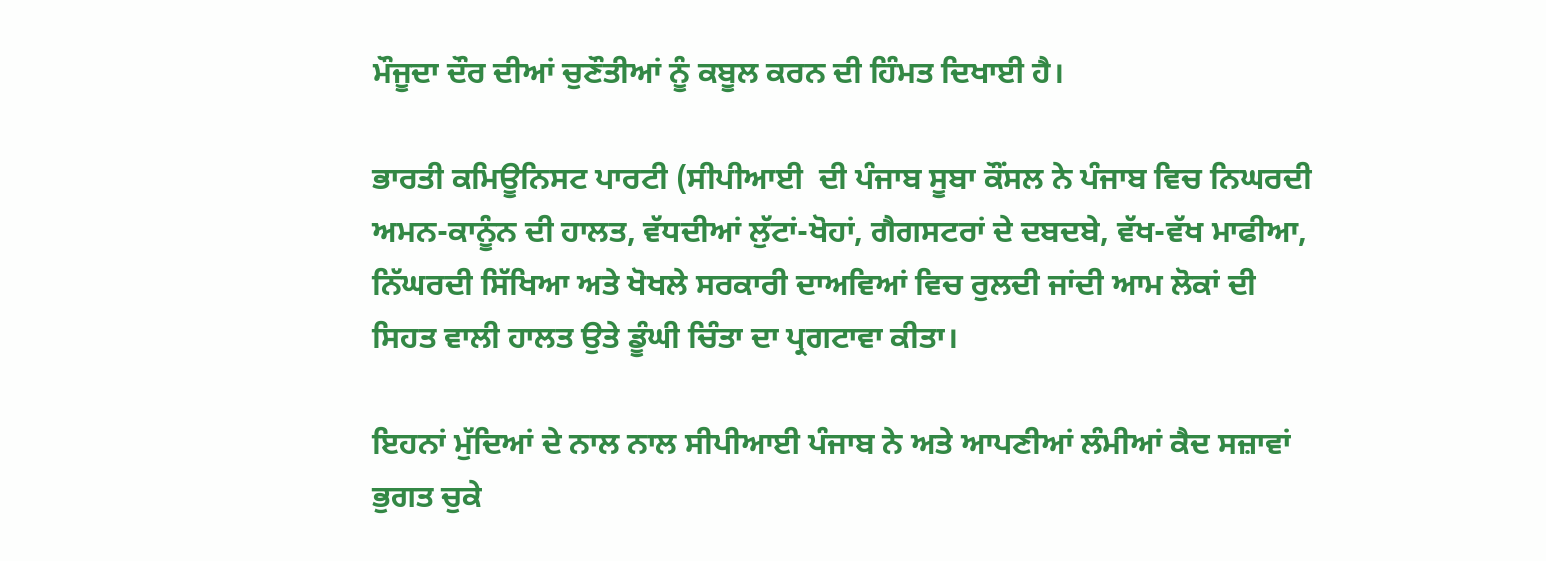ਮੌਜੂਦਾ ਦੌਰ ਦੀਆਂ ਚੁਣੌਤੀਆਂ ਨੂੰ ਕਬੂਲ ਕਰਨ ਦੀ ਹਿੰਮਤ ਦਿਖਾਈ ਹੈ।

ਭਾਰਤੀ ਕਮਿਊਨਿਸਟ ਪਾਰਟੀ (ਸੀਪੀਆਈ  ਦੀ ਪੰਜਾਬ ਸੂਬਾ ਕੌਂਸਲ ਨੇ ਪੰਜਾਬ ਵਿਚ ਨਿਘਰਦੀ ਅਮਨ-ਕਾਨੂੰਨ ਦੀ ਹਾਲਤ, ਵੱਧਦੀਆਂ ਲੁੱਟਾਂ-ਖੋਹਾਂ, ਗੈਗਸਟਰਾਂ ਦੇ ਦਬਦਬੇ, ਵੱਖ-ਵੱਖ ਮਾਫੀਆ, ਨਿੱਘਰਦੀ ਸਿੱਖਿਆ ਅਤੇ ਖੋਖਲੇ ਸਰਕਾਰੀ ਦਾਅਵਿਆਂ ਵਿਚ ਰੁਲਦੀ ਜਾਂਦੀ ਆਮ ਲੋਕਾਂ ਦੀ ਸਿਹਤ ਵਾਲੀ ਹਾਲਤ ਉਤੇ ਡੂੰਘੀ ਚਿੰਤਾ ਦਾ ਪ੍ਰਗਟਾਵਾ ਕੀਤਾ।

ਇਹਨਾਂ ਮੁੱਦਿਆਂ ਦੇ ਨਾਲ ਨਾਲ ਸੀਪੀਆਈ ਪੰਜਾਬ ਨੇ ਅਤੇ ਆਪਣੀਆਂ ਲੰਮੀਆਂ ਕੈਦ ਸਜ਼ਾਵਾਂ ਭੁਗਤ ਚੁਕੇ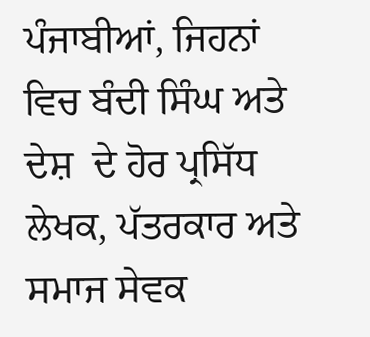ਪੰਜਾਬੀਆਂ, ਜਿਹਨਾਂ ਵਿਚ ਬੰਦੀ ਸਿੰਘ ਅਤੇ ਦੇਸ਼  ਦੇ ਹੋਰ ਪ੍ਰਸਿੱਧ ਲੇਖਕ, ਪੱਤਰਕਾਰ ਅਤੇ ਸਮਾਜ ਸੇਵਕ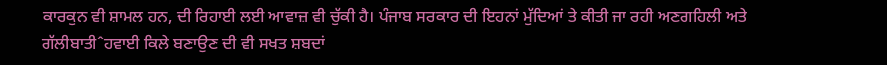ਕਾਰਕੁਨ ਵੀ ਸ਼ਾਮਲ ਹਨ, ਦੀ ਰਿਹਾਈ ਲਈ ਆਵਾਜ਼ ਵੀ ਚੁੱਕੀ ਹੈ। ਪੰਜਾਬ ਸਰਕਾਰ ਦੀ ਇਹਨਾਂ ਮੁੱਦਿਆਂ ਤੇ ਕੀਤੀ ਜਾ ਰਹੀ ਅਣਗਹਿਲੀ ਅਤੇ ਗੱਲੀਬਾਤੀˆਹਵਾਈ ਕਿਲੇ ਬਣਾਉਣ ਦੀ ਵੀ ਸਖਤ ਸ਼ਬਦਾਂ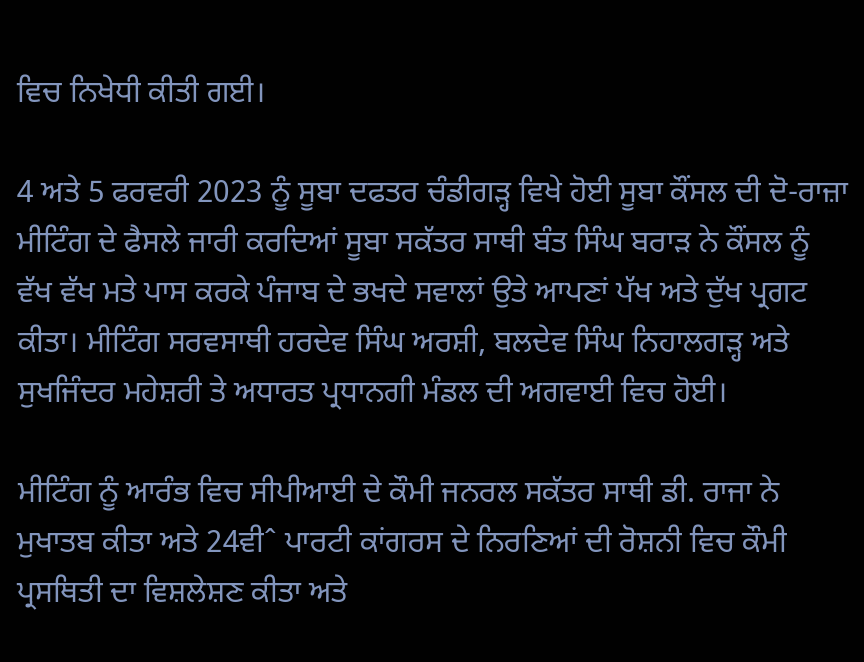ਵਿਚ ਨਿਖੇਧੀ ਕੀਤੀ ਗਈ।

4 ਅਤੇ 5 ਫਰਵਰੀ 2023 ਨੂੰ ਸੂਬਾ ਦਫਤਰ ਚੰਡੀਗੜ੍ਹ ਵਿਖੇ ਹੋਈ ਸੂਬਾ ਕੌਂਸਲ ਦੀ ਦੋ-ਰਾਜ਼ਾ ਮੀਟਿੰਗ ਦੇ ਫੈਸਲੇ ਜਾਰੀ ਕਰਦਿਆਂ ਸੂਬਾ ਸਕੱਤਰ ਸਾਥੀ ਬੰਤ ਸਿੰਘ ਬਰਾੜ ਨੇ ਕੌਂਸਲ ਨੂੰ ਵੱਖ ਵੱਖ ਮਤੇ ਪਾਸ ਕਰਕੇ ਪੰਜਾਬ ਦੇ ਭਖਦੇ ਸਵਾਲਾਂ ਉਤੇ ਆਪਣਾਂ ਪੱਖ ਅਤੇ ਦੁੱਖ ਪ੍ਰਗਟ ਕੀਤਾ। ਮੀਟਿੰਗ ਸਰਵਸਾਥੀ ਹਰਦੇਵ ਸਿੰਘ ਅਰਸ਼ੀ, ਬਲਦੇਵ ਸਿੰਘ ਨਿਹਾਲਗੜ੍ਹ ਅਤੇ ਸੁਖਜਿੰਦਰ ਮਹੇਸ਼ਰੀ ਤੇ ਅਧਾਰਤ ਪ੍ਰਧਾਨਗੀ ਮੰਡਲ ਦੀ ਅਗਵਾਈ ਵਿਚ ਹੋਈ।

ਮੀਟਿੰਗ ਨੂੰ ਆਰੰਭ ਵਿਚ ਸੀਪੀਆਈ ਦੇ ਕੌਮੀ ਜਨਰਲ ਸਕੱਤਰ ਸਾਥੀ ਡੀ. ਰਾਜਾ ਨੇ ਮੁਖਾਤਬ ਕੀਤਾ ਅਤੇ 24ਵੀˆ ਪਾਰਟੀ ਕਾਂਗਰਸ ਦੇ ਨਿਰਣਿਆਂ ਦੀ ਰੋਸ਼ਨੀ ਵਿਚ ਕੌਮੀ ਪ੍ਰਸਥਿਤੀ ਦਾ ਵਿਸ਼ਲੇਸ਼ਣ ਕੀਤਾ ਅਤੇ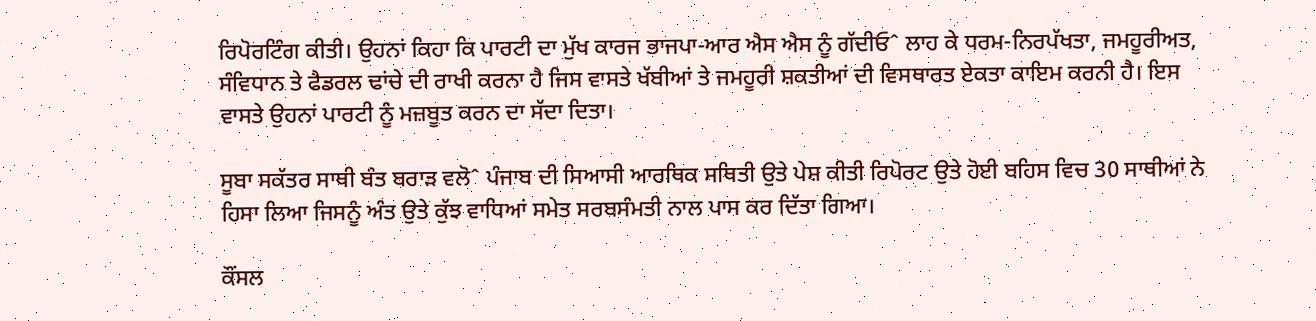ਰਿਪੋਰਟਿੰਗ ਕੀਤੀ। ਉਹਨਾਂ ਕਿਹਾ ਕਿ ਪਾਰਟੀ ਦਾ ਮੁੱਖ ਕਾਰਜ ਭਾਜਪਾ-ਆਰ ਐਸ ਐਸ ਨੂੰ ਗੱਦੀਓˆ ਲਾਹ ਕੇ ਧਰਮ-ਨਿਰਪੱਖਤਾ, ਜਮਹੂਰੀਅਤ, ਸੰਵਿਧਾਨ ਤੇ ਫੈਡਰਲ ਢਾਂਚੇ ਦੀ ਰਾਖੀ ਕਰਨਾ ਹੈ ਜਿਸ ਵਾਸਤੇ ਖੱਬੀਆਂ ਤੇ ਜਮਹੂਰੀ ਸ਼ਕਤੀਆਂ ਦੀ ਵਿਸਥਾਰਤ ਏਕਤਾ ਕਾਇਮ ਕਰਨੀ ਹੈ। ਇਸ ਵਾਸਤੇ ਉਹਨਾਂ ਪਾਰਟੀ ਨੂੰ ਮਜ਼ਬੂਤ ਕਰਨ ਦਾ ਸੱਦਾ ਦਿਤਾ।

ਸੂਬਾ ਸਕੱਤਰ ਸਾਥੀ ਬੰਤ ਬਰਾੜ ਵਲੋˆ ਪੰਜਾਬ ਦੀ ਸਿਆਸੀ ਆਰਥਿਕ ਸਥਿਤੀ ਉਤੇ ਪੇਸ਼ ਕੀਤੀ ਰਿਪੋਰਟ ਉਤੇ ਹੋਈ ਬਹਿਸ ਵਿਚ 30 ਸਾਥੀਆਂ ਨੇ ਹਿਸਾ ਲਿਆ ਜਿਸਨੂੰ ਅੰਤ ਉਤੇ ਕੁੱਝ ਵਾਧਿਆਂ ਸਮੇਤ ਸਰਬਸੰਮਤੀ ਨਾਲ ਪਾਸ ਕਰ ਦਿੱਤਾ ਗਿਆ।

ਕੌਂਸਲ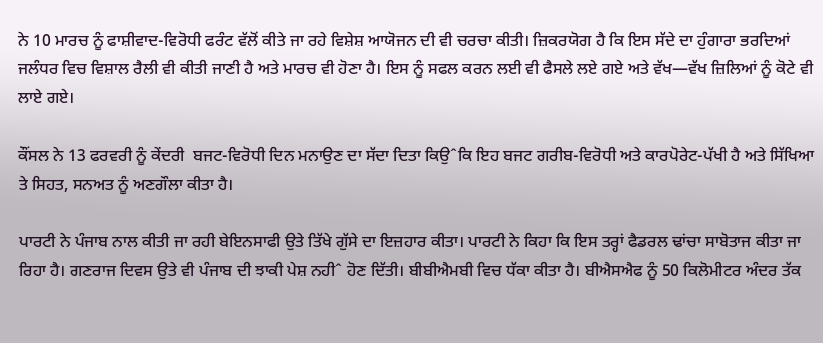ਨੇ 10 ਮਾਰਚ ਨੂੰ ਫਾਸ਼ੀਵਾਦ-ਵਿਰੋਧੀ ਫਰੰਟ ਵੱਲੋਂ ਕੀਤੇ ਜਾ ਰਹੇ ਵਿਸ਼ੇਸ਼ ਆਯੋਜਨ ਦੀ ਵੀ ਚਰਚਾ ਕੀਤੀ। ਜ਼ਿਕਰਯੋਗ ਹੈ ਕਿ ਇਸ ਸੱਦੇ ਦਾ ਹੁੰਗਾਰਾ ਭਰਦਿਆਂ ਜਲੰਧਰ ਵਿਚ ਵਿਸ਼ਾਲ ਰੈਲੀ ਵੀ ਕੀਤੀ ਜਾਣੀ ਹੈ ਅਤੇ ਮਾਰਚ ਵੀ ਹੋਣਾ ਹੈ। ਇਸ ਨੂੰ ਸਫਲ ਕਰਨ ਲਈ ਵੀ ਫੈਸਲੇ ਲਏ ਗਏ ਅਤੇ ਵੱਖ—ਵੱਖ ਜ਼ਿਲਿਆਂ ਨੂੰ ਕੋਟੇ ਵੀ ਲਾਏ ਗਏ।

ਕੌਂਸਲ ਨੇ 13 ਫਰਵਰੀ ਨੂੰ ਕੇਂਦਰੀ  ਬਜਟ-ਵਿਰੋਧੀ ਦਿਨ ਮਨਾਉਣ ਦਾ ਸੱਦਾ ਦਿਤਾ ਕਿਉˆਕਿ ਇਹ ਬਜਟ ਗਰੀਬ-ਵਿਰੋਧੀ ਅਤੇ ਕਾਰਪੋਰੇਟ-ਪੱਖੀ ਹੈ ਅਤੇ ਸਿੱਖਿਆ ਤੇ ਸਿਹਤ, ਸਨਅਤ ਨੂੰ ਅਣਗੌਲਾ ਕੀਤਾ ਹੈ।

ਪਾਰਟੀ ਨੇ ਪੰਜਾਬ ਨਾਲ ਕੀਤੀ ਜਾ ਰਹੀ ਬੇਇਨਸਾਫੀ ਉਤੇ ਤਿੱਖੇ ਗੁੱਸੇ ਦਾ ਇਜ਼ਹਾਰ ਕੀਤਾ। ਪਾਰਟੀ ਨੇ ਕਿਹਾ ਕਿ ਇਸ ਤਰ੍ਹਾਂ ਫੈਡਰਲ ਢਾਂਚਾ ਸਾਬੋਤਾਜ ਕੀਤਾ ਜਾ ਰਿਹਾ ਹੈ। ਗਣਰਾਜ ਦਿਵਸ ਉਤੇ ਵੀ ਪੰਜਾਬ ਦੀ ਝਾਕੀ ਪੇਸ਼ ਨਹੀˆ ਹੋਣ ਦਿੱਤੀ। ਬੀਬੀਐਮਬੀ ਵਿਚ ਧੱਕਾ ਕੀਤਾ ਹੈ। ਬੀਐਸਐਫ ਨੂੰ 50 ਕਿਲੋਮੀਟਰ ਅੰਦਰ ਤੱਕ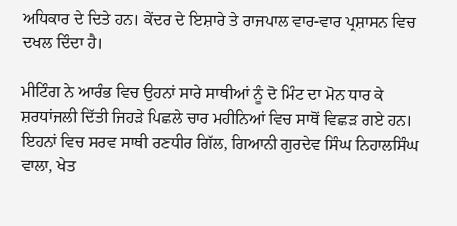ਅਧਿਕਾਰ ਦੇ ਦਿਤੇ ਹਨ। ਕੇਂਦਰ ਦੇ ਇਸ਼ਾਰੇ ਤੇ ਰਾਜਪਾਲ ਵਾਰ-ਵਾਰ ਪ੍ਰਸ਼ਾਸਨ ਵਿਚ ਦਖਲ ਦਿੰਦਾ ਹੈ।

ਮੀਟਿੰਗ ਨੇ ਆਰੰਭ ਵਿਚ ਉਹਨਾਂ ਸਾਰੇ ਸਾਥੀਆਂ ਨੂੰ ਦੋ ਮਿੰਟ ਦਾ ਮੋਨ ਧਾਰ ਕੇ ਸ਼ਰਧਾਂਜਲੀ ਦਿੱਤੀ ਜਿਹੜੇ ਪਿਛਲੇ ਚਾਰ ਮਹੀਨਿਆਂ ਵਿਚ ਸਾਥੋਂ ਵਿਛੜ ਗਏ ਹਨ। ਇਹਨਾਂ ਵਿਚ ਸਰਵ ਸਾਥੀ ਰਣਧੀਰ ਗਿੱਲ, ਗਿਆਨੀ ਗੁਰਦੇਵ ਸਿੰਘ ਨਿਹਾਲਸਿੰਘ ਵਾਲਾ, ਖੇਤ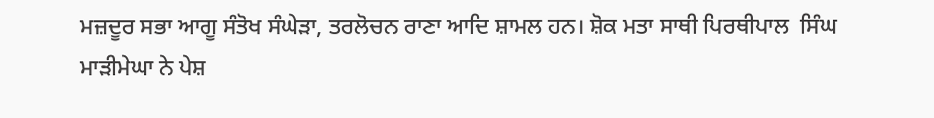ਮਜ਼ਦੂਰ ਸਭਾ ਆਗੂ ਸੰਤੋਖ ਸੰਘੇੜਾ, ਤਰਲੋਚਨ ਰਾਣਾ ਆਦਿ ਸ਼ਾਮਲ ਹਨ। ਸ਼ੋਕ ਮਤਾ ਸਾਥੀ ਪਿਰਥੀਪਾਲ  ਸਿੰਘ ਮਾੜੀਮੇਘਾ ਨੇ ਪੇਸ਼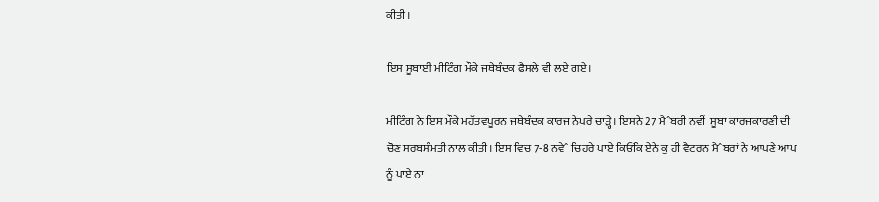ਕੀਤੀ।

ਇਸ ਸੂਬਾਈ ਮੀਟਿੰਗ ਮੌਕੇ ਜਥੇਬੰਦਕ ਫੈਸਲੇ ਵੀ ਲਏ ਗਏ।

ਮੀਟਿੰਗ ਨੇ ਇਸ ਮੌਕੇ ਮਹੱਤਵਪੂਰਨ ਜਥੇਬੰਦਕ ਕਾਰਜ ਨੇਪਰੇ ਚਾੜ੍ਹੇ। ਇਸਨੇ 27 ਮੈˆਬਰੀ ਨਵੀਂ  ਸੂਬਾ ਕਾਰਜਕਾਰਣੀ ਦੀ ਚੋਣ ਸਰਬਸੰਮਤੀ ਨਾਲ ਕੀਤੀ। ਇਸ ਵਿਚ 7-8 ਨਵੇˆ ਚਿਹਰੇ ਪਾਏ ਕਿਓਂਕਿ ਏਨੇ ਕੁ ਹੀ ਵੈਟਰਨ ਮੈˆਬਰਾਂ ਨੇ ਆਪਣੇ ਆਪ ਨੂੰ ਪਾਏ ਨਾ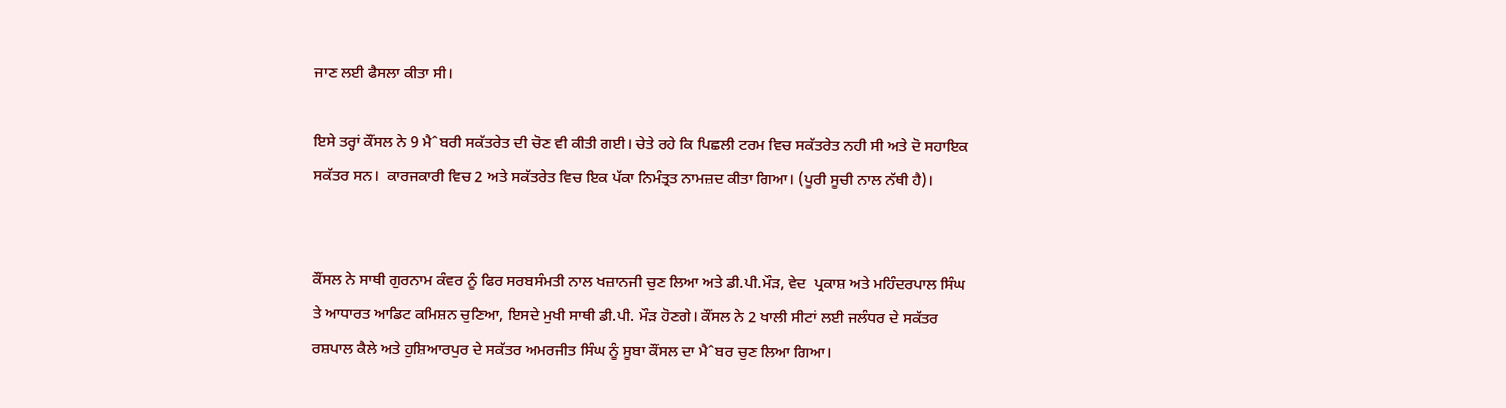ਜਾਣ ਲਈ ਫੈਸਲਾ ਕੀਤਾ ਸੀ।

ਇਸੇ ਤਰ੍ਹਾਂ ਕੌਂਸਲ ਨੇ 9 ਮੈˆਬਰੀ ਸਕੱਤਰੇਤ ਦੀ ਚੋਣ ਵੀ ਕੀਤੀ ਗਈ। ਚੇਤੇ ਰਹੇ ਕਿ ਪਿਛਲੀ ਟਰਮ ਵਿਚ ਸਕੱਤਰੇਤ ਨਹੀ ਸੀ ਅਤੇ ਦੋ ਸਹਾਇਕ ਸਕੱਤਰ ਸਨ।  ਕਾਰਜਕਾਰੀ ਵਿਚ 2 ਅਤੇ ਸਕੱਤਰੇਤ ਵਿਚ ਇਕ ਪੱਕਾ ਨਿਮੰਤ੍ਰਤ ਨਾਮਜ਼ਦ ਕੀਤਾ ਗਿਆ। (ਪੂਰੀ ਸੂਚੀ ਨਾਲ ਨੱਥੀ ਹੈ)।


ਕੌਂਸਲ ਨੇ ਸਾਥੀ ਗੁਰਨਾਮ ਕੰਵਰ ਨੂੰ ਫਿਰ ਸਰਬਸੰਮਤੀ ਨਾਲ ਖਜ਼ਾਨਜੀ ਚੁਣ ਲਿਆ ਅਤੇ ਡੀ.ਪੀ.ਮੌੜ, ਵੇਦ  ਪ੍ਰਕਾਸ਼ ਅਤੇ ਮਹਿੰਦਰਪਾਲ ਸਿੰਘ ਤੇ ਆਧਾਰਤ ਆਡਿਟ ਕਮਿਸ਼ਨ ਚੁਣਿਆ, ਇਸਦੇ ਮੁਖੀ ਸਾਥੀ ਡੀ.ਪੀ. ਮੌੜ ਹੋਣਗੇ। ਕੌਂਸਲ ਨੇ 2 ਖਾਲੀ ਸੀਟਾਂ ਲਈ ਜਲੰਧਰ ਦੇ ਸਕੱਤਰ ਰਸ਼ਪਾਲ ਕੈਲੇ ਅਤੇ ਹੁਸ਼ਿਆਰਪੁਰ ਦੇ ਸਕੱਤਰ ਅਮਰਜੀਤ ਸਿੰਘ ਨੂੰ ਸੂਬਾ ਕੌਂਸਲ ਦਾ ਮੈˆਬਰ ਚੁਣ ਲਿਆ ਗਿਆ।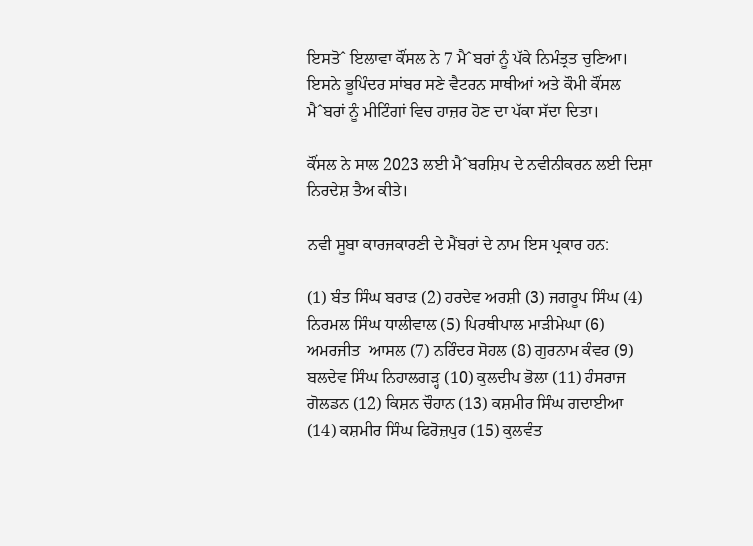ਇਸਤੋˆ ਇਲਾਵਾ ਕੌਂਸਲ ਨੇ 7 ਮੈˆਬਰਾਂ ਨੂੰ ਪੱਕੇ ਨਿਮੰਤ੍ਰਤ ਚੁਣਿਆ। ਇਸਨੇ ਭੂਪਿੰਦਰ ਸਾਂਬਰ ਸਣੇ ਵੈਟਰਨ ਸਾਥੀਆਂ ਅਤੇ ਕੌਮੀ ਕੌਂਸਲ ਮੈˆਬਰਾਂ ਨੂੰ ਮੀਟਿੰਗਾਂ ਵਿਚ ਹਾਜ਼ਰ ਹੋਣ ਦਾ ਪੱਕਾ ਸੱਦਾ ਦਿਤਾ।

ਕੌਂਸਲ ਨੇ ਸਾਲ 2023 ਲਈ ਮੈˆਬਰਸ਼ਿਪ ਦੇ ਨਵੀਨੀਕਰਨ ਲਈ ਦਿਸ਼ਾ ਨਿਰਦੇਸ਼ ਤੈਅ ਕੀਤੇ।

ਨਵੀ ਸੂਬਾ ਕਾਰਜਕਾਰਣੀ ਦੇ ਮੈਂਬਰਾਂ ਦੇ ਨਾਮ ਇਸ ਪ੍ਰਕਾਰ ਹਨ:

(1) ਬੰਤ ਸਿੰਘ ਬਰਾੜ (2) ਹਰਦੇਵ ਅਰਸ਼ੀ (3) ਜਗਰੂਪ ਸਿੰਘ (4) ਨਿਰਮਲ ਸਿੰਘ ਧਾਲੀਵਾਲ (5) ਪਿਰਥੀਪਾਲ ਮਾੜੀਮੇਘਾ (6) ਅਮਰਜੀਤ  ਆਸਲ (7) ਨਰਿੰਦਰ ਸੋਹਲ (8) ਗੁਰਨਾਮ ਕੰਵਰ (9) ਬਲਦੇਵ ਸਿੰਘ ਨਿਹਾਲਗੜ੍ਹ (10) ਕੁਲਦੀਪ ਭੋਲਾ (11) ਹੰਸਰਾਜ ਗੋਲਡਨ (12) ਕਿਸ਼ਨ ਚੌਹਾਨ (13) ਕਸ਼ਮੀਰ ਸਿੰਘ ਗਦਾਈਆ (14) ਕਸ਼ਮੀਰ ਸਿੰਘ ਫਿਰੋਜ਼ਪੁਰ (15) ਕੁਲਵੰਤ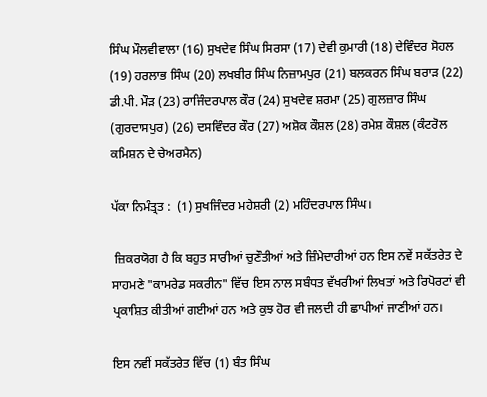ਸਿੰਘ ਮੌਲਵੀਵਾਲਾ (16) ਸੁਖਦੇਵ ਸਿੰਘ ਸਿਰਸਾ (17) ਦੇਵੀ ਕੁਮਾਰੀ (18) ਦੇਵਿੰਦਰ ਸੋਹਲ  (19) ਹਰਲਾਭ ਸਿੰਘ (20) ਲਖਬੀਰ ਸਿੰਘ ਨਿਜ਼ਾਮਪੁਰ (21) ਬਲਕਰਨ ਸਿੰਘ ਬਰਾੜ (22) ਡੀ.ਪੀ. ਮੌੜ (23) ਰਾਜਿੰਦਰਪਾਲ ਕੌਰ (24) ਸੁਖਦੇਵ ਸ਼ਰਮਾ (25) ਗੁਲਜ਼ਾਰ ਸਿੰਘ (ਗੁਰਦਾਸਪੁਰ) (26) ਦਸਵਿੰਦਰ ਕੌਰ (27) ਅਸ਼ੋਕ ਕੌਸ਼ਲ (28) ਰਮੇਸ਼ ਕੌਸ਼ਲ (ਕੰਟਰੋਲ ਕਮਿਸ਼ਨ ਦੇ ਚੇਅਰਮੈਨ)

ਪੱਕਾ ਨਿਮੰਤ੍ਰਤ :  (1) ਸੁਖਜਿੰਦਰ ਮਹੇਸ਼ਰੀ (2) ਮਹਿੰਦਰਪਾਲ ਸਿੰਘ।

 ਜ਼ਿਕਰਯੋਗ ਹੈ ਕਿ ਬਹੁਤ ਸਾਰੀਆਂ ਚੁਣੌਤੀਆਂ ਅਤੇ ਜ਼ਿੰਮੇਦਾਰੀਆਂ ਹਨ ਇਸ ਨਵੇਂ ਸਕੱਤਰੇਤ ਦੇ ਸਾਹਮਣੇ "ਕਾਮਰੇਡ ਸਕਰੀਨ" ਵਿੱਚ ਇਸ ਨਾਲ ਸਬੰਧਤ ਵੱਖਰੀਆਂ ਲਿਖਤਾਂ ਅਤੇ ਰਿਪੋਰਟਾਂ ਵੀ ਪ੍ਰਕਾਸ਼ਿਤ ਕੀਤੀਆਂ ਗਈਆਂ ਹਨ ਅਤੇ ਕੁਝ ਹੋਰ ਵੀ ਜਲਦੀ ਹੀ ਛਾਪੀਆਂ ਜਾਣੀਆਂ ਹਨ।

ਇਸ ਨਵੀਂ ਸਕੱਤਰੇਤ ਵਿੱਚ (1) ਬੰਤ ਸਿੰਘ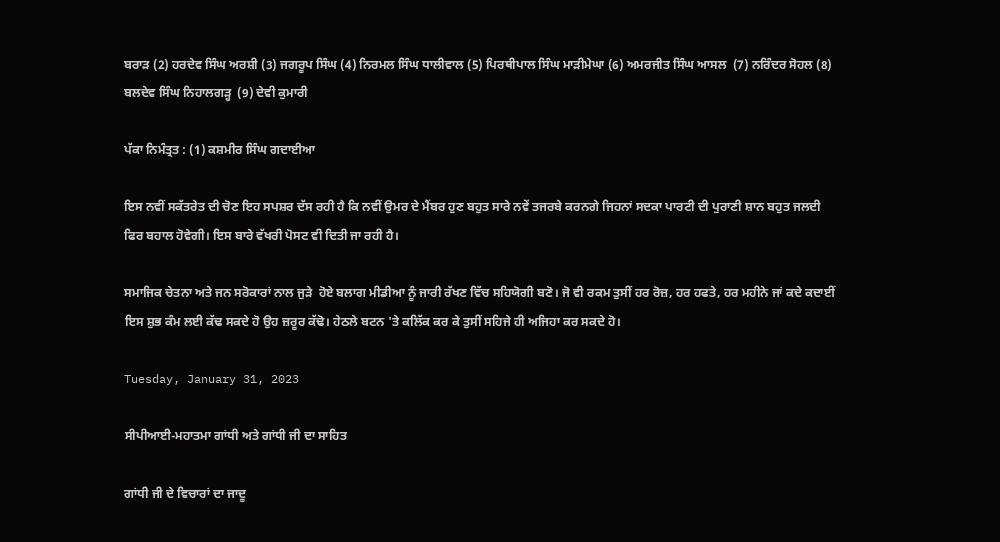ਬਰਾੜ (2) ਹਰਦੇਵ ਸਿੰਘ ਅਰਸ਼ੀ (3) ਜਗਰੂਪ ਸਿੰਘ (4) ਨਿਰਮਲ ਸਿੰਘ ਧਾਲੀਵਾਲ (5) ਪਿਰਥੀਪਾਲ ਸਿੰਘ ਮਾੜੀਮੇਘਾ (6) ਅਮਰਜੀਤ ਸਿੰਘ ਆਸਲ  (7) ਨਰਿੰਦਰ ਸੋਹਲ (8)  ਬਲਦੇਵ ਸਿੰਘ ਨਿਹਾਲਗੜ੍ਹ  (9) ਦੇਵੀ ਕੁਮਾਰੀ

ਪੱਕਾ ਨਿਮੰਤ੍ਰਤ : (1) ਕਸ਼ਮੀਰ ਸਿੰਘ ਗਦਾਈਆ

ਇਸ ਨਵੀਂ ਸਕੱਤਰੇਤ ਦੀ ਚੋਣ ਇਹ ਸਪਸ਼ਰ ਦੱਸ ਰਹੀ ਹੈ ਕਿ ਨਵੀਂ ਉਮਰ ਦੇ ਮੈਂਬਰ ਹੁਣ ਬਹੁਤ ਸਾਰੇ ਨਵੇਂ ਤਜਰਬੇ ਕਰਨਗੇ ਜਿਹਨਾਂ ਸਦਕਾ ਪਾਰਟੀ ਦੀ ਪੁਰਾਣੀ ਸ਼ਾਨ ਬਹੁਤ ਜਲਦੀ ਫਿਰ ਬਹਾਲ ਹੋਵੇਗੀ। ਇਸ ਬਾਰੇ ਵੱਖਰੀ ਪੋਸਟ ਵੀ ਦਿਤੀ ਜਾ ਰਹੀ ਹੈ।

ਸਮਾਜਿਕ ਚੇਤਨਾ ਅਤੇ ਜਨ ਸਰੋਕਾਰਾਂ ਨਾਲ ਜੁੜੇ  ਹੋਏ ਬਲਾਗ ਮੀਡੀਆ ਨੂੰ ਜਾਰੀ ਰੱਖਣ ਵਿੱਚ ਸਹਿਯੋਗੀ ਬਣੋ। ਜੋ ਵੀ ਰਕਮ ਤੁਸੀਂ ਹਰ ਰੋਜ਼, ਹਰ ਹਫਤੇ, ਹਰ ਮਹੀਨੇ ਜਾਂ ਕਦੇ ਕਦਾਈਂ ਇਸ ਸ਼ੁਭ ਕੰਮ ਲਈ ਕੱਢ ਸਕਦੇ ਹੋ ਉਹ ਜ਼ਰੂਰ ਕੱਢੋ। ਹੇਠਲੇ ਬਟਨ 'ਤੇ ਕਲਿੱਕ ਕਰ ਕੇ ਤੁਸੀਂ ਸਹਿਜੇ ਹੀ ਅਜਿਹਾ ਕਰ ਸਕਦੇ ਹੋ।

Tuesday, January 31, 2023

ਸੀਪੀਆਈ-ਮਹਾਤਮਾ ਗਾਂਧੀ ਅਤੇ ਗਾਂਧੀ ਜੀ ਦਾ ਸਾਹਿਤ

ਗਾਂਧੀ ਜੀ ਦੇ ਵਿਚਾਰਾਂ ਦਾ ਜਾਦੂ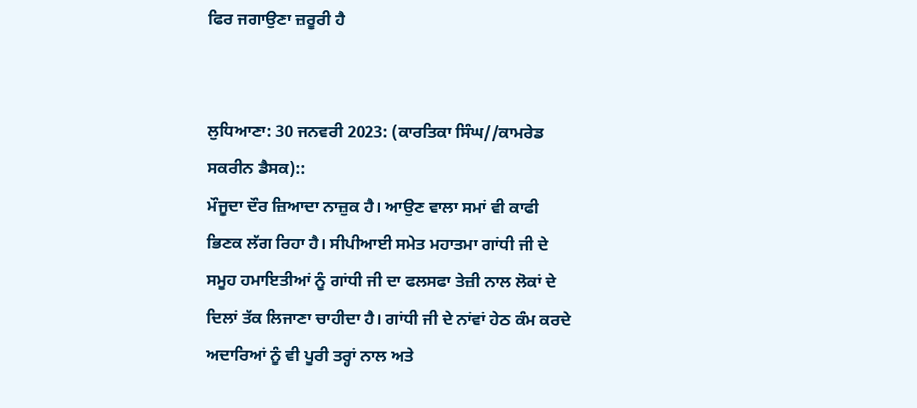ਫਿਰ ਜਗਾਉਣਾ ਜ਼ਰੂਰੀ ਹੈ


ਲੁਧਿਆਣਾ: 30 ਜਨਵਰੀ 2023: (ਕਾਰਤਿਕਾ ਸਿੰਘ//ਕਾਮਰੇਡ ਸਕਰੀਨ ਡੈਸਕ)::
ਮੌਜੂਦਾ ਦੌਰ ਜ਼ਿਆਦਾ ਨਾਜ਼ੁਕ ਹੈ। ਆਉਣ ਵਾਲਾ ਸਮਾਂ ਵੀ ਕਾਫੀ ਭਿਣਕ ਲੱਗ ਰਿਹਾ ਹੈ। ਸੀਪੀਆਈ ਸਮੇਤ ਮਹਾਤਮਾ ਗਾਂਧੀ ਜੀ ਦੇ ਸਮੂਹ ਹਮਾਇਤੀਆਂ ਨੂੰ ਗਾਂਧੀ ਜੀ ਦਾ ਫਲਸਫਾ ਤੇਜ਼ੀ ਨਾਲ ਲੋਕਾਂ ਦੇ ਦਿਲਾਂ ਤੱਕ ਲਿਜਾਣਾ ਚਾਹੀਦਾ ਹੈ। ਗਾਂਧੀ ਜੀ ਦੇ ਨਾਂਵਾਂ ਹੇਠ ਕੰਮ ਕਰਦੇ ਅਦਾਰਿਆਂ ਨੂੰ ਵੀ ਪੂਰੀ ਤਰ੍ਹਾਂ ਨਾਲ ਅਤੇ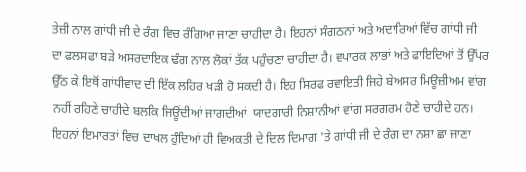ਤੇਜ਼ੀ ਨਾਲ ਗਾਂਧੀ ਜੀ ਦੇ ਰੰਗ ਵਿਚ ਰੰਗਿਆ ਜਾਣਾ ਚਾਹੀਦਾ ਹੈ। ਇਹਨਾਂ ਸੰਗਠਨਾਂ ਅਤੇ ਅਦਾਰਿਆਂ ਵਿੱਚ ਗਾਂਧੀ ਜੀ ਦਾ ਫਲਸਫਾ ਬੜੇ ਅਸਰਦਾਇਕ ਢੰਗ ਨਾਲ ਲੋਕਾਂ ਤੱਕ ਪਹੁੰਚਣਾ ਚਾਹੀਦਾ ਹੈ। ਵਪਾਰਕ ਲਾਭਾਂ ਅਤੇ ਫਾਇਦਿਆਂ ਤੋਂ ਉੱਪਰ ਉੱਠ ਕੇ ਇਥੋਂ ਗਾਂਧੀਵਾਦ ਦੀ ਇੱਕ ਲਹਿਰ ਖੜੀ ਹੋ ਸਕਦੀ ਹੈ। ਇਹ ਸਿਰਫ ਰਵਾਇਤੀ ਜਿਹੇ ਬੇਅਸਰ ਮਿਊਜ਼ੀਅਮ ਵਾਂਗ ਨਹੀਂ ਰਹਿਣੇ ਚਾਹੀਦੇ ਬਲਕਿ ਜਿਊਂਦੀਆਂ ਜਾਗਦੀਆਂ  ਯਾਦਗਾਰੀ ਨਿਸ਼ਾਨੀਆਂ ਵਾਂਗ ਸਰਗਰਮ ਹੋਣੇ ਚਾਹੀਦੇ ਹਨ। ਇਹਨਾਂ ਇਮਾਰਤਾਂ ਵਿਚ ਦਾਖਲ ਹੁੰਦਿਆਂ ਹੀ ਵਿਅਕਤੀ ਦੇ ਦਿਲ ਦਿਮਾਗ 'ਤੇ ਗਾਂਧੀ ਜੀ ਦੇ ਰੰਗ ਦਾ ਨਸ਼ਾ ਛਾ ਜਾਣਾ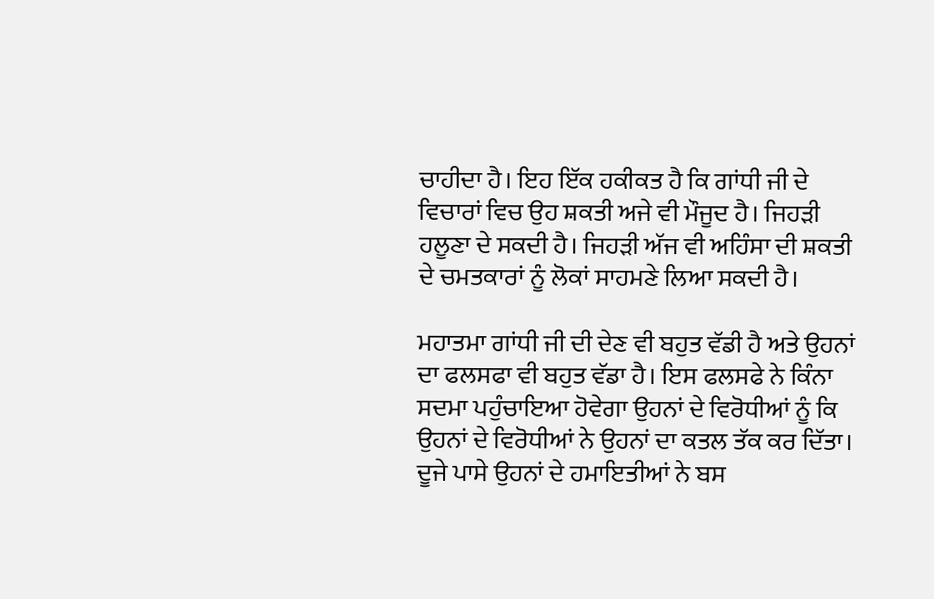ਚਾਹੀਦਾ ਹੈ। ਇਹ ਇੱਕ ਹਕੀਕਤ ਹੈ ਕਿ ਗਾਂਧੀ ਜੀ ਦੇ ਵਿਚਾਰਾਂ ਵਿਚ ਉਹ ਸ਼ਕਤੀ ਅਜੇ ਵੀ ਮੌਜੂਦ ਹੈ। ਜਿਹੜੀ ਹਲੂਣਾ ਦੇ ਸਕਦੀ ਹੈ। ਜਿਹੜੀ ਅੱਜ ਵੀ ਅਹਿੰਸਾ ਦੀ ਸ਼ਕਤੀ ਦੇ ਚਮਤਕਾਰਾਂ ਨੂੰ ਲੋਕਾਂ ਸਾਹਮਣੇ ਲਿਆ ਸਕਦੀ ਹੈ।

ਮਹਾਤਮਾ ਗਾਂਧੀ ਜੀ ਦੀ ਦੇਣ ਵੀ ਬਹੁਤ ਵੱਡੀ ਹੈ ਅਤੇ ਉਹਨਾਂ ਦਾ ਫਲਸਫਾ ਵੀ ਬਹੁਤ ਵੱਡਾ ਹੈ। ਇਸ ਫਲਸਫੇ ਨੇ ਕਿੰਨਾ ਸਦਮਾ ਪਹੁੰਚਾਇਆ ਹੋਵੇਗਾ ਉਹਨਾਂ ਦੇ ਵਿਰੋਧੀਆਂ ਨੂੰ ਕਿ ਉਹਨਾਂ ਦੇ ਵਿਰੋਧੀਆਂ ਨੇ ਉਹਨਾਂ ਦਾ ਕਤਲ ਤੱਕ ਕਰ ਦਿੱਤਾ। ਦੂਜੇ ਪਾਸੇ ਉਹਨਾਂ ਦੇ ਹਮਾਇਤੀਆਂ ਨੇ ਬਸ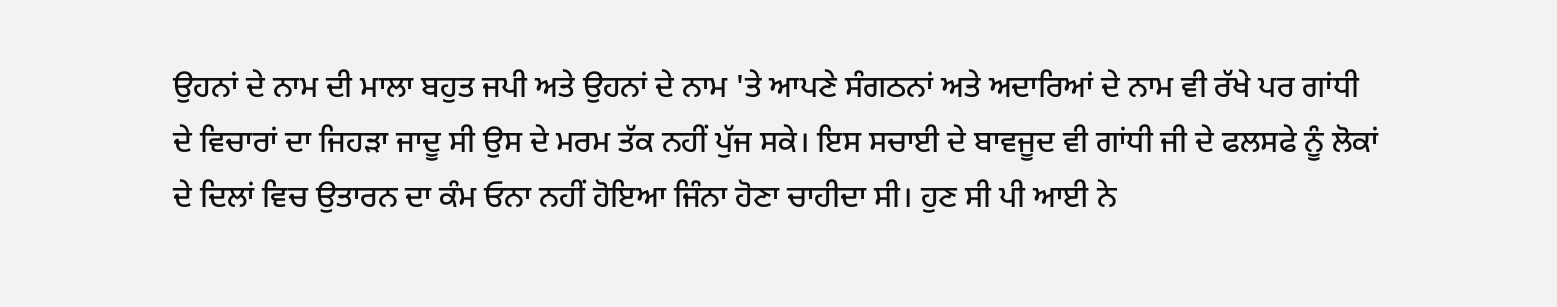ਉਹਨਾਂ ਦੇ ਨਾਮ ਦੀ ਮਾਲਾ ਬਹੁਤ ਜਪੀ ਅਤੇ ਉਹਨਾਂ ਦੇ ਨਾਮ 'ਤੇ ਆਪਣੇ ਸੰਗਠਨਾਂ ਅਤੇ ਅਦਾਰਿਆਂ ਦੇ ਨਾਮ ਵੀ ਰੱਖੇ ਪਰ ਗਾਂਧੀ ਦੇ ਵਿਚਾਰਾਂ ਦਾ ਜਿਹੜਾ ਜਾਦੂ ਸੀ ਉਸ ਦੇ ਮਰਮ ਤੱਕ ਨਹੀਂ ਪੁੱਜ ਸਕੇ। ਇਸ ਸਚਾਈ ਦੇ ਬਾਵਜੂਦ ਵੀ ਗਾਂਧੀ ਜੀ ਦੇ ਫਲਸਫੇ ਨੂੰ ਲੋਕਾਂ ਦੇ ਦਿਲਾਂ ਵਿਚ ਉਤਾਰਨ ਦਾ ਕੰਮ ਓਨਾ ਨਹੀਂ ਹੋਇਆ ਜਿੰਨਾ ਹੋਣਾ ਚਾਹੀਦਾ ਸੀ। ਹੁਣ ਸੀ ਪੀ ਆਈ ਨੇ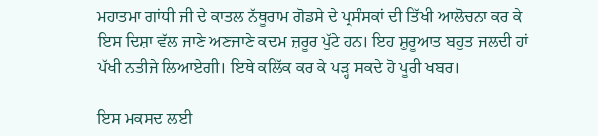ਮਹਾਤਮਾ ਗਾਂਧੀ ਜੀ ਦੇ ਕਾਤਲ ਨੱਥੂਰਾਮ ਗੋਡਸੇ ਦੇ ਪ੍ਰਸੰਸਕਾਂ ਦੀ ਤਿੱਖੀ ਆਲੋਚਨਾ ਕਰ ਕੇ ਇਸ ਦਿਸ਼ਾ ਵੱਲ ਜਾਣੇ ਅਣਜਾਣੇ ਕਦਮ ਜ਼ਰੂਰ ਪੁੱਟੇ ਹਨ। ਇਹ ਸ਼ੁਰੂਆਤ ਬਹੁਤ ਜਲਦੀ ਹਾਂ ਪੱਖੀ ਨਤੀਜੇ ਲਿਆਏਗੀ। ਇਥੇ ਕਲਿੱਕ ਕਰ ਕੇ ਪੜ੍ਹ ਸਕਦੇ ਹੋ ਪੂਰੀ ਖਬਰ।

ਇਸ ਮਕਸਦ ਲਈ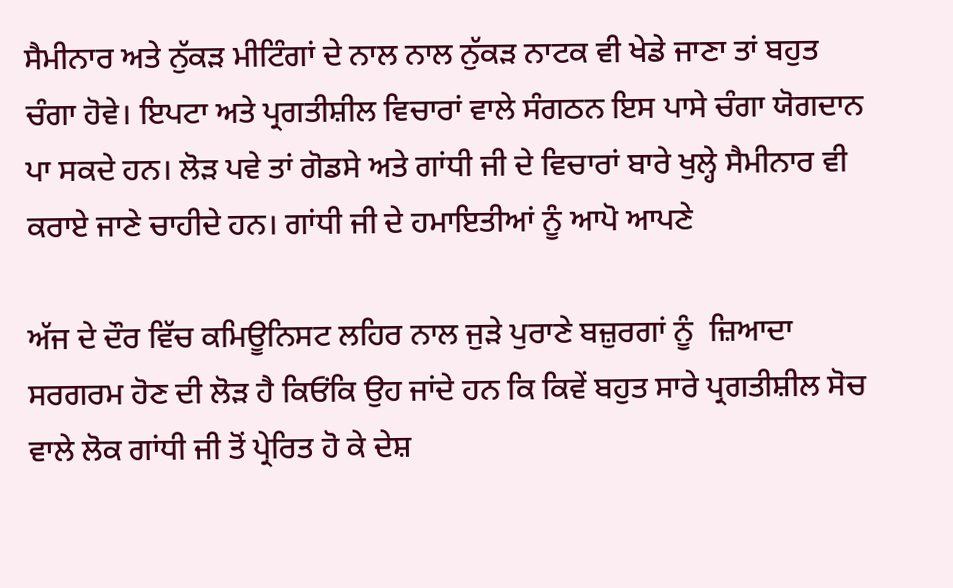ਸੈਮੀਨਾਰ ਅਤੇ ਨੁੱਕੜ ਮੀਟਿੰਗਾਂ ਦੇ ਨਾਲ ਨਾਲ ਨੁੱਕੜ ਨਾਟਕ ਵੀ ਖੇਡੇ ਜਾਣਾ ਤਾਂ ਬਹੁਤ ਚੰਗਾ ਹੋਵੇ। ਇਪਟਾ ਅਤੇ ਪ੍ਰਗਤੀਸ਼ੀਲ ਵਿਚਾਰਾਂ ਵਾਲੇ ਸੰਗਠਨ ਇਸ ਪਾਸੇ ਚੰਗਾ ਯੋਗਦਾਨ ਪਾ ਸਕਦੇ ਹਨ। ਲੋੜ ਪਵੇ ਤਾਂ ਗੋਡਸੇ ਅਤੇ ਗਾਂਧੀ ਜੀ ਦੇ ਵਿਚਾਰਾਂ ਬਾਰੇ ਖੁਲ੍ਹੇ ਸੈਮੀਨਾਰ ਵੀ ਕਰਾਏ ਜਾਣੇ ਚਾਹੀਦੇ ਹਨ। ਗਾਂਧੀ ਜੀ ਦੇ ਹਮਾਇਤੀਆਂ ਨੂੰ ਆਪੋ ਆਪਣੇ

ਅੱਜ ਦੇ ਦੌਰ ਵਿੱਚ ਕਮਿਊਨਿਸਟ ਲਹਿਰ ਨਾਲ ਜੁੜੇ ਪੁਰਾਣੇ ਬਜ਼ੁਰਗਾਂ ਨੂੰ  ਜ਼ਿਆਦਾ ਸਰਗਰਮ ਹੋਣ ਦੀ ਲੋੜ ਹੈ ਕਿਓਂਕਿ ਉਹ ਜਾਂਦੇ ਹਨ ਕਿ ਕਿਵੇਂ ਬਹੁਤ ਸਾਰੇ ਪ੍ਰਗਤੀਸ਼ੀਲ ਸੋਚ ਵਾਲੇ ਲੋਕ ਗਾਂਧੀ ਜੀ ਤੋਂ ਪ੍ਰੇਰਿਤ ਹੋ ਕੇ ਦੇਸ਼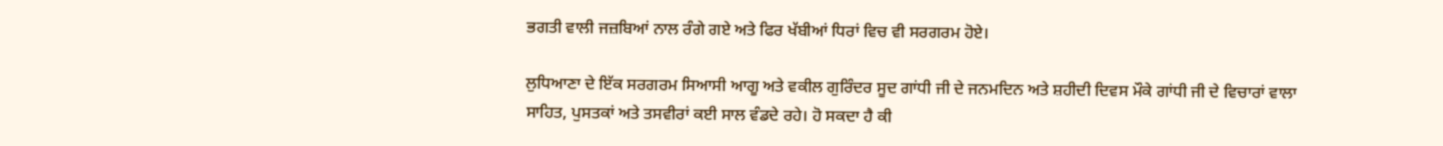ਭਗਤੀ ਵਾਲੀ ਜਜ਼ਬਿਆਂ ਨਾਲ ਰੰਗੇ ਗਏ ਅਤੇ ਫਿਰ ਖੱਬੀਆਂ ਧਿਰਾਂ ਵਿਚ ਵੀ ਸਰਗਰਮ ਹੋਏ।

ਲੁਧਿਆਣਾ ਦੇ ਇੱਕ ਸਰਗਰਮ ਸਿਆਸੀ ਆਗੂ ਅਤੇ ਵਕੀਲ ਗੁਰਿੰਦਰ ਸੂਦ ਗਾਂਧੀ ਜੀ ਦੇ ਜਨਮਦਿਨ ਅਤੇ ਸ਼ਹੀਦੀ ਦਿਵਸ ਮੌਕੇ ਗਾਂਧੀ ਜੀ ਦੇ ਵਿਚਾਰਾਂ ਵਾਲਾ ਸਾਹਿਤ, ਪੁਸਤਕਾਂ ਅਤੇ ਤਸਵੀਰਾਂ ਕਈ ਸਾਲ ਵੰਡਦੇ ਰਹੇ। ਹੋ ਸਕਦਾ ਹੈ ਕੀ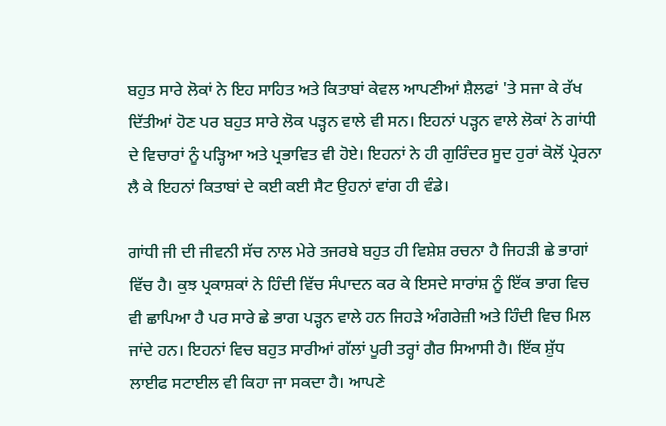ਬਹੁਤ ਸਾਰੇ ਲੋਕਾਂ ਨੇ ਇਹ ਸਾਹਿਤ ਅਤੇ ਕਿਤਾਬਾਂ ਕੇਵਲ ਆਪਣੀਆਂ ਸ਼ੈਲਫਾਂ 'ਤੇ ਸਜਾ ਕੇ ਰੱਖ ਦਿੱਤੀਆਂ ਹੋਣ ਪਰ ਬਹੁਤ ਸਾਰੇ ਲੋਕ ਪੜ੍ਹਨ ਵਾਲੇ ਵੀ ਸਨ। ਇਹਨਾਂ ਪੜ੍ਹਨ ਵਾਲੇ ਲੋਕਾਂ ਨੇ ਗਾਂਧੀ ਦੇ ਵਿਚਾਰਾਂ ਨੂੰ ਪੜ੍ਹਿਆ ਅਤੇ ਪ੍ਰਭਾਵਿਤ ਵੀ ਹੋਏ। ਇਹਨਾਂ ਨੇ ਹੀ ਗੁਰਿੰਦਰ ਸੂਦ ਹੁਰਾਂ ਕੋਲੋਂ ਪ੍ਰੇਰਨਾ ਲੈ ਕੇ ਇਹਨਾਂ ਕਿਤਾਬਾਂ ਦੇ ਕਈ ਕਈ ਸੈਟ ਉਹਨਾਂ ਵਾਂਗ ਹੀ ਵੰਡੇ।

ਗਾਂਧੀ ਜੀ ਦੀ ਜੀਵਨੀ ਸੱਚ ਨਾਲ ਮੇਰੇ ਤਜਰਬੇ ਬਹੁਤ ਹੀ ਵਿਸ਼ੇਸ਼ ਰਚਨਾ ਹੈ ਜਿਹੜੀ ਛੇ ਭਾਗਾਂ ਵਿੱਚ ਹੈ। ਕੁਝ ਪ੍ਰਕਾਸ਼ਕਾਂ ਨੇ ਹਿੰਦੀ ਵਿੱਚ ਸੰਪਾਦਨ ਕਰ ਕੇ ਇਸਦੇ ਸਾਰਾਂਸ਼ ਨੂੰ ਇੱਕ ਭਾਗ ਵਿਚ ਵੀ ਛਾਪਿਆ ਹੈ ਪਰ ਸਾਰੇ ਛੇ ਭਾਗ ਪੜ੍ਹਨ ਵਾਲੇ ਹਨ ਜਿਹੜੇ ਅੰਗਰੇਜ਼ੀ ਅਤੇ ਹਿੰਦੀ ਵਿਚ ਮਿਲ ਜਾਂਦੇ ਹਨ। ਇਹਨਾਂ ਵਿਚ ਬਹੁਤ ਸਾਰੀਆਂ ਗੱਲਾਂ ਪੂਰੀ ਤਰ੍ਹਾਂ ਗੈਰ ਸਿਆਸੀ ਹੈ। ਇੱਕ ਸ਼ੁੱਧ ਲਾਈਫ ਸਟਾਈਲ ਵੀ ਕਿਹਾ ਜਾ ਸਕਦਾ ਹੈ। ਆਪਣੇ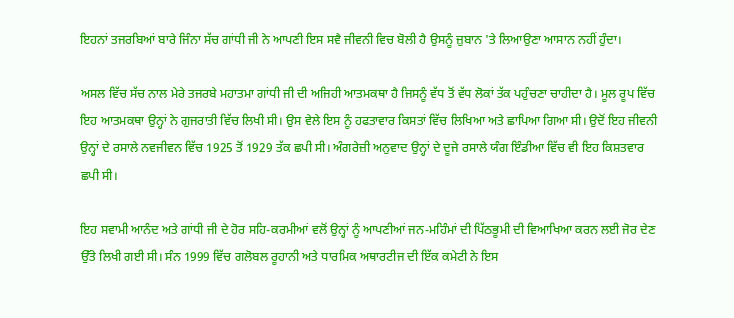ਇਹਨਾਂ ਤਜਰਬਿਆਂ ਬਾਰੇ ਜਿੰਨਾ ਸੱਚ ਗਾਂਧੀ ਜੀ ਨੇ ਆਪਣੀ ਇਸ ਸਵੈ ਜੀਵਨੀ ਵਿਚ ਬੋਲੀ ਹੈ ਉਸਨੂੰ ਜ਼ੁਬਾਨ 'ਤੇ ਲਿਆਉਣਾ ਆਸਾਨ ਨਹੀਂ ਹੁੰਦਾ।

ਅਸਲ ਵਿੱਚ ਸੱਚ ਨਾਲ ਮੇਰੇ ਤਜਰਬੇ ਮਹਾਤਮਾ ਗਾਂਧੀ ਜੀ ਦੀ ਅਜਿਹੀ ਆਤਮਕਥਾ ਹੈ ਜਿਸਨੂੰ ਵੱਧ ਤੋਂ ਵੱਧ ਲੋਕਾਂ ਤੱਕ ਪਹੁੰਚਣਾ ਚਾਹੀਦਾ ਹੈ। ਮੂਲ ਰੂਪ ਵਿੱਚ ਇਹ ਆਤਮਕਥਾ ਉਨ੍ਹਾਂ ਨੇ ਗੁਜਰਾਤੀ ਵਿੱਚ ਲਿਖੀ ਸੀ। ਉਸ ਵੇਲੇ ਇਸ ਨੂੰ ਹਫਤਾਵਾਰ ਕਿਸਤਾਂ ਵਿੱਚ ਲਿਖਿਆ ਅਤੇ ਛਾਪਿਆ ਗਿਆ ਸੀ। ਉਦੋਂ ਇਹ ਜੀਵਨੀ ਉਨ੍ਹਾਂ ਦੇ ਰਸਾਲੇ ਨਵਜੀਵਨ ਵਿੱਚ 1925 ਤੋਂ 1929 ਤੱਕ ਛਪੀ ਸੀ। ਅੰਗਰੇਜ਼ੀ ਅਨੁਵਾਦ ਉਨ੍ਹਾਂ ਦੇ ਦੂਜੇ ਰਸਾਲੇ ਯੰਗ ਇੰਡੀਆ ਵਿੱਚ ਵੀ ਇਹ ਕਿਸ਼ਤਵਾਰ ਛਪੀ ਸੀ।

ਇਹ ਸਵਾਮੀ ਆਨੰਦ ਅਤੇ ਗਾਂਧੀ ਜੀ ਦੇ ਹੋਰ ਸਹਿ-ਕਰਮੀਆਂ ਵਲੋਂ ਉਨ੍ਹਾਂ ਨੂੰ ਆਪਣੀਆਂ ਜਨ-ਮਹਿੰਮਾਂ ਦੀ ਪਿੱਠਭੂਮੀ ਦੀ ਵਿਆਖਿਆ ਕਰਨ ਲਈ ਜੋਰ ਦੇਣ ਉੱਤੇ ਲਿਖੀ ਗਈ ਸੀ। ਸੰਨ 1999 ਵਿੱਚ ਗਲੋਬਲ ਰੂਹਾਨੀ ਅਤੇ ਧਾਰਮਿਕ ਅਥਾਰਟੀਜ ਦੀ ਇੱਕ ਕਮੇਟੀ ਨੇ ਇਸ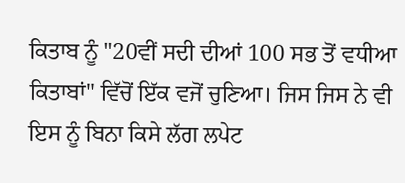ਕਿਤਾਬ ਨੂੰ "20ਵੀਂ ਸਦੀ ਦੀਆਂ 100 ਸਭ ਤੋਂ ਵਧੀਆ ਕਿਤਾਬਾਂ" ਵਿੱਚੋਂ ਇੱਕ ਵਜੋਂ ਚੁਣਿਆ। ਜਿਸ ਜਿਸ ਨੇ ਵੀ ਇਸ ਨੂੰ ਬਿਨਾ ਕਿਸੇ ਲੱਗ ਲਪੇਟ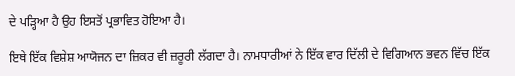ਦੇ ਪੜ੍ਹਿਆ ਹੈ ਉਹ ਇਸਤੋਂ ਪ੍ਰਭਾਵਿਤ ਹੋਇਆ ਹੈ।

ਇਥੇ ਇੱਕ ਵਿਸ਼ੇਸ਼ ਆਯੋਜਨ ਦਾ ਜ਼ਿਕਰ ਵੀ ਜ਼ਰੂਰੀ ਲੱਗਦਾ ਹੈ। ਨਾਮਧਾਰੀਆਂ ਨੇ ਇੱਕ ਵਾਰ ਦਿੱਲੀ ਦੇ ਵਿਗਿਆਨ ਭਵਨ ਵਿੱਚ ਇੱਕ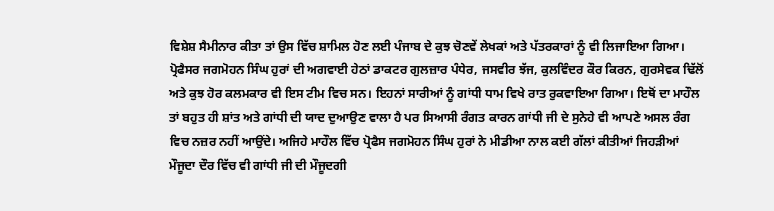ਵਿਸ਼ੇਸ਼ ਸੈਮੀਨਾਰ ਕੀਤਾ ਤਾਂ ਉਸ ਵਿੱਚ ਸ਼ਾਮਿਲ ਹੋਣ ਲਈ ਪੰਜਾਬ ਦੇ ਕੁਝ ਚੋਣਵੇਂ ਲੇਖਕਾਂ ਅਤੇ ਪੱਤਰਕਾਰਾਂ ਨੂੰ ਵੀ ਲਿਜਾਇਆ ਗਿਆ। ਪ੍ਰੋਫੈਸਰ ਜਗਮੋਹਨ ਸਿੰਘ ਹੁਰਾਂ ਦੀ ਅਗਵਾਈ ਹੇਠਾਂ ਡਾਕਟਰ ਗੁਲਜ਼ਾਰ ਪੰਧੇਰ, ਜਸਵੀਰ ਝੱਜ, ਕੁਲਵਿੰਦਰ ਕੌਰ ਕਿਰਨ, ਗੁਰਸੇਵਕ ਢਿੱਲੋਂ ਅਤੇ ਕੁਝ ਹੋਰ ਕਲਮਕਾਰ ਵੀ ਇਸ ਟੀਮ ਵਿਚ ਸਨ। ਇਹਨਾਂ ਸਾਰੀਆਂ ਨੂੰ ਗਾਂਧੀ ਧਾਮ ਵਿਖੇ ਰਾਤ ਰੁਕਵਾਇਆ ਗਿਆ। ਇਥੋਂ ਦਾ ਮਾਹੌਲ ਤਾਂ ਬਹੁਤ ਹੀ ਸ਼ਾਂਤ ਅਤੇ ਗਾਂਧੀ ਦੀ ਯਾਦ ਦੁਆਉਣ ਵਾਲਾ ਹੈ ਪਰ ਸਿਆਸੀ ਰੰਗਤ ਕਾਰਨ ਗਾਂਧੀ ਜੀ ਦੇ ਸੁਨੇਹੇ ਵੀ ਆਪਣੇ ਅਸਲ ਰੰਗ ਵਿਚ ਨਜ਼ਰ ਨਹੀਂ ਆਉਂਦੇ। ਅਜਿਹੇ ਮਾਹੌਲ ਵਿੱਚ ਪ੍ਰੋਫੈਸ ਜਗਮੋਹਨ ਸਿੰਘ ਹੁਰਾਂ ਨੇ ਮੀਡੀਆ ਨਾਲ ਕਈ ਗੱਲਾਂ ਕੀਤੀਆਂ ਜਿਹੜੀਆਂ ਮੌਜੂਦਾ ਦੌਰ ਵਿੱਚ ਵੀ ਗਾਂਧੀ ਜੀ ਦੀ ਮੌਜੂਦਗੀ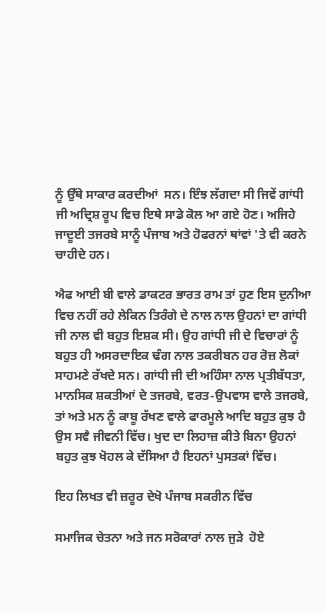ਨੂੰ ਉੱਥੇ ਸਾਕਾਰ ਕਰਦੀਆਂ  ਸਨ। ਇੰਝ ਲੱਗਦਾ ਸੀ ਜਿਵੇਂ ਗਾਂਧੀ ਜੀ ਅਦ੍ਰਿਸ਼ ਰੂਪ ਵਿਚ ਇਥੇ ਸਾਡੇ ਕੋਲ ਆ ਗਏ ਹੋਣ। ਅਜਿਹੇ ਜਾਦੂਈ ਤਜਰਬੇ ਸਾਨੂੰ ਪੰਜਾਬ ਅਤੇ ਹੋਫਰਨਾਂ ਥਾਂਵਾਂ 'ਤੇ ਵੀ ਕਰਨੇ ਚਾਹੀਦੇ ਹਨ।

ਐਫ ਆਈ ਬੀ ਵਾਲੇ ਡਾਕਟਰ ਭਾਰਤ ਰਾਮ ਤਾਂ ਹੁਣ ਇਸ ਦੁਨੀਆ ਵਿਚ ਨਹੀਂ ਰਹੇ ਲੇਕਿਨ ਤਿਰੰਗੇ ਦੇ ਨਾਲ ਨਾਲ ਉਹਨਾਂ ਦਾ ਗਾਂਧੀ ਜੀ ਨਾਲ ਵੀ ਬਹੁਤ ਇਸ਼ਕ ਸੀ। ਉਹ ਗਾਂਧੀ ਜੀ ਦੇ ਵਿਚਾਰਾਂ ਨੂੰ ਬਹੁਤ ਹੀ ਅਸਰਦਾਇਕ ਢੰਗ ਨਾਲ ਤਕਰੀਬਨ ਹਰ ਰੋਜ਼ ਲੋਕਾਂ ਸਾਹਮਣੇ ਰੱਖਦੇ ਸਨ। ਗਾਂਧੀ ਜੀ ਦੀ ਅਹਿੰਸਾ ਨਾਲ ਪ੍ਰਤੀਬੱਧਤਾ, ਮਾਨਸਿਕ ਸ਼ਕਤੀਆਂ ਦੇ ਤਜਰਬੇ, ਵਰਤ-ਉਪਵਾਸ ਵਾਲੇ ਤਜਰਬੇ, ਤਾਂ ਅਤੇ ਮਨ ਨੂੰ ਕਾਬੂ ਰੱਖਣ ਵਾਲੇ ਫਾਰਮੂਲੇ ਆਦਿ ਬਹੁਤ ਕੁਝ ਹੈ ਉਸ ਸਵੈ ਜੀਵਨੀ ਵਿੱਚ। ਖੁਦ ਦਾ ਲਿਹਾਜ਼ ਕੀਤੇ ਬਿਨਾ ਉਹਨਾਂ ਬਹੁਤ ਕੁਝ ਖੋਹਲ ਕੇ ਦੱਸਿਆ ਹੈ ਇਹਨਾਂ ਪੁਸਤਕਾਂ ਵਿੱਚ।

ਇਹ ਲਿਖਤ ਵੀ ਜ਼ਰੂਰ ਦੇਖੋ ਪੰਜਾਬ ਸਕਰੀਨ ਵਿੱਚ

ਸਮਾਜਿਕ ਚੇਤਨਾ ਅਤੇ ਜਨ ਸਰੋਕਾਰਾਂ ਨਾਲ ਜੁੜੇ  ਹੋਏ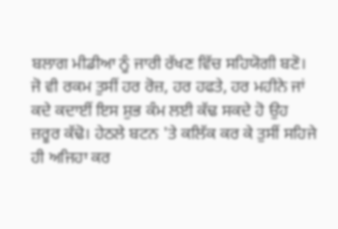ਬਲਾਗ ਮੀਡੀਆ ਨੂੰ ਜਾਰੀ ਰੱਖਣ ਵਿੱਚ ਸਹਿਯੋਗੀ ਬਣੋ। ਜੋ ਵੀ ਰਕਮ ਤੁਸੀਂ ਹਰ ਰੋਜ਼, ਹਰ ਹਫਤੇ, ਹਰ ਮਹੀਨੇ ਜਾਂ ਕਦੇ ਕਦਾਈਂ ਇਸ ਸ਼ੁਭ ਕੰਮ ਲਈ ਕੱਢ ਸਕਦੇ ਹੋ ਉਹ ਜ਼ਰੂਰ ਕੱਢੋ। ਹੇਠਲੇ ਬਟਨ 'ਤੇ ਕਲਿੱਕ ਕਰ ਕੇ ਤੁਸੀਂ ਸਹਿਜੇ ਹੀ ਅਜਿਹਾ ਕਰ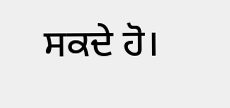ਸਕਦੇ ਹੋ।